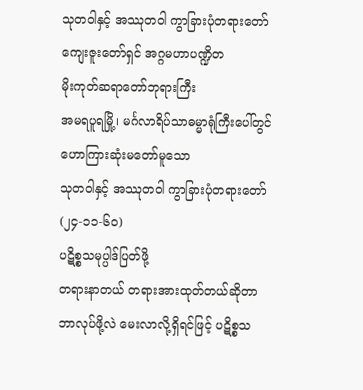သုတဝါနှင့် အဿုတဝါ ကွာခြားပုံတရားတော်
ကျေးဇူးတော်ရှင် အဂ္ဂမဟာပဏ္ဍိတ
မိုးကုတ်ဆရာတော်ဘုရားကြီး
အမရပူရမြို့၊ မင်္ဂလာရိပ်သာဓမ္မာရုံကြီးပေါ်တွင်
ဟောကြားဆုံးမတော်မူသော
သုတဝါနှင့် အဿုတဝါ ကွာခြားပုံတရားတော်
(၂၄-၁၁-၆၀)
ပဋိစ္စသမုပ္ပါဒ်ပြတ်ဖို့
တရားနာတယ် တရားအားထုတ်တယ်ဆိုတာ ဘာလုပ်ဖို့လဲ မေးလာလို့ရှိရင်ဖြင့် ပဋိစ္စသ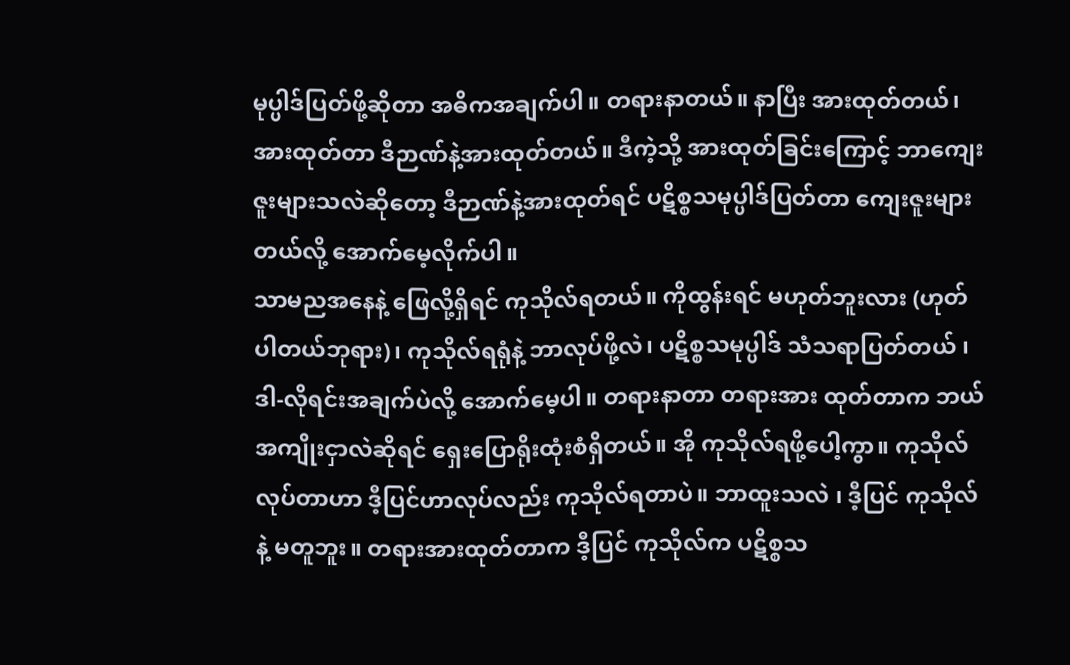မုပ္ပါဒ်ပြတ်ဖို့ဆိုတာ အဓိကအချက်ပါ။ တရားနာတယ်။ နာပြီး အားထုတ်တယ်၊ အားထုတ်တာ ဒီဉာဏ်နဲ့အားထုတ်တယ်။ ဒီကဲ့သို့ အားထုတ်ခြင်းကြောင့် ဘာကျေးဇူးများသလဲဆိုတော့ ဒီဉာဏ်နဲ့အားထုတ်ရင် ပဋိစ္စသမုပ္ပါဒ်ပြတ်တာ ကျေးဇူးများတယ်လို့ အောက်မေ့လိုက်ပါ။
သာမညအနေနဲ့ ဖြေလို့ရှိရင် ကုသိုလ်ရတယ်။ ကိုထွန်းရင် မဟုတ်ဘူးလား (ဟုတ်ပါတယ်ဘုရား)၊ ကုသိုလ်ရရုံနဲ့ ဘာလုပ်ဖို့လဲ၊ ပဋိစ္စသမုပ္ပါဒ် သံသရာပြတ်တယ် ၊ ဒါ-လိုရင်းအချက်ပဲလို့ အောက်မေ့ပါ။ တရားနာတာ တရားအား ထုတ်တာက ဘယ်အကျိုးငှာလဲဆိုရင် ရှေးပြောရိုးထုံးစံရှိတယ်။ အို ကုသိုလ်ရဖို့ပေါ့ကွာ။ ကုသိုလ်လုပ်တာဟာ ဒီ့ပြင်ဟာလုပ်လည်း ကုသိုလ်ရတာပဲ။ ဘာထူးသလဲ ၊ ဒီ့ပြင် ကုသိုလ်နဲ့ မတူဘူး။ တရားအားထုတ်တာက ဒီ့ပြင် ကုသိုလ်က ပဋိစ္စသ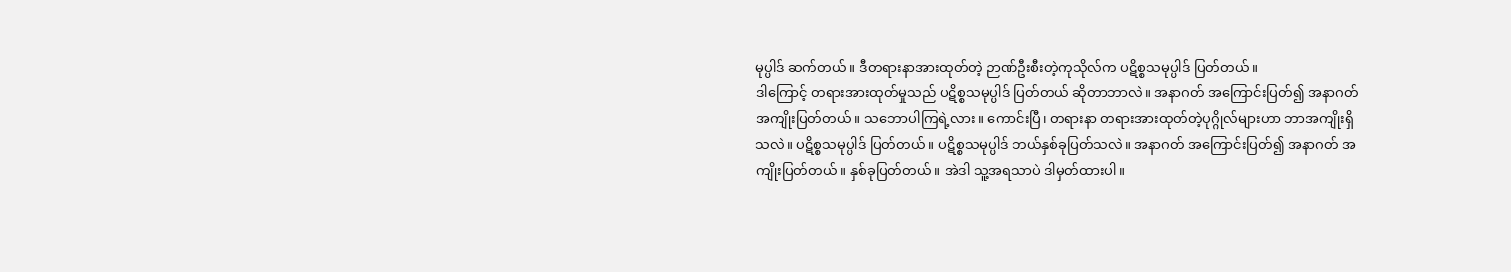မုပ္ပါဒ် ဆက်တယ်။ ဒီတရားနာအားထုတ်တဲ့ ဉာဏ်ဦးစီးတဲ့ကုသိုလ်က ပဋိစ္စသမုပ္ပါဒ် ပြတ်တယ်။
ဒါကြောင့် တရားအားထုတ်မှုသည် ပဋိစ္စသမုပ္ပါဒ် ပြတ်တယ် ဆိုတာဘာလဲ။ အနာဂတ် အကြောင်းပြတ်၍ အနာဂတ်အကျိုးပြတ်တယ်။ သဘောပါကြရဲ့လား။ ကောင်းပြီ၊ တရားနာ တရားအားထုတ်တဲ့ပုဂ္ဂိုလ်များဟာ ဘာအကျိုးရှိသလဲ။ ပဋိစ္စသမုပ္ပါဒ် ပြတ်တယ်။ ပဋိစ္စသမုပ္ပါဒ် ဘယ်နှစ်ခုပြတ်သလဲ။ အနာဂတ် အကြောင်းပြတ်၍ အနာဂတ် အကျိုးပြတ်တယ်။ နှစ်ခုပြတ်တယ်။ အဲဒါ သူ့အရသာပဲ ဒါမှတ်ထားပါ။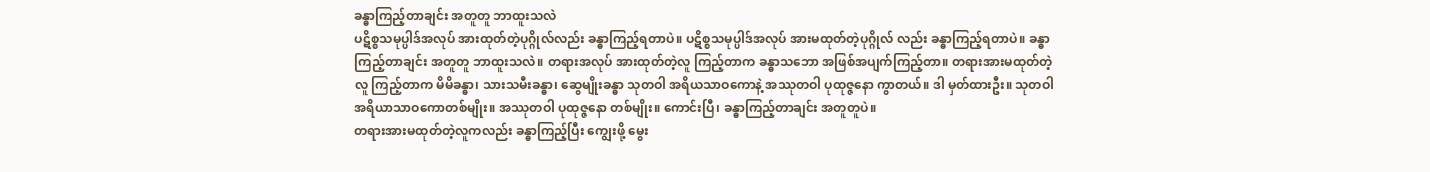ခန္ဓာကြည့်တာချင်း အတူတူ ဘာထူးသလဲ
ပဋိစ္စသမုပ္ပါဒ်အလုပ် အားထုတ်တဲ့ပုဂ္ဂိုလ်လည်း ခန္ဓာကြည့်ရတာပဲ။ ပဋိစ္စသမုပ္ပါဒ်အလုပ် အားမထုတ်တဲ့ပုဂ္ဂိုလ် လည်း ခန္ဓာကြည့်ရတာပဲ။ ခန္ဓာကြည့်တာချင်း အတူတူ ဘာထူးသလဲ။ တရားအလုပ် အားထုတ်တဲ့လူ ကြည့်တာက ခန္ဓာသဘော အဖြစ်အပျက်ကြည့်တာ။ တရားအားမထုတ်တဲ့လူ ကြည့်တာက မိမိခန္ဓာ၊ သားသမီးခန္ဓာ၊ ဆွေမျိုးခန္ဓာ သုတဝါ အရိယသာဝကောနဲ့ အဿုတဝါ ပုထုဇ္ဇနော ကွာတယ်။ ဒါ မှတ်ထားဦး။ သုတဝါ အရိယာသာဝကောတစ်မျိုး။ အဿုတဝါ ပုထုဇ္ဇနော တစ်မျိုး။ ကောင်းပြီ၊ ခန္ဓာကြည့်တာချင်း အတူတူပဲ။
တရားအားမထုတ်တဲ့လူကလည်း ခန္ဓာကြည့်ပြီး ကျွေးဖို့ မွေး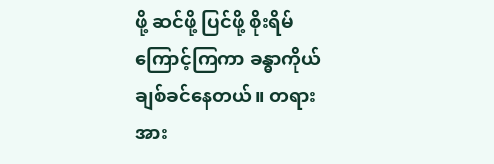ဖို့ ဆင်ဖို့ ပြင်ဖို့ စိုးရိမ်ကြောင့်ကြကာ ခန္ဓာကိုယ် ချစ်ခင်နေတယ်။ တရားအား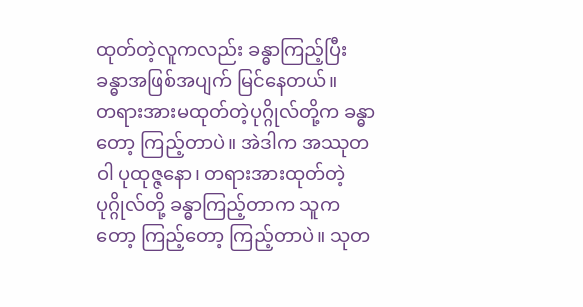ထုတ်တဲ့လူကလည်း ခန္ဓာကြည့်ပြီး ခန္ဓာအဖြစ်အပျက် မြင်နေတယ်။
တရားအားမထုတ်တဲ့ပုဂ္ဂိုလ်တို့က ခန္ဓာတော့ ကြည့်တာပဲ။ အဲဒါက အဿုတဝါ ပုထုဇ္ဇနော၊ တရားအားထုတ်တဲ့ ပုဂ္ဂိုလ်တို့ ခန္ဓာကြည့်တာက သူကတော့ ကြည့်တော့ ကြည့်တာပဲ။ သုတ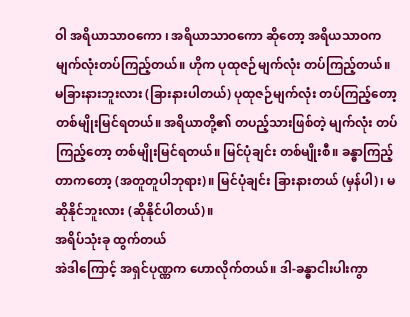ဝါ အရိယာသာဝကော ၊ အရိယာသာဝကော ဆိုတော့ အရိယသာဝက မျက်လုံးတပ်ကြည့်တယ်။ ဟိုက ပုထုဇဉ်မျက်လုံး တပ်ကြည့်တယ်။ မခြားနားဘူးလား (ခြားနားပါတယ်) ပုထုဇဉ်မျက်လုံး တပ်ကြည့်တော့ တစ်မျိုးမြင်ရတယ်။ အရိယာတို့၏ တပည့်သားဖြစ်တဲ့ မျက်လုံး တပ်ကြည့်တော့ တစ်မျိုးမြင်ရတယ်။ မြင်ပုံချင်း တစ်မျိုးစီ။ ခန္ဓာကြည့်တာကတော့ (အတူတူပါဘုရား)။ မြင်ပုံချင်း ခြားနားတယ် (မှန်ပါ)၊ မဆိုနိုင်ဘူးလား (ဆိုနိုင်ပါတယ်)။
အရိပ်သုံးခု ထွက်တယ်
အဲဒါကြောင့် အရှင်ပုဏ္ဏက ဟောလိုက်တယ်။ ဒါ-ခန္ဓာငါးပါးကွာ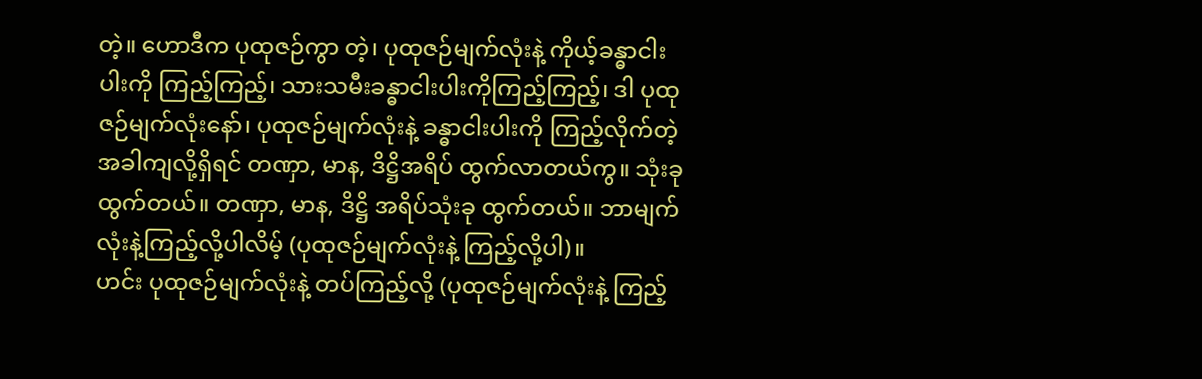တဲ့။ ဟောဒီက ပုထုဇဉ်ကွာ တဲ့၊ ပုထုဇဉ်မျက်လုံးနဲ့ ကိုယ့်ခန္ဓာငါးပါးကို ကြည့်ကြည့်၊ သားသမီးခန္ဓာငါးပါးကိုကြည့်ကြည့်၊ ဒါ ပုထုဇဉ်မျက်လုံးနော်၊ ပုထုဇဉ်မျက်လုံးနဲ့ ခန္ဓာငါးပါးကို ကြည့်လိုက်တဲ့အခါကျလို့ရှိရင် တဏှာ, မာန, ဒိဋ္ဌိအရိပ် ထွက်လာတယ်ကွ။ သုံးခုထွက်တယ်။ တဏှာ, မာန, ဒိဋ္ဌိ အရိပ်သုံးခု ထွက်တယ်။ ဘာမျက်လုံးနဲ့ကြည့်လို့ပါလိမ့် (ပုထုဇဉ်မျက်လုံးနဲ့ ကြည့်လို့ပါ)။
ဟင်း ပုထုဇဉ်မျက်လုံးနဲ့ တပ်ကြည့်လို့ (ပုထုဇဉ်မျက်လုံးနဲ့ ကြည့်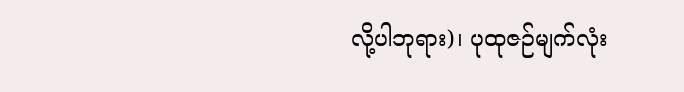လို့ပါဘုရား)၊ ပုထုဇဉ်မျက်လုံး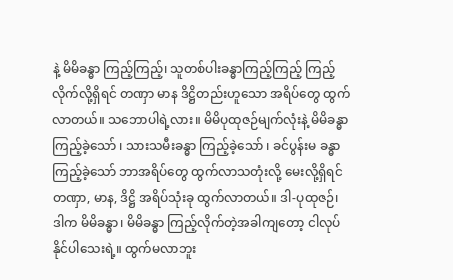နဲ့ မိမိခန္ဓာ ကြည့်ကြည့်၊ သူတစ်ပါးခန္ဓာကြည့်ကြည့် ကြည့်လိုက်လို့ရှိရင် တဏှာ မာန ဒိဋ္ဌိတည်းဟူသော အရိပ်တွေ ထွက်လာတယ်။ သဘောပါရဲ့လား။ မိမိပုထုဇဉ်မျက်လုံးနဲ့ မိမိခန္ဓာ ကြည့်ခဲ့သော် ၊ သားသမီးခန္ဓာ ကြည့်ခဲ့သော် ၊ ခင်ပွန်းမ ခန္ဓာကြည့်ခဲ့သော် ဘာအရိပ်တွေ ထွက်လာသတုံးလို့ မေးလို့ရှိရင် တဏှာ, မာန, ဒိဋ္ဌိ အရိပ်သုံးခု ထွက်လာတယ်။ ဒါ-ပုထုဇဉ်၊ ဒါက မိမိခန္ဓာ၊ မိမိခန္ဓာ ကြည့်လိုက်တဲ့အခါကျတော့ ငါလုပ်နိုင်ပါသေးရဲ့။ ထွက်မလာဘူး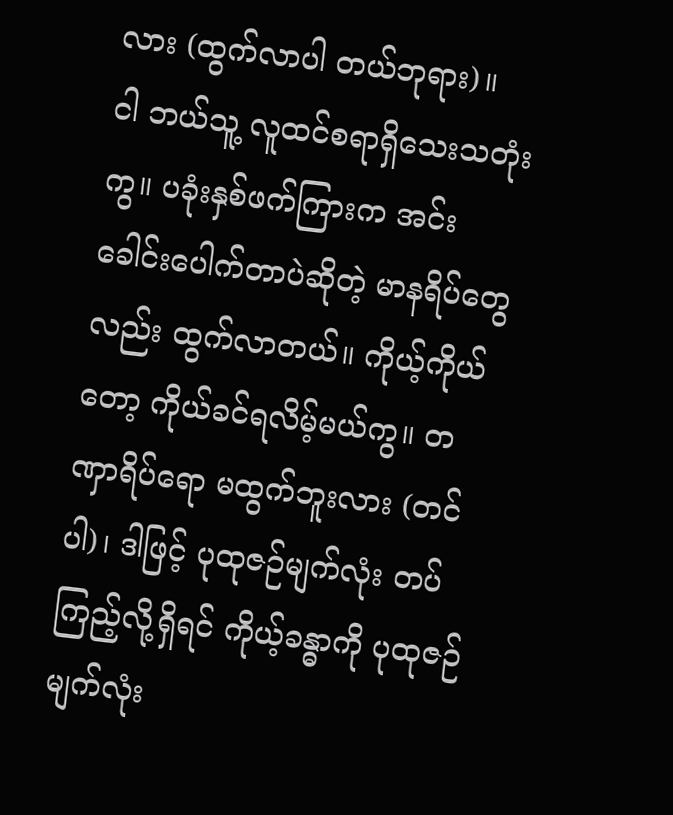လား (ထွက်လာပါ တယ်ဘုရား)။
ငါ ဘယ်သူ့ လူထင်စရာရှိသေးသတုံး ကွ။ ပခုံးနှစ်ဖက်ကြားက အင်း ခေါင်းပေါက်တာပဲဆိုတဲ့ မာနရိပ်တွေလည်း ထွက်လာတယ်။ ကိုယ့်ကိုယ်တော့ ကိုယ်ခင်ရလိမ့်မယ်ကွ။ တဏှာရိပ်ရော မထွက်ဘူးလား (တင်ပါ)၊ ဒါဖြင့် ပုထုဇဉ်မျက်လုံး တပ်ကြည့်လို့ရှိရင် ကိုယ့်ခန္ဓာကို ပုထုဇဉ်မျက်လုံး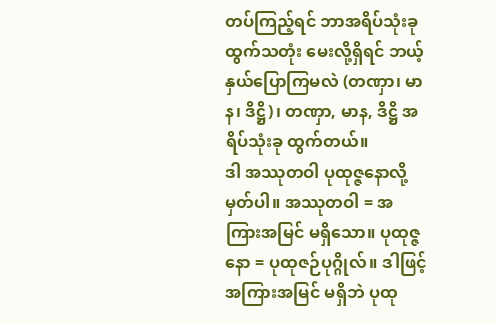တပ်ကြည့်ရင် ဘာအရိပ်သုံးခု ထွက်သတုံး မေးလို့ရှိရင် ဘယ့်နှယ်ပြောကြမလဲ (တဏှာ၊ မာန၊ ဒိဋ္ဌိ)၊ တဏှာ, မာန, ဒိဋ္ဌိ အရိပ်သုံးခု ထွက်တယ်။
ဒါ အဿုတဝါ ပုထုဇ္ဇနောလို့ မှတ်ပါ။ အဿုတဝါ = အကြားအမြင် မရှိသော။ ပုထုဇ္ဇနော = ပုထုဇဉ်ပုဂ္ဂိုလ်။ ဒါဖြင့် အကြားအမြင် မရှိဘဲ ပုထု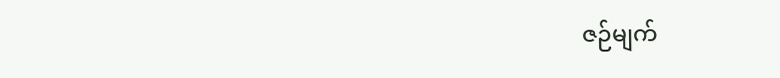ဇဉ်မျက်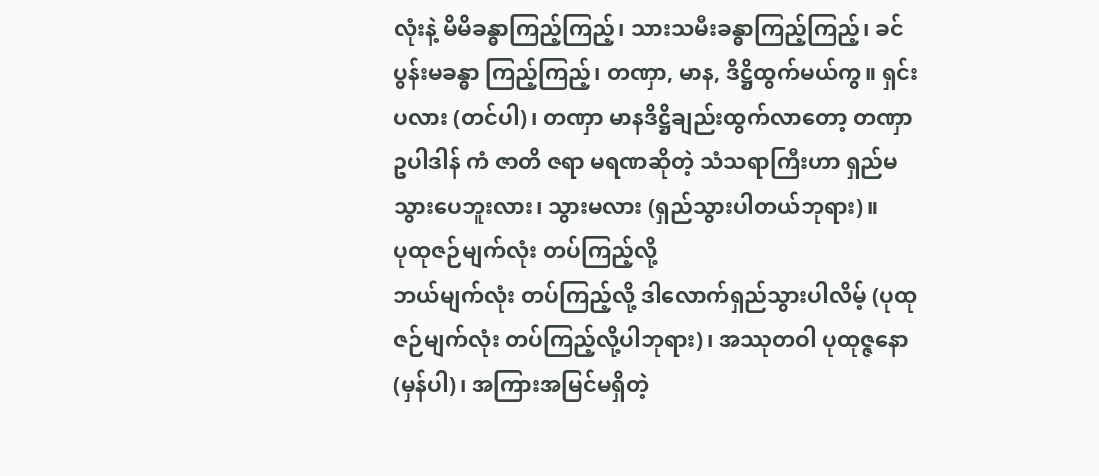လုံးနဲ့ မိမိခန္ဓာကြည့်ကြည့်၊ သားသမီးခန္ဓာကြည့်ကြည့်၊ ခင်ပွန်းမခန္ဓာ ကြည့်ကြည့်၊ တဏှာ, မာန, ဒိဋ္ဌိထွက်မယ်ကွ။ ရှင်းပလား (တင်ပါ)၊ တဏှာ မာနဒိဋ္ဌိချည်းထွက်လာတော့ တဏှာ ဥပါဒါန် ကံ ဇာတိ ဇရာ မရဏဆိုတဲ့ သံသရာကြီးဟာ ရှည်မသွားပေဘူးလား၊ သွားမလား (ရှည်သွားပါတယ်ဘုရား)။
ပုထုဇဉ်မျက်လုံး တပ်ကြည့်လို့
ဘယ်မျက်လုံး တပ်ကြည့်လို့ ဒါလောက်ရှည်သွားပါလိမ့် (ပုထုဇဉ်မျက်လုံး တပ်ကြည့်လို့ပါဘုရား)၊ အဿုတဝါ ပုထုဇ္ဇနော (မှန်ပါ)၊ အကြားအမြင်မရှိတဲ့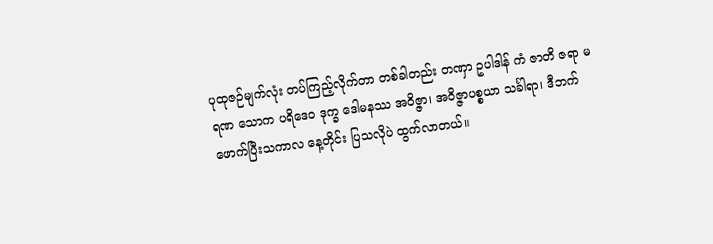ပုထုဇဉ်မျက်လုံး တပ်ကြည့်လိုက်တာ တစ်ခါတည်း တဏှာ ဥပါဒါန် ကံ ဇာတိ ဇရာ မရဏ သောက ပရိဒေဝ ဒုက္ခ ဒေါမနဿ အဝိဇ္ဇာ၊ အဝိဇ္ဇာပစ္စယာ သင်္ခါရာ၊ ဒီဘက်ဖောက်ပြီးသကာလ နေ့တိုင်း ပြသလိုပဲ ထွက်လာတယ်။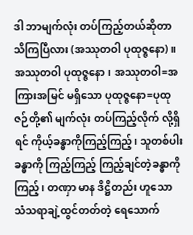ဒါ ဘာမျက်လုံး တပ်ကြည့်တယ်ဆိုတာ သိကြပြီလား (အဿုတဝါ ပုထုဇ္ဇနော)။
အဿုတဝါ ပုထုဇ္ဇနော၊ အဿုတဝါ=အကြားအမြင် မရှိသော ပုထုဇ္ဇနော=ပုထုဇဉ်တို့၏ မျက်လုံး တပ်ကြည့်လိုက် လို့ရှိရင် ကိုယ့်ခန္ဓာကိုကြည့်ကြည့်၊ သူတစ်ပါးခန္ဓာကို ကြည့်ကြည့် ကြည့်ချင်တဲ့ခန္ဓာကို ကြည့်၊ တဏှာ မာန ဒိဋ္ဌိတည်း ဟူသော သံသရာချဲ့ထွင်တတ်တဲ့ ရေသောက်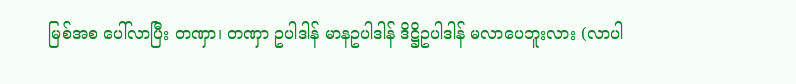မြစ်အစ ပေါ်လာပြီး တဏှာ၊ တဏှာ ဥပါဒါန် မာနဥပါဒါန် ဒိဋ္ဌိဥပါဒါန် မလာပေဘူးလား (လာပါ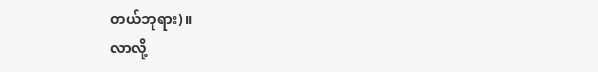တယ်ဘုရား)။
လာလို့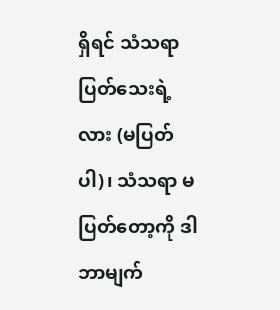ရှိရင် သံသရာ ပြတ်သေးရဲ့လား (မပြတ်ပါ)၊ သံသရာ မပြတ်တော့ကို ဒါ ဘာမျက်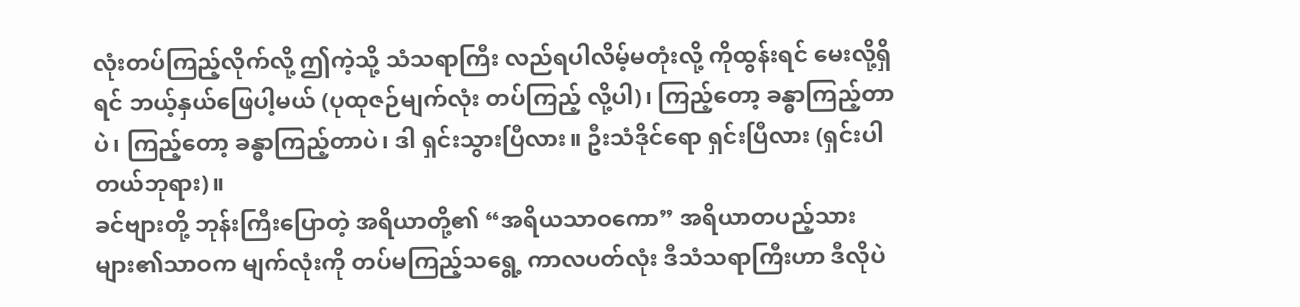လုံးတပ်ကြည့်လိုက်လို့ ဤကဲ့သို့ သံသရာကြီး လည်ရပါလိမ့်မတုံးလို့ ကိုထွန်းရင် မေးလို့ရှိရင် ဘယ့်နှယ်ဖြေပါ့မယ် (ပုထုဇဉ်မျက်လုံး တပ်ကြည့် လို့ပါ)၊ ကြည့်တော့ ခန္ဓာကြည့်တာပဲ၊ ကြည့်တော့ ခန္ဓာကြည့်တာပဲ၊ ဒါ ရှင်းသွားပြီလား။ ဦးသံဒိုင်ရော ရှင်းပြီလား (ရှင်းပါတယ်ဘုရား)။
ခင်ဗျားတို့ ဘုန်းကြီးပြောတဲ့ အရိယာတို့၏ “အရိယသာဝကော” အရိယာတပည့်သားများ၏သာဝက မျက်လုံးကို တပ်မကြည့်သရွေ့ ကာလပတ်လုံး ဒီသံသရာကြီးဟာ ဒီလိုပဲ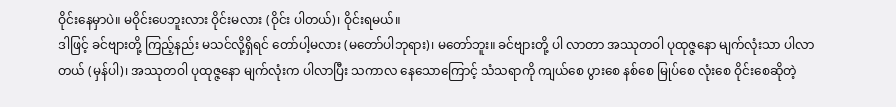ဝိုင်းနေမှာပဲ။ မဝိုင်းပေဘူးလား ဝိုင်းမလား (ဝိုင်း ပါတယ်)၊ ဝိုင်းရမယ်။
ဒါဖြင့် ခင်ဗျားတို့ ကြည့်နည်း မသင်လို့ရှိရင် တော်ပါ့မလား (မတော်ပါဘုရား)၊ မတော်ဘူး။ ခင်ဗျားတို့ ပါ လာတာ အဿုတဝါ ပုထုဇ္ဇနော မျက်လုံးသာ ပါလာတယ် (မှန်ပါ)၊ အဿုတဝါ ပုထုဇ္ဇနော မျက်လုံးက ပါလာပြီး သကာလ နေသောကြောင့် သံသရာကို ကျယ်စေ ပွားစေ နစ်စေ မြုပ်စေ လုံးစေ ဝိုင်းစေဆိုတဲ့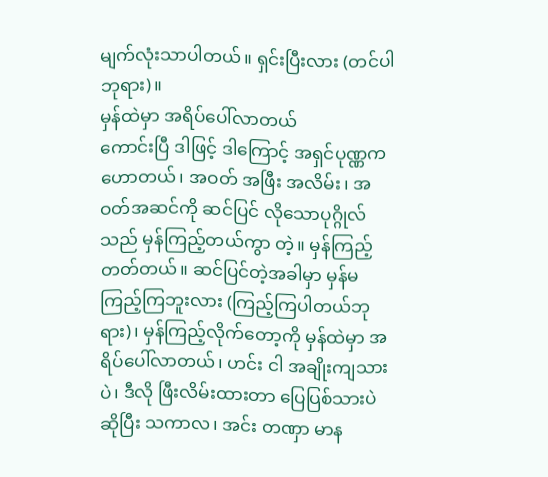မျက်လုံးသာပါတယ်။ ရှင်းပြီးလား (တင်ပါဘုရား)။
မှန်ထဲမှာ အရိပ်ပေါ်လာတယ်
ကောင်းပြီ ဒါဖြင့် ဒါကြောင့် အရှင်ပုဏ္ဏက ဟောတယ်၊ အဝတ် အဖြီး အလိမ်း၊ အဝတ်အဆင်ကို ဆင်ပြင် လိုသောပုဂ္ဂိုလ်သည် မှန်ကြည့်တယ်ကွာ တဲ့။ မှန်ကြည့်တတ်တယ်။ ဆင်ပြင်တဲ့အခါမှာ မှန်မကြည့်ကြဘူးလား (ကြည့်ကြပါတယ်ဘုရား)၊ မှန်ကြည့်လိုက်တော့ကို မှန်ထဲမှာ အရိပ်ပေါ်လာတယ်၊ ဟင်း ငါ အချိုးကျသားပဲ၊ ဒီလို ဖြီးလိမ်းထားတာ ပြေပြစ်သားပဲ ဆိုပြီး သကာလ၊ အင်း တဏှာ မာန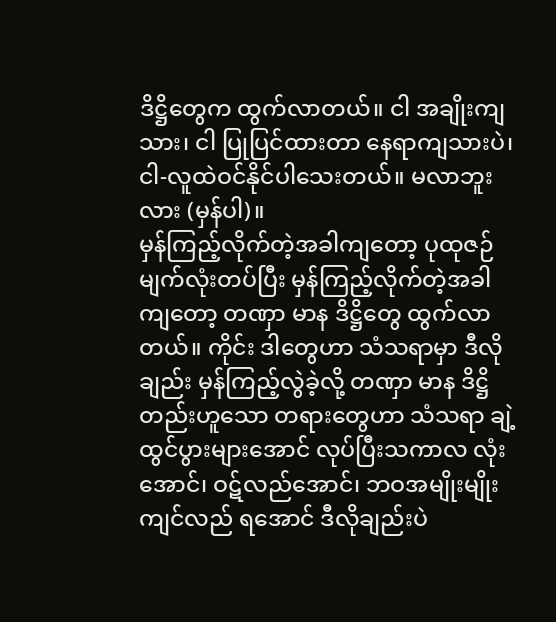ဒိဋ္ဌိတွေက ထွက်လာတယ်။ ငါ အချိုးကျသား၊ ငါ ပြုပြင်ထားတာ နေရာကျသားပဲ၊ ငါ-လူထဲဝင်နိုင်ပါသေးတယ်။ မလာဘူးလား (မှန်ပါ)။
မှန်ကြည့်လိုက်တဲ့အခါကျတော့ ပုထုဇဉ်မျက်လုံးတပ်ပြီး မှန်ကြည့်လိုက်တဲ့အခါကျတော့ တဏှာ မာန ဒိဋ္ဌိတွေ ထွက်လာတယ်။ ကိုင်း ဒါတွေဟာ သံသရာမှာ ဒီလိုချည်း မှန်ကြည့်လွဲခဲ့လို့ တဏှာ မာန ဒိဋ္ဌိတည်းဟူသော တရားတွေဟာ သံသရာ ချဲ့ထွင်ပွားများအောင် လုပ်ပြီးသကာလ လုံးအောင်၊ ဝဋ်လည်အောင်၊ ဘဝအမျိုးမျိုး ကျင်လည် ရအောင် ဒီလိုချည်းပဲ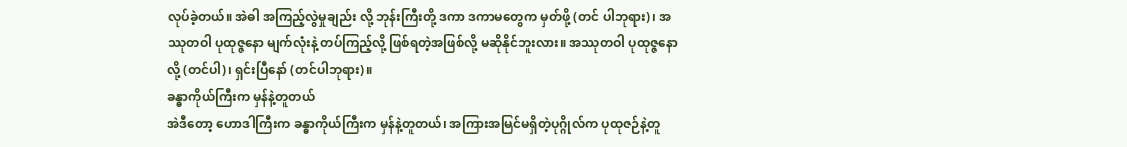လုပ်ခဲ့တယ်။ အဲဓါ အကြည့်လွဲမှုချည်း လို့ ဘုန်းကြီးတို့ ဒကာ ဒကာမတွေက မှတ်ဖို့ (တင် ပါဘုရား)၊ အဿုတဝါ ပုထုဇ္ဇနော မျက်လုံးနဲ့ တပ်ကြည့်လို့ ဖြစ်ရတဲ့အဖြစ်လို့ မဆိုနိုင်ဘူးလား။ အဿုတဝါ ပုထုဇ္ဇနော လို့ (တင်ပါ)၊ ရှင်းပြီနော် (တင်ပါဘုရား)။
ခန္ဓာကိုယ်ကြီးက မှန်နဲ့တူတယ်
အဲဒီတော့ ဟောဒါကြီးက ခန္ဓာကိုယ်ကြီးက မှန်နဲ့တူတယ်၊ အကြားအမြင်မရှိတဲ့ပုဂ္ဂိုလ်က ပုထုဇဉ်နဲ့တူ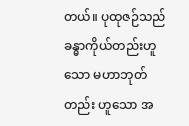တယ်။ ပုထုဇဉ်သည် ခန္ဓာကိုယ်တည်းဟူသော မဟာဘုတ်တည်း ဟူသော အ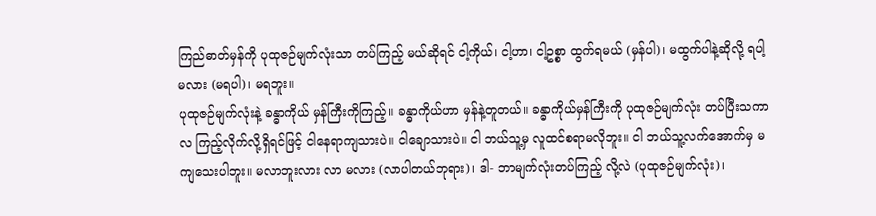ကြည်ဓာတ်မှန်ကို ပုထုဇဉ်မျက်လုံးသာ တပ်ကြည့် မယ်ဆိုရင် ငါ့ကိုယ်၊ ငါ့ဟာ၊ ငါ့ဥစ္စာ ထွက်ရမယ် (မှန်ပါ)၊ မထွက်ပါနဲ့ဆိုလို့ ရပါ့မလား (မရပါ)၊ မရဘူး။
ပုထုဇဉ်မျက်လုံးနဲ့ ခန္ဓာကိုယ် မှန်ကြီးကိုကြည့်။ ခန္ဓာကိုယ်ဟာ မှန်နဲ့တူတယ်။ ခန္ဓာကိုယ်မှန်ကြီးကို ပုထုဇဉ်မျက်လုံး တပ်ပြီးသကာလ ကြည့်လိုက်လို့ရှိရင်ဖြင့် ငါနေရာကျသားပဲ။ ငါချောသားပဲ။ ငါ ဘယ်သူ့မှ လူထင်စရာမလိုဘူး။ ငါ ဘယ်သူ့လက်အောက်မှ မကျသေးပါဘူး။ မလာဘူးလား လာ မလား (လာပါတယ်ဘုရား)၊ ဒါ- ဘာမျက်လုံးတပ်ကြည့် လို့လဲ (ပုထုဇဉ်မျက်လုံး)၊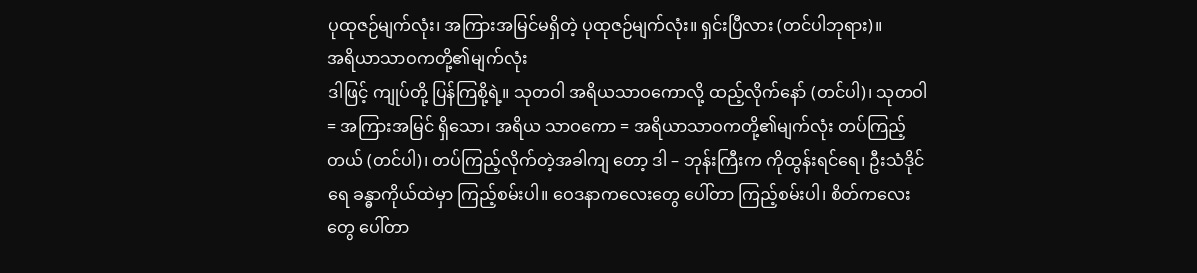ပုထုဇဉ်မျက်လုံး၊ အကြားအမြင်မရှိတဲ့ ပုထုဇဉ်မျက်လုံး။ ရှင်းပြီလား (တင်ပါဘုရား)။
အရိယာသာဝကတို့၏မျက်လုံး
ဒါဖြင့် ကျုပ်တို့ ပြန်ကြစို့ရဲ့။ သုတဝါ အရိယသာဝကောလို့ ထည့်လိုက်နော် (တင်ပါ)၊ သုတဝါ = အကြားအမြင် ရှိသော၊ အရိယ သာဝကော = အရိယာသာဝကတို့၏မျက်လုံး တပ်ကြည့်တယ် (တင်ပါ)၊ တပ်ကြည့်လိုက်တဲ့အခါကျ တော့ ဒါ – ဘုန်းကြီးက ကိုထွန်းရင်ရေ၊ ဦးသံဒိုင်ရေ ခန္ဓာကိုယ်ထဲမှာ ကြည့်စမ်းပါ။ ဝေဒနာကလေးတွေ ပေါ်တာ ကြည့်စမ်းပါ၊ စိတ်ကလေးတွေ ပေါ်တာ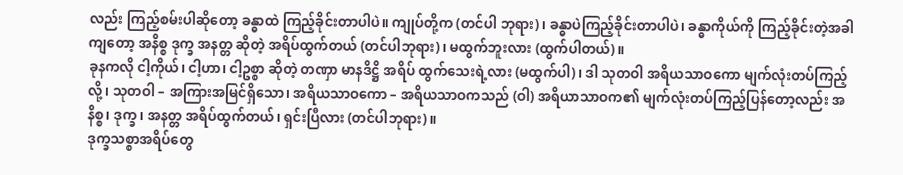လည်း ကြည့်စမ်းပါဆိုတော့ ခန္ဓာထဲ ကြည့်ခိုင်းတာပါပဲ။ ကျုပ်တို့က (တင်ပါ ဘုရား)၊ ခန္ဓာပဲကြည့်ခိုင်းတာပါပဲ၊ ခန္ဓာကိုယ်ကို ကြည့်ခိုင်းတဲ့အခါကျတော့ အနိစ္စ ဒုက္ခ အနတ္တ ဆိုတဲ့ အရိပ်ထွက်တယ် (တင်ပါဘုရား)၊ မထွက်ဘူးလား (ထွက်ပါတယ်)။
ခုနကလို ငါ့ကိုယ်၊ ငါ့ဟာ၊ ငါ့ဥစ္စာ ဆိုတဲ့ တဏှာ မာနဒိဋ္ဌိ အရိပ် ထွက်သေးရဲ့လား (မထွက်ပါ)၊ ဒါ သုတဝါ အရိယသာဝကော မျက်လုံးတပ်ကြည့်လို့၊ သုတဝါ – အကြားအမြင်ရှိသော၊ အရိယသာဝကော – အရိယသာဝကသည် (ဝါ) အရိယာသာဝက၏ မျက်လုံးတပ်ကြည့်ပြန်တော့လည်း အနိစ္စ၊ ဒုက္ခ၊ အနတ္တ အရိပ်ထွက်တယ်၊ ရှင်းပြီလား (တင်ပါဘုရား)။
ဒုက္ခသစ္စာအရိပ်တွေ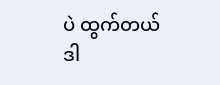ပဲ ထွက်တယ်
ဒါ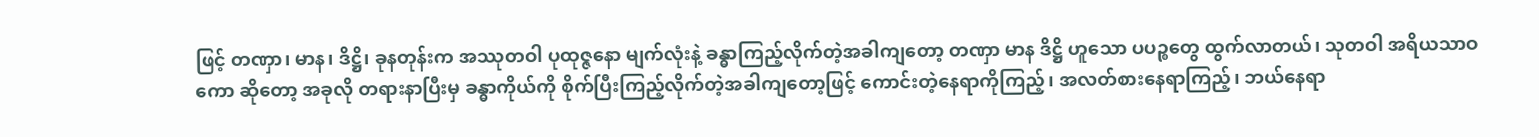ဖြင့် တဏှာ၊ မာန၊ ဒိဋ္ဌိ၊ ခုနတုန်းက အဿုတဝါ ပုထုဇ္ဇနော မျက်လုံးနဲ့ ခန္ဓာကြည့်လိုက်တဲ့အခါကျတော့ တဏှာ မာန ဒိဋ္ဌိ ဟူသော ပပဉ္စတွေ ထွက်လာတယ်၊ သုတဝါ အရိယသာဝကော ဆိုတော့ အခုလို တရားနာပြီးမှ ခန္ဓာကိုယ်ကို စိုက်ပြီးကြည့်လိုက်တဲ့အခါကျတော့ဖြင့် ကောင်းတဲ့နေရာကိုကြည့်၊ အလတ်စားနေရာကြည့်၊ ဘယ်နေရာ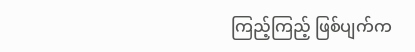ကြည့်ကြည့် ဖြစ်ပျက်က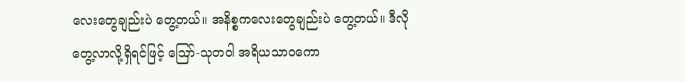လေးတွေချည်းပဲ တွေ့တယ်။ အနိစ္စကလေးတွေချည်းပဲ တွေ့တယ်။ ဒီလို တွေ့လာလို့ရှိရင်ဖြင့် ဪ-သုတဝါ အရိယသာဝကော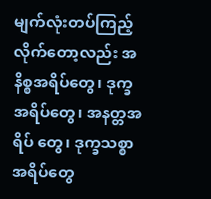မျက်လုံးတပ်ကြည့်လိုက်တော့လည်း အနိစ္စအရိပ်တွေ၊ ဒုက္ခအရိပ်တွေ၊ အနတ္တအရိပ် တွေ၊ ဒုက္ခသစ္စာအရိပ်တွေ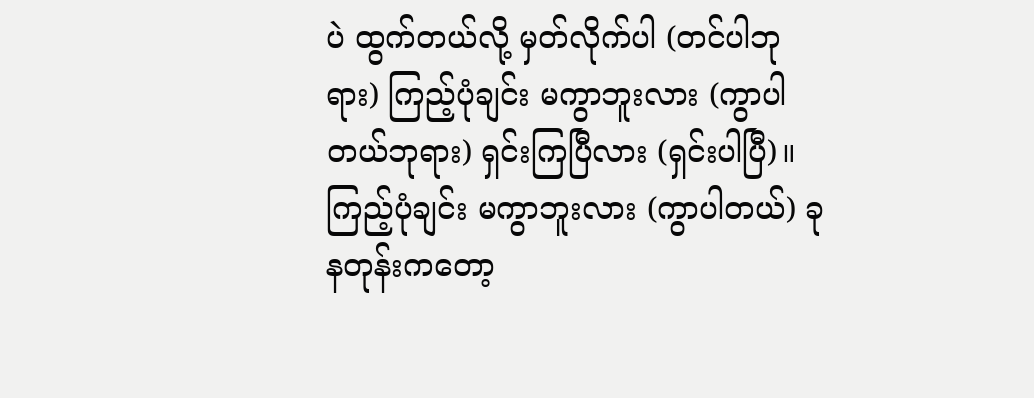ပဲ ထွက်တယ်လို့ မှတ်လိုက်ပါ (တင်ပါဘုရား) ကြည့်ပုံချင်း မကွာဘူးလား (ကွာပါတယ်ဘုရား) ရှင်းကြပြီလား (ရှင်းပါပြီ)။
ကြည့်ပုံချင်း မကွာဘူးလား (ကွာပါတယ်) ခုနတုန်းကတော့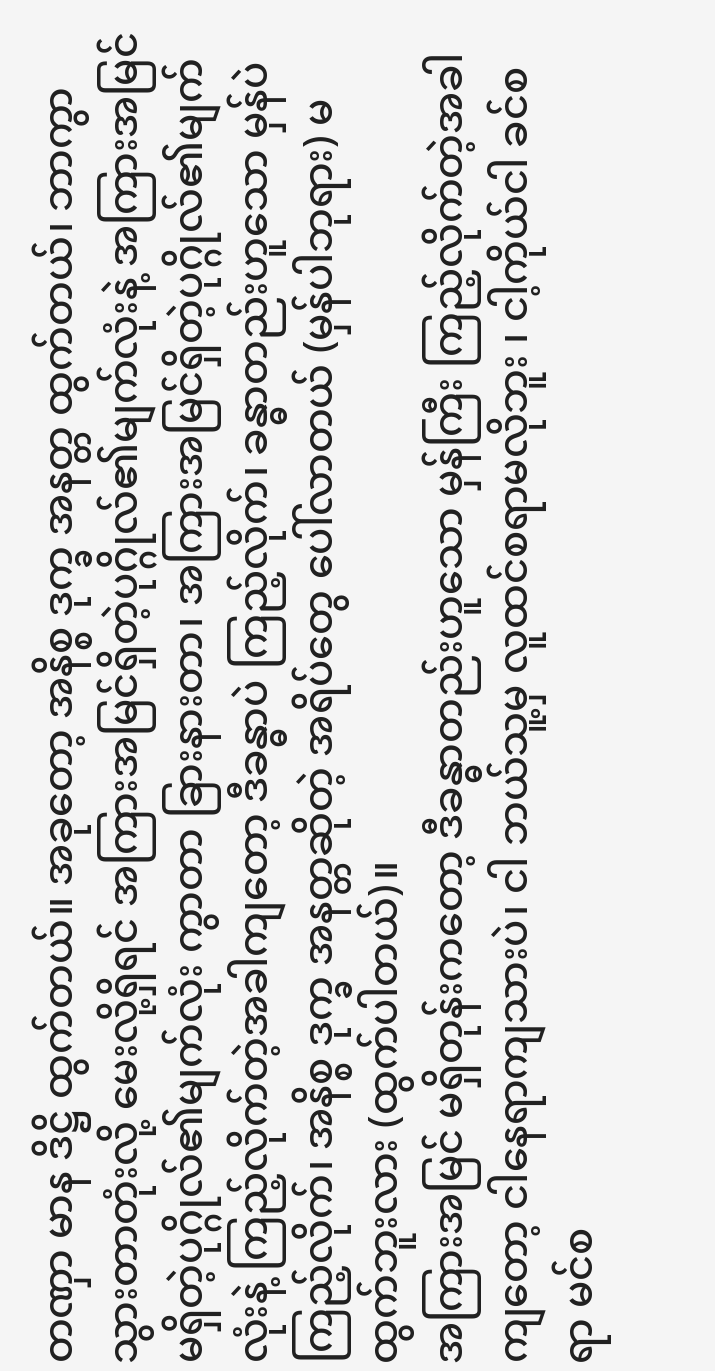တဏှာ မာန ဒိဋ္ဌိ ထွက်တယ်။ အခုတော့ အနိစ္စ ဒုက္ခ အနတ္တ ထွက်တယ်၊ ဘာကွာသွားတာတုံးလို့ မေးလို့ရှိရင် အကြားအမြင်ရှိတဲ့ပုဂ္ဂိုလ်၏မျက်လုံးနဲ့ အကြားအမြင် မရှိတဲ့ပုဂ္ဂိုလ်၏မျက်လုံး ကွာတာ ခြားနားတာ၊ အကြားအမြင်ရှိတဲ့ပုဂ္ဂိုလ်၏မျက်လုံးနဲ့ ကြည့်လိုက်တဲ့အခါကျတော့ ဒီခန္ဓာပဲ ကြည့်လိုက်၊ ခန္ဓာတည်းဟူသော မှန်ပဲကြည့်လိုက်၊ အနိစ္စ ဒုက္ခ အနတ္တဆိုတဲ့ အရိပ်တွေ ပေါ်လာတယ် (မှန်ပါဘုရား) မထွက်ဘူးလား (ထွက်ပါတယ်)။
အကြားအမြင် မရှိတုန်းကတော့ ဒီခန္ဓာတည်းဟူသော မှန်ကြီး ကြည့်လိုက်တဲ့အခါကျတော့ ငါနေရာကျသားပဲ၊ ငါ ဘယ်သူ့မှ လူထင်စရာမလိုဘူး ၊ ငါ့ကိုယ်ငါ ခင်စရာ မင်စ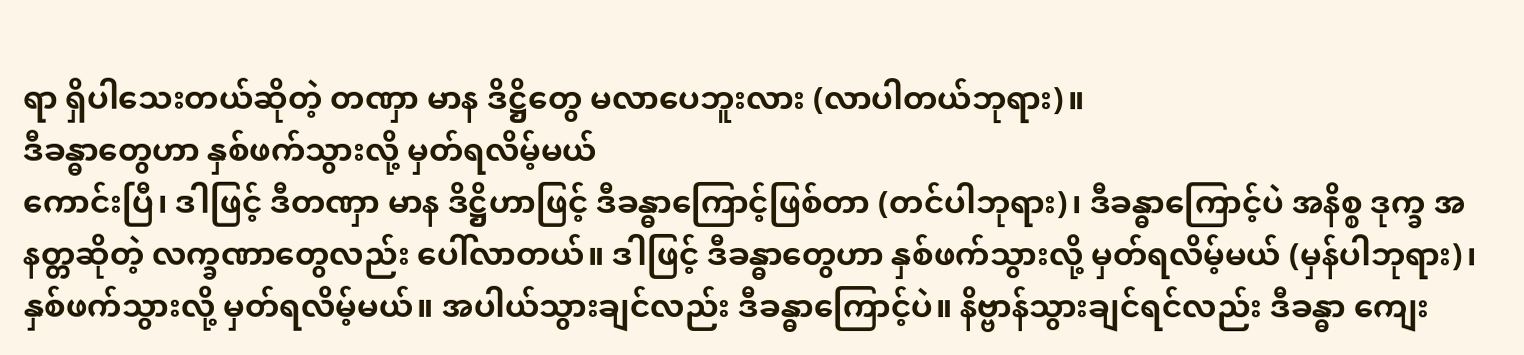ရာ ရှိပါသေးတယ်ဆိုတဲ့ တဏှာ မာန ဒိဋ္ဌိတွေ မလာပေဘူးလား (လာပါတယ်ဘုရား)။
ဒီခန္ဓာတွေဟာ နှစ်ဖက်သွားလို့ မှတ်ရလိမ့်မယ်
ကောင်းပြီ၊ ဒါဖြင့် ဒီတဏှာ မာန ဒိဋ္ဌိဟာဖြင့် ဒီခန္ဓာကြောင့်ဖြစ်တာ (တင်ပါဘုရား)၊ ဒီခန္ဓာကြောင့်ပဲ အနိစ္စ ဒုက္ခ အနတ္တဆိုတဲ့ လက္ခဏာတွေလည်း ပေါ်လာတယ်။ ဒါဖြင့် ဒီခန္ဓာတွေဟာ နှစ်ဖက်သွားလို့ မှတ်ရလိမ့်မယ် (မှန်ပါဘုရား)၊ နှစ်ဖက်သွားလို့ မှတ်ရလိမ့်မယ်။ အပါယ်သွားချင်လည်း ဒီခန္ဓာကြောင့်ပဲ။ နိဗ္ဗာန်သွားချင်ရင်လည်း ဒီခန္ဓာ ကျေး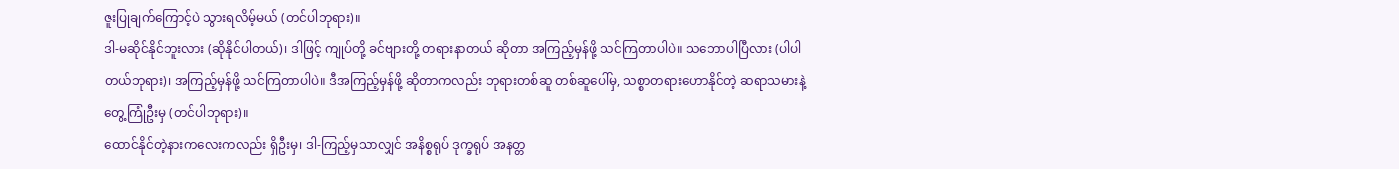ဇူးပြုချက်ကြောင့်ပဲ သွားရလိမ့်မယ် (တင်ပါဘုရား)။
ဒါ-မဆိုင်နိုင်ဘူးလား (ဆိုနိုင်ပါတယ်)၊ ဒါဖြင့် ကျုပ်တို့ ခင်ဗျားတို့ တရားနာတယ် ဆိုတာ အကြည့်မှန်ဖို့ သင်ကြတာပါပဲ။ သဘောပါပြီလား (ပါပါတယ်ဘုရား)၊ အကြည့်မှန်ဖို့ သင်ကြတာပါပဲ။ ဒီအကြည့်မှန်ဖို့ ဆိုတာကလည်း ဘုရားတစ်ဆူ တစ်ဆူပေါ်မှ, သစ္စာတရားဟောနိုင်တဲ့ ဆရာသမားနဲ့ တွေ့ကြုံဦးမှ (တင်ပါဘုရား)။
ထောင်နိုင်တဲ့နားကလေးကလည်း ရှိဦးမှ၊ ဒါ-ကြည့်မှသာလျှင် အနိစ္စရုပ် ဒုက္ခရုပ် အနတ္တ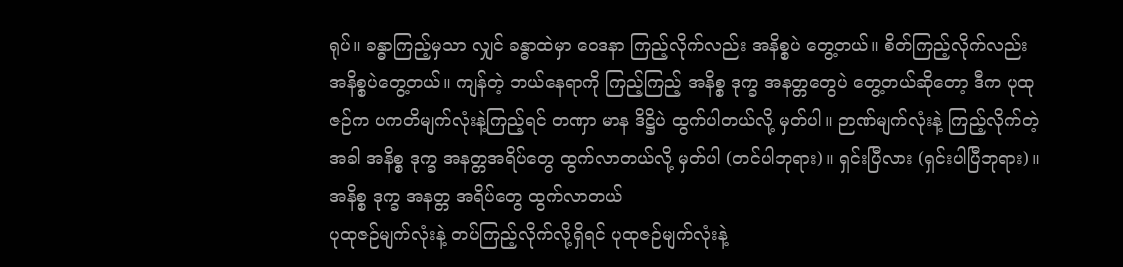ရုပ်။ ခန္ဓာကြည့်မှသာ လျှင် ခန္ဓာထဲမှာ ဝေဒနာ ကြည့်လိုက်လည်း အနိစ္စပဲ တွေ့တယ်။ စိတ်ကြည့်လိုက်လည်း အနိစ္စပဲတွေ့တယ်။ ကျန်တဲ့ ဘယ်နေရာကို ကြည့်ကြည့် အနိစ္စ ဒုက္ခ အနတ္တတွေပဲ တွေ့တယ်ဆိုတော့ ဒီက ပုထုဇဉ်က ပကတိမျက်လုံးနဲ့ကြည့်ရင် တဏှာ မာန ဒိဋ္ဌိပဲ ထွက်ပါတယ်လို့ မှတ်ပါ။ ဉာဏ်မျက်လုံးနဲ့ ကြည့်လိုက်တဲ့အခါ အနိစ္စ ဒုက္ခ အနတ္တအရိပ်တွေ ထွက်လာတယ်လို့ မှတ်ပါ (တင်ပါဘုရား)။ ရှင်းပြီလား (ရှင်းပါပြီဘုရား)။
အနိစ္စ ဒုက္ခ အနတ္တ အရိပ်တွေ ထွက်လာတယ်
ပုထုဇဉ်မျက်လုံးနဲ့ တပ်ကြည့်လိုက်လို့ရှိရင် ပုထုဇဉ်မျက်လုံးနဲ့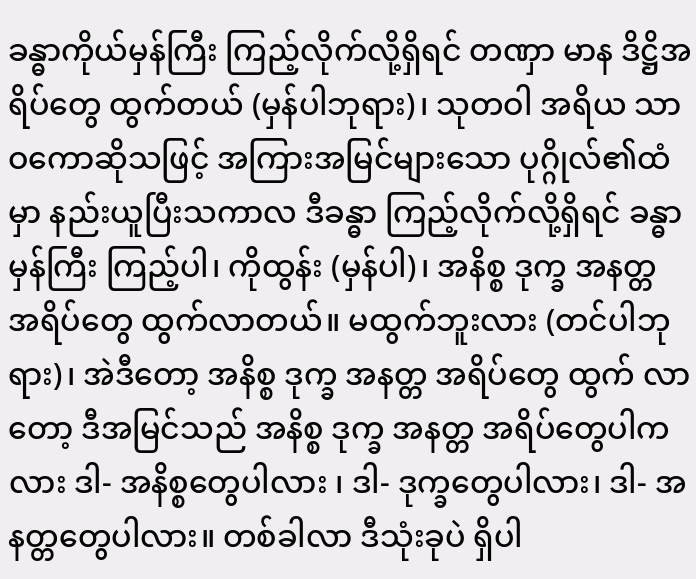ခန္ဓာကိုယ်မှန်ကြီး ကြည့်လိုက်လို့ရှိရင် တဏှာ မာန ဒိဋ္ဌိအရိပ်တွေ ထွက်တယ် (မှန်ပါဘုရား)၊ သုတဝါ အရိယ သာဝကောဆိုသဖြင့် အကြားအမြင်များသော ပုဂ္ဂိုလ်၏ထံမှာ နည်းယူပြီးသကာလ ဒီခန္ဓာ ကြည့်လိုက်လို့ရှိရင် ခန္ဓာမှန်ကြီး ကြည့်ပါ၊ ကိုထွန်း (မှန်ပါ)၊ အနိစ္စ ဒုက္ခ အနတ္တ အရိပ်တွေ ထွက်လာတယ်။ မထွက်ဘူးလား (တင်ပါဘုရား)၊ အဲဒီတော့ အနိစ္စ ဒုက္ခ အနတ္တ အရိပ်တွေ ထွက် လာတော့ ဒီအမြင်သည် အနိစ္စ ဒုက္ခ အနတ္တ အရိပ်တွေပါကလား ဒါ- အနိစ္စတွေပါလား ၊ ဒါ- ဒုက္ခတွေပါလား၊ ဒါ- အနတ္တတွေပါလား။ တစ်ခါလာ ဒီသုံးခုပဲ ရှိပါ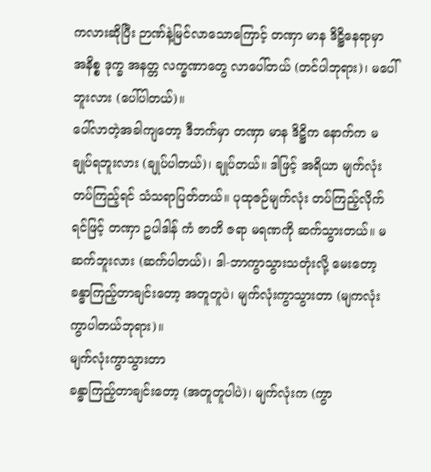ကလားဆိုပြီး ဉာဏ်နဲ့မြင်လာသောကြောင့် တဏှာ မာန ဒိဋ္ဌိနေရာမှာ အနိစ္စ ဒုက္ခ အနတ္တ လက္ခဏာတွေ လာပေါ်တယ် (တင်ပါဘုရား)၊ မပေါ်ဘူးလား (ပေါ်ပါတယ်)။
ပေါ်လာတဲ့အခါကျတော့ ဒီဘက်မှာ တဏှာ မာန ဒိဋ္ဌိက နောက်က မချုပ်ရဘူးလား (ချုပ်ပါတယ်)၊ ချုပ်တယ်။ ဒါဖြင့် အရိယာ မျက်လုံးတပ်ကြည့်ရင် သံသရာပြတ်တယ်။ ပုထုဇဉ်မျက်လုံး တပ်ကြည့်လိုက်ရင်ဖြင့် တဏှာ ဥပါဒါန် ကံ ဇာတိ ဇရာ မရဏကို ဆက်သွားတယ်။ မဆက်ဘူးလား (ဆက်ပါတယ်)၊ ဒါ-ဘာကွာသွားသတုံးလို့ မေးတော့ ခန္ဓာကြည့်တာချင်းတော့ အတူတူပဲ၊ မျက်လုံးကွာသွားတာ (မျကလုံးကွာပါတယ်ဘုရား)။
မျက်လုံးကွာသွားတာ
ခန္ဓာကြည့်တာချင်းတော့ (အတူတူပါပဲ)၊ မျက်လုံးက (ကွာ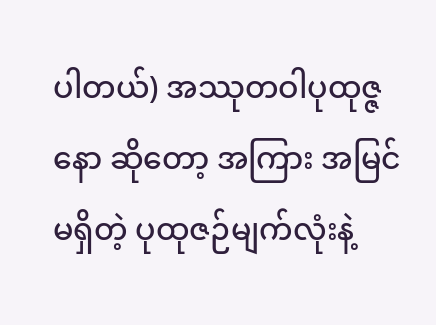ပါတယ်) အဿုတဝါပုထုဇ္ဇနော ဆိုတော့ အကြား အမြင်မရှိတဲ့ ပုထုဇဉ်မျက်လုံးနဲ့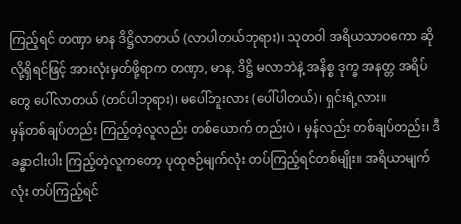ကြည့်ရင် တဏှာ မာန ဒိဋ္ဌိလာတယ် (လာပါတယ်ဘုရား)၊ သုတဝါ အရိယသာဝကော ဆိုလို့ရှိရင်ဖြင့် အားလုံးမှတ်ဖို့ရာက တဏှာ, မာန, ဒိဋ္ဌိ မလာဘဲနဲ့ အနိစ္စ ဒုက္ခ အနတ္တ အရိပ်တွေ ပေါ်လာတယ် (တင်ပါဘုရား)၊ မပေါ်ဘူးလား (ပေါ်ပါတယ်)၊ ရှင်းရဲ့လား။
မှန်တစ်ချပ်တည်း ကြည့်တဲ့လူလည်း တစ်ယောက် တည်းပဲ ၊ မှန်လည်း တစ်ချပ်တည်း၊ ဒီခန္ဓာငါးပါး ကြည့်တဲ့လူကတော့ ပုထုဇဉ်မျက်လုံး တပ်ကြည့်ရင်တစ်မျိုး။ အရိယာမျက်လုံး တပ်ကြည့်ရင်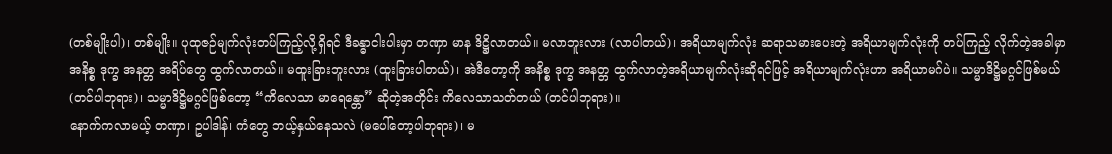(တစ်မျိုးပါ)၊ တစ်မျိုး။ ပုထုဇဉ်မျက်လုံးတပ်ကြည့်လို့ရှိရင် ဒီခန္ဓာငါးပါးမှာ တဏှာ မာန ဒိဋ္ဌိလာတယ်။ မလာဘူးလား (လာပါတယ်)၊ အရိယာမျက်လုံး ဆရာသမားပေးတဲ့ အရိယာမျက်လုံးကို တပ်ကြည့် လိုက်တဲ့အခါမှာ အနိစ္စ ဒုက္ခ အနတ္တ အရိပ်တွေ ထွက်လာတယ်။ မထူးခြားဘူးလား (ထူးခြားပါတယ်)၊ အဲဒီတော့ကို အနိစ္စ ဒုက္ခ အနတ္တ ထွက်လာတဲ့အရိယာမျက်လုံးဆိုရင်ဖြင့် အရိယာမျက်လုံးဟာ အရိယာမဂ်ပဲ။ သမ္မာဒိဋ္ဌိမဂ္ဂင်ဖြစ်မယ် (တင်ပါဘုရား)၊ သမ္မာဒိဋ္ဌိမဂ္ဂင်ဖြစ်တော့ “ကိလေသာ မာရေန္တော” ဆိုတဲ့အတိုင်း ကိလေသာသတ်တယ် (တင်ပါဘုရား)။
နောက်ကလာမယ့် တဏှာ၊ ဥပါဒါန်၊ ကံတွေ ဘယ့်နှယ်နေသလဲ (မပေါ်တော့ပါဘုရား)၊ မ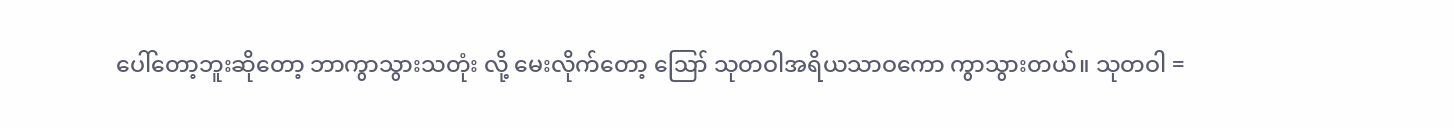ပေါ်တော့ဘူးဆိုတော့ ဘာကွာသွားသတုံး လို့ မေးလိုက်တော့ ဪ သုတဝါအရိယသာဝကော ကွာသွားတယ်။ သုတဝါ =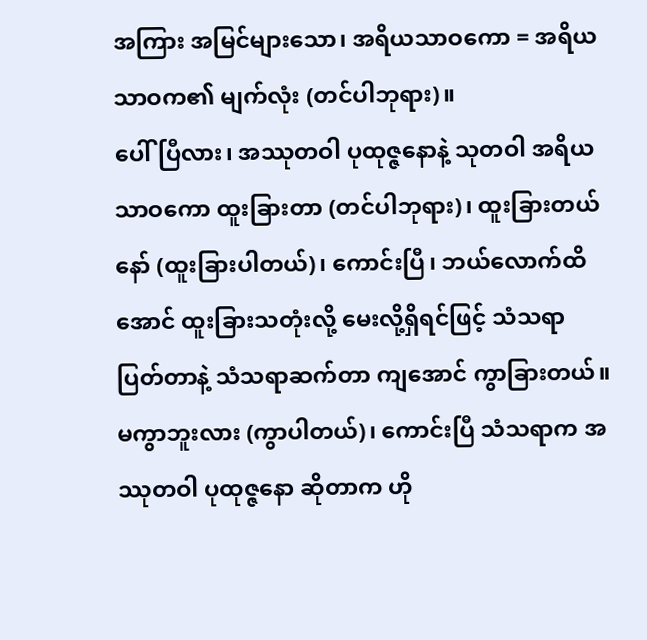အကြား အမြင်များသော၊ အရိယသာဝကော = အရိယသာဝက၏ မျက်လုံး (တင်ပါဘုရား)။
ပေါ်ပြီလား၊ အဿုတဝါ ပုထုဇ္ဇနောနဲ့ သုတဝါ အရိယသာဝကော ထူးခြားတာ (တင်ပါဘုရား)၊ ထူးခြားတယ် နော် (ထူးခြားပါတယ်)၊ ကောင်းပြီ၊ ဘယ်လောက်ထိအောင် ထူးခြားသတုံးလို့ မေးလို့ရှိရင်ဖြင့် သံသရာပြတ်တာနဲ့ သံသရာဆက်တာ ကျအောင် ကွာခြားတယ်။ မကွာဘူးလား (ကွာပါတယ်)၊ ကောင်းပြီ သံသရာက အဿုတဝါ ပုထုဇ္ဇနော ဆိုတာက ဟို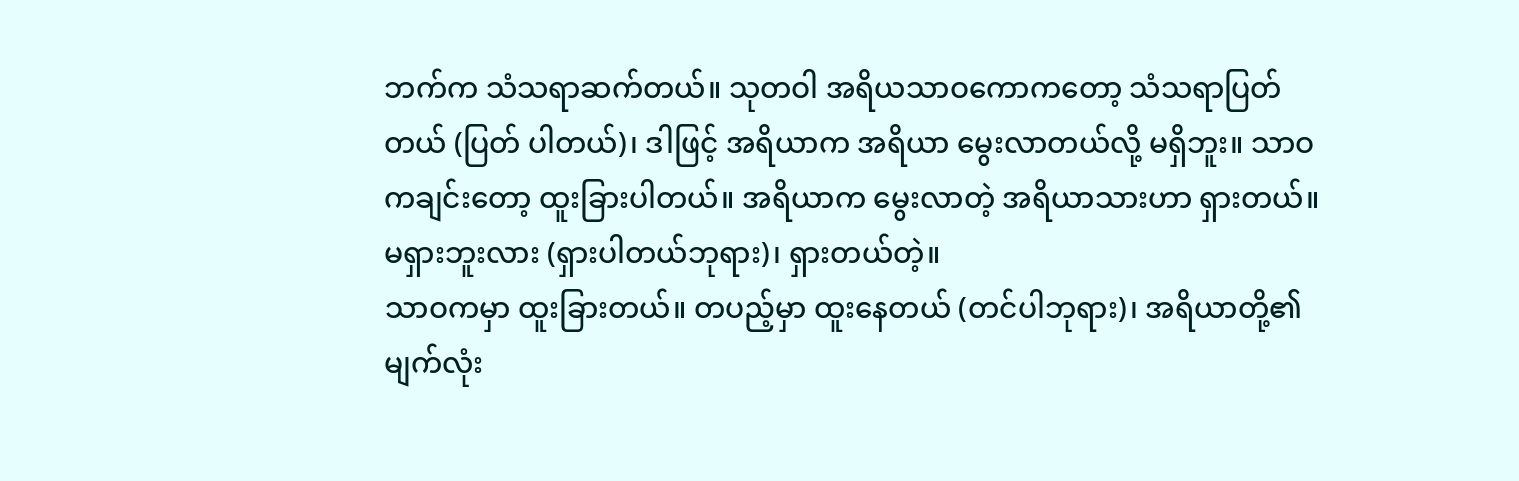ဘက်က သံသရာဆက်တယ်။ သုတဝါ အရိယသာဝကောကတော့ သံသရာပြတ်တယ် (ပြတ် ပါတယ်)၊ ဒါဖြင့် အရိယာက အရိယာ မွေးလာတယ်လို့ မရှိဘူး။ သာဝကချင်းတော့ ထူးခြားပါတယ်။ အရိယာက မွေးလာတဲ့ အရိယာသားဟာ ရှားတယ်။ မရှားဘူးလား (ရှားပါတယ်ဘုရား)၊ ရှားတယ်တဲ့။
သာဝကမှာ ထူးခြားတယ်။ တပည့်မှာ ထူးနေတယ် (တင်ပါဘုရား)၊ အရိယာတို့၏ မျက်လုံး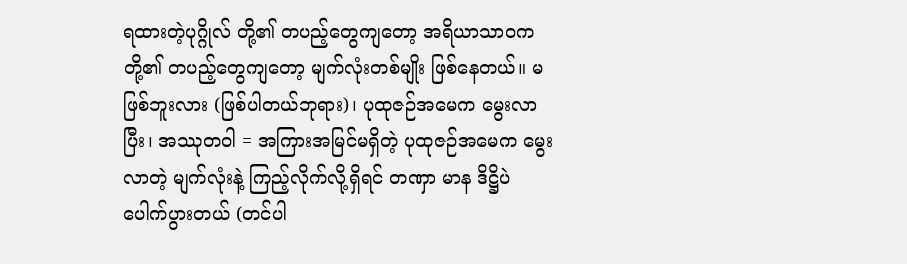ရထားတဲ့ပုဂ္ဂိုလ် တို့၏ တပည့်တွေကျတော့ အရိယာသာဝကတို့၏ တပည့်တွေကျတော့ မျက်လုံးတစ်မျိုး ဖြစ်နေတယ်။ မဖြစ်ဘူးလား (ဖြစ်ပါတယ်ဘုရား)၊ ပုထုဇဉ်အမေက မွေးလာပြီး၊ အဿုတဝါ = အကြားအမြင်မရှိတဲ့ ပုထုဇဉ်အမေက မွေးလာတဲ့ မျက်လုံးနဲ့ ကြည့်လိုက်လို့ရှိရင် တဏှာ မာန ဒိဋ္ဌိပဲ ပေါက်ပွားတယ် (တင်ပါ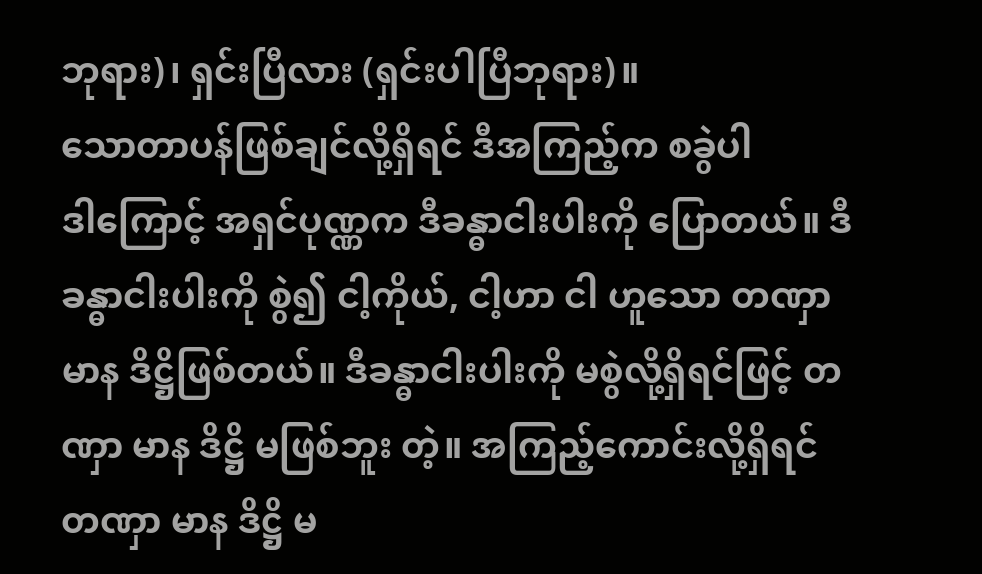ဘုရား)၊ ရှင်းပြီလား (ရှင်းပါပြီဘုရား)။
သောတာပန်ဖြစ်ချင်လို့ရှိရင် ဒီအကြည့်က စခွဲပါ
ဒါကြောင့် အရှင်ပုဏ္ဏက ဒီခန္ဓာငါးပါးကို ပြောတယ်။ ဒီခန္ဓာငါးပါးကို စွဲ၍ ငါ့ကိုယ်, ငါ့ဟာ ငါ ဟူသော တဏှာ မာန ဒိဋ္ဌိဖြစ်တယ်။ ဒီခန္ဓာငါးပါးကို မစွဲလို့ရှိရင်ဖြင့် တဏှာ မာန ဒိဋ္ဌိ မဖြစ်ဘူး တဲ့။ အကြည့်ကောင်းလို့ရှိရင် တဏှာ မာန ဒိဋ္ဌိ မ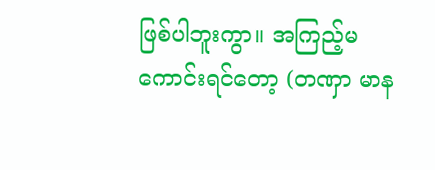ဖြစ်ပါဘူးကွာ။ အကြည့်မကောင်းရင်တော့ (တဏှာ မာန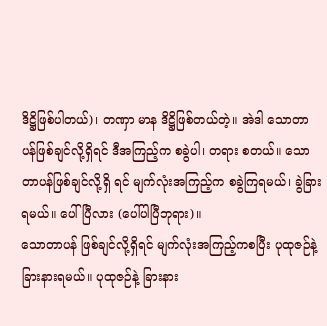ဒိဋ္ဌိဖြစ်ပါတယ်)၊ တဏှာ မာန ဒိဋ္ဌိဖြစ်တယ်တဲ့။ အဲဒါ သောတာပန်ဖြစ်ချင်လို့ရှိရင် ဒီအကြည့်က စခွဲပါ၊ တရား စတယ်။ သောတာပန်ဖြစ်ချင်လို့ရှိ ရင် မျက်လုံးအကြည့်က စခွဲကြရမယ်၊ ခွဲခြားရမယ်။ ပေါ်ပြီလား (ပေါ်ပါပြီဘုရား)။
သောတာပန် ဖြစ်ချင်လို့ရှိရင် မျက်လုံးအကြည့်ကစပြီး ပုထုဇဉ်နဲ့ ခြားနားရမယ်။ ပုထုဇဉ်နဲ့ ခြားနား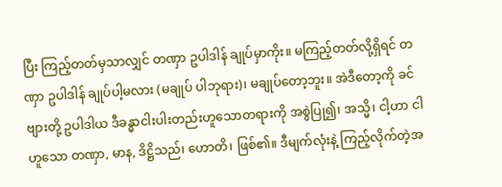ပြီး ကြည့်တတ်မှသာလျှင် တဏှာ ဥပါဒါန် ချုပ်မှာကိုး။ မကြည့်တတ်လို့ရှိရင် တဏှာ ဥပါဒါန် ချုပ်ပါ့မလား (မချုပ် ပါဘုရား)၊ မချုပ်တော့ဘူး။ အဲဒီတော့ကို ခင်ဗျားတို့ ဥပါဒါယ ဒီခန္ဓာငါးပါးတည်းဟူသောတရားကို အစွဲပြု၍၊ အသ္မိ၊ ငါ့ဟာ ငါဟူသော တဏှာ, မာန, ဒိဋ္ဌိသည်၊ ဟောတိ၊ ဖြစ်၏။ ဒီမျက်လုံးနဲ့ ကြည့်လိုက်တဲ့အ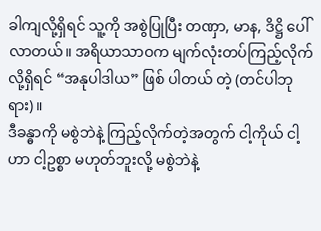ခါကျလို့ရှိရင် သူ့ကို အစွဲပြုပြီး တဏှာ, မာန, ဒိဋ္ဌိ ပေါ်လာတယ်။ အရိယာသာဝက မျက်လုံးတပ်ကြည့်လိုက်လို့ရှိရင် “အနုပါဒါယ” ဖြစ် ပါတယ် တဲ့ (တင်ပါဘုရား)။
ဒီခန္ဓာကို မစွဲဘဲနဲ့ ကြည့်လိုက်တဲ့အတွက် ငါ့ကိုယ် ငါ့ဟာ ငါ့ဥစ္စာ မဟုတ်ဘူးလို့ မစွဲဘဲနဲ့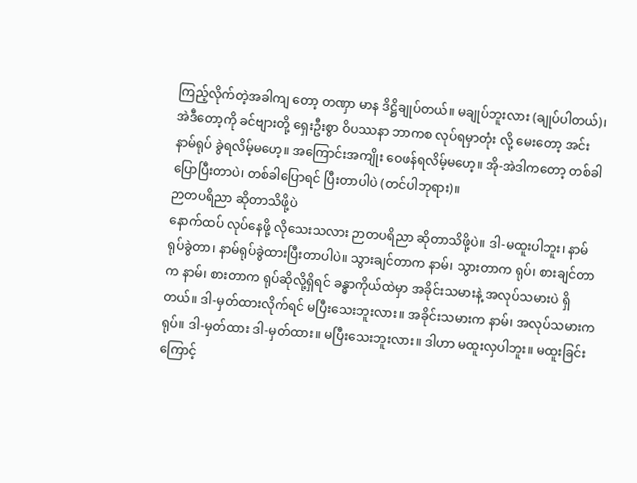ကြည့်လိုက်တဲ့အခါကျ တော့ တဏှာ မာန ဒိဋ္ဌိချုပ်တယ်။ မချုပ်ဘူးလား (ချုပ်ပါတယ်)၊ အဲဒီတော့ကို ခင်ဗျားတို့ ရှေးဦးစွာ ဝိပဿနာ ဘာကစ လုပ်ရမှာတုံး လို့ မေးတော့ အင်း နာမ်ရုပ် ခွဲရလိမ့်မဟေ့။ အကြောင်းအကျိုး ဝေဖန်ရလိမ့်မဟေ့။ အို-အဲဒါကတော့ တစ်ခါပြောပြီးတာပဲ၊ တစ်ခါပြောရင် ပြီးတာပါပဲ (တင်ပါဘုရား)။
ဉာတပရိညာ ဆိုတာသိဖို့ပဲ
နောက်ထပ် လုပ်နေဖို့ လိုသေးသလား ဉာတပရိညာ ဆိုတာသိဖို့ပဲ။ ဒါ-မထူးပါဘူး၊ နာမ် ရုပ်ခွဲတာ၊ နာမ်ရုပ်ခွဲထားပြီးတာပါပဲ။ သွားချင်တာက နာမ်၊ သွားတာက ရုပ်၊ စားချင်တာက နာမ်၊ စားတာက ရုပ်ဆိုလို့ရှိရင် ခန္ဓာကိုယ်ထဲမှာ အခိုင်းသမားနဲ့ အလုပ်သမားပဲ ရှိတယ်။ ဒါ-မှတ်ထားလိုက်ရင် မပြီးသေးဘူးလား။ အခိုင်းသမားက နာမ်၊ အလုပ်သမားက ရုပ်။ ဒါ-မှတ်ထား ဒါ-မှတ်ထား။ မပြီးသေးဘူးလား။ ဒါဟာ မထူးလှပါဘူး။ မထူးခြင်းကြောင့်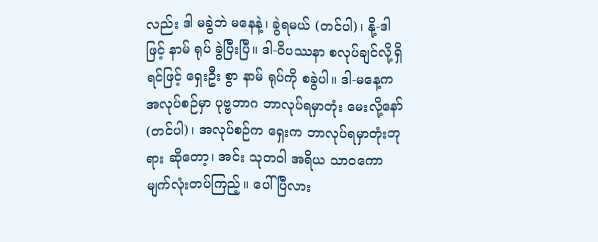လည်း ဒါ မခွဲဘဲ မနေနဲ့၊ ခွဲရမယ် (တင်ပါ)၊ နို့-ဒါဖြင့် နာမ် ရုပ် ခွဲပြီးပြီ။ ဒါ-ဝိပဿနာ စလုပ်ချင်လို့ရှိရင်ဖြင့် ရှေးဦး စွာ နာမ် ရုပ်ကို စခွဲပါ။ ဒါ-မနေ့က အလုပ်စဉ်မှာ ပုဗ္ဗဘာဂ ဘာလုပ်ရမှာတုံး မေးလို့နော် (တင်ပါ)၊ အလုပ်စဉ်က ရှေးက ဘာလုပ်ရမှာတုံးဘုရား ဆိုတော့၊ အင်း သုတဝါ အရိယ သာဝကော မျက်လုံးတပ်ကြည့်။ ပေါ်ပြီလား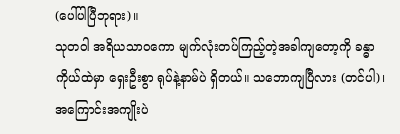(ပေါ်ပါပြီဘုရား)။
သုတဝါ အရိယသာဝကော မျက်လုံးတပ်ကြည့်တဲ့အခါကျတော့ကို ခန္ဓာကိုယ်ထဲမှာ ရှေးဦးစွာ ရုပ်နဲ့နာမ်ပဲ ရှိတယ်။ သဘောကျပြီလား (တင်ပါ)၊ အကြောင်းအကျိုးပဲ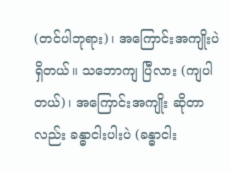(တင်ပါဘုရား)၊ အကြောင်းအကျိုးပဲ ရှိတယ်။ သဘောကျ ပြီလား (ကျပါတယ်)၊ အကြောင်းအကျိုး ဆိုတာလည်း ခန္ဓာငါးပါးပဲ (ခန္ဓာငါး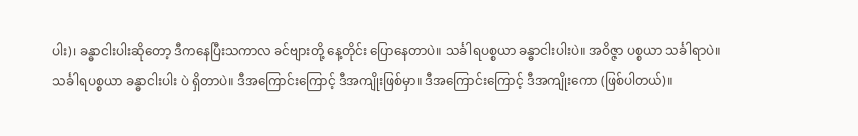ပါး)၊ ခန္ဓာငါးပါးဆိုတော့ ဒီကနေပြီးသကာလ ခင်ဗျားတို့ နေ့တိုင်း ပြောနေတာပဲ။ သင်္ခါရပစ္စယာ ခန္ဓာငါးပါးပဲ။ အဝိဇ္ဇာ ပစ္စယာ သင်္ခါရာပဲ။ သင်္ခါရပစ္စယာ ခန္ဓာငါးပါး ပဲ ရှိတာပဲ။ ဒီအကြောင်းကြောင့် ဒီအကျိုးဖြစ်မှာ။ ဒီအကြောင်းကြောင့် ဒီအကျိုးကော (ဖြစ်ပါတယ်)။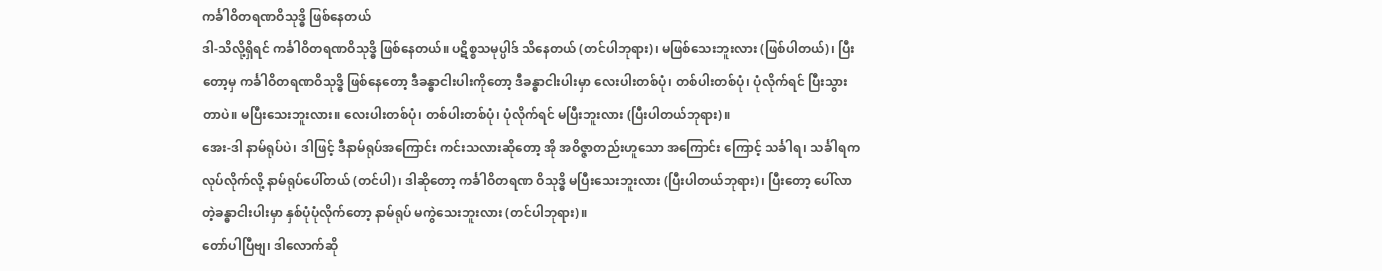ကင်္ခါဝိတရဏဝိသုဒ္ဓိ ဖြစ်နေတယ်
ဒါ-သိလို့ရှိရင် ကင်္ခါဝိတရဏဝိသုဒ္ဓိ ဖြစ်နေတယ်။ ပဋိစ္စသမုပ္ပါဒ် သိနေတယ် (တင်ပါဘုရား)၊ မဖြစ်သေးဘူးလား (ဖြစ်ပါတယ်)၊ ပြီးတော့မှ ကင်္ခါဝိတရဏဝိသုဒ္ဓိ ဖြစ်နေတော့ ဒီခန္ဓာငါးပါးကိုတော့ ဒီခန္ဓာငါးပါးမှာ လေးပါးတစ်ပုံ၊ တစ်ပါးတစ်ပုံ၊ ပုံလိုက်ရင် ပြီးသွားတာပဲ။ မပြီးသေးဘူးလား။ လေးပါးတစ်ပုံ၊ တစ်ပါးတစ်ပုံ၊ ပုံလိုက်ရင် မပြီးဘူးလား (ပြီးပါတယ်ဘုရား)။
အေး-ဒါ နာမ်ရုပ်ပဲ၊ ဒါဖြင့် ဒီနာမ်ရုပ်အကြောင်း ကင်းသလားဆိုတော့ အို အဝိဇ္ဇာတည်းဟူသော အကြောင်း ကြောင့် သင်္ခါရ၊ သင်္ခါရက လုပ်လိုက်လို့ နာမ်ရုပ်ပေါ်တယ် (တင်ပါ)၊ ဒါဆိုတော့ ကင်္ခါဝိတရဏ ဝိသုဒ္ဓိ မပြီးသေးဘူးလား (ပြီးပါတယ်ဘုရား)၊ ပြီးတော့ ပေါ်လာတဲ့ခန္ဓာငါးပါးမှာ နှစ်ပုံပုံလိုက်တော့ နာမ်ရုပ် မကွဲသေးဘူးလား (တင်ပါဘုရား)။
တော်ပါပြီဗျ၊ ဒါလောက်ဆို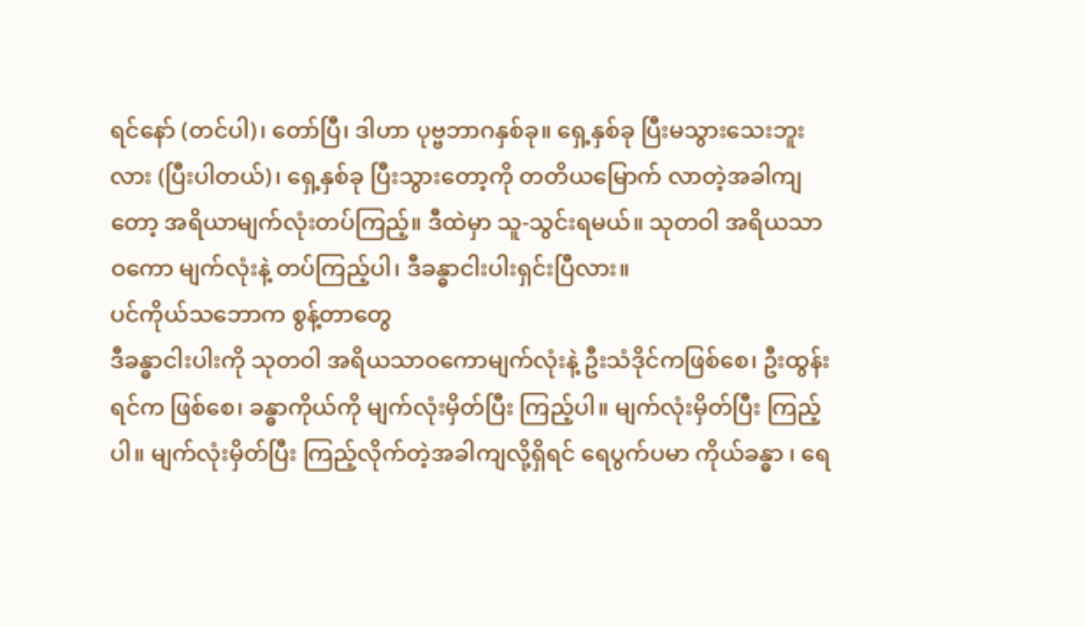ရင်နော် (တင်ပါ)၊ တော်ပြီ၊ ဒါဟာ ပုဗ္ဗဘာဂနှစ်ခု။ ရှေ့နှစ်ခု ပြီးမသွားသေးဘူးလား (ပြီးပါတယ်)၊ ရှေ့နှစ်ခု ပြီးသွားတော့ကို တတိယမြောက် လာတဲ့အခါကျတော့ အရိယာမျက်လုံးတပ်ကြည့်။ ဒီထဲမှာ သူ-သွင်းရမယ်။ သုတဝါ အရိယသာဝကော မျက်လုံးနဲ့ တပ်ကြည့်ပါ၊ ဒီခန္ဓာငါးပါးရှင်းပြီလား။
ပင်ကိုယ်သဘောက စွန့်တာတွေ
ဒီခန္ဓာငါးပါးကို သုတဝါ အရိယသာဝကောမျက်လုံးနဲ့ ဦးသံဒိုင်ကဖြစ်စေ၊ ဦးထွန်းရင်က ဖြစ်စေ၊ ခန္ဓာကိုယ်ကို မျက်လုံးမှိတ်ပြီး ကြည့်ပါ။ မျက်လုံးမှိတ်ပြီး ကြည့်ပါ။ မျက်လုံးမှိတ်ပြီး ကြည့်လိုက်တဲ့အခါကျလို့ရှိရင် ရေပွက်ပမာ ကိုယ်ခန္ဓာ ၊ ရေ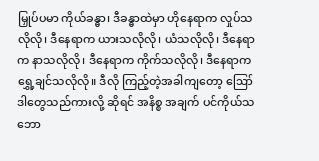မြှုပ်ပမာ ကိုယ်ခန္ဓာ၊ ဒီခန္ဓာထဲမှာ ဟိုနေရာက လှုပ်သလိုလို၊ ဒီနေရာက ယားသလိုလို၊ ယံသလိုလို၊ ဒီနေရာက နာသလိုလို၊ ဒီနေရာက ကိုက်သလိုလို၊ ဒီနေရာက ရွှေ့ချင်သလိုလို။ ဒီလို ကြည့်တဲ့အခါကျတော့ ဪ ဒါတွေသည်ကားလို့ ဆိုရင် အနိစ္စ အချက် ပင်ကိုယ်သဘော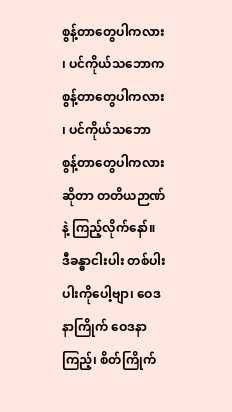စွန့်တာတွေပါကလား ၊ ပင်ကိုယ်သဘောက စွန့်တာတွေပါကလား ၊ ပင်ကိုယ်သဘော စွန့်တာတွေပါကလား ဆိုတာ တတိယဉာဏ်နဲ့ ကြည့်လိုက်နော်။
ဒီခန္ဓာငါးပါး တစ်ပါးပါးကိုပေါ့ဗျာ၊ ဝေဒနာကြိုက် ဝေဒနာကြည့်၊ စိတ်ကြိုက်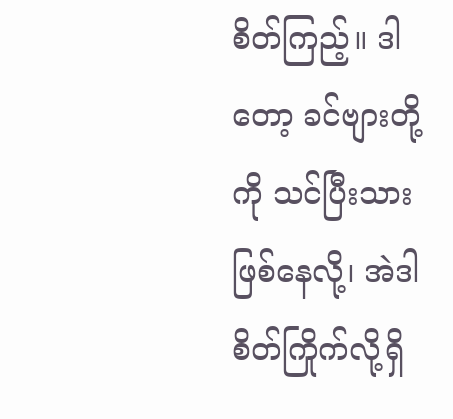စိတ်ကြည့်။ ဒါတော့ ခင်ဗျားတို့ကို သင်ပြီးသားဖြစ်နေလို့၊ အဲဒါ စိတ်ကြိုက်လို့ရှိ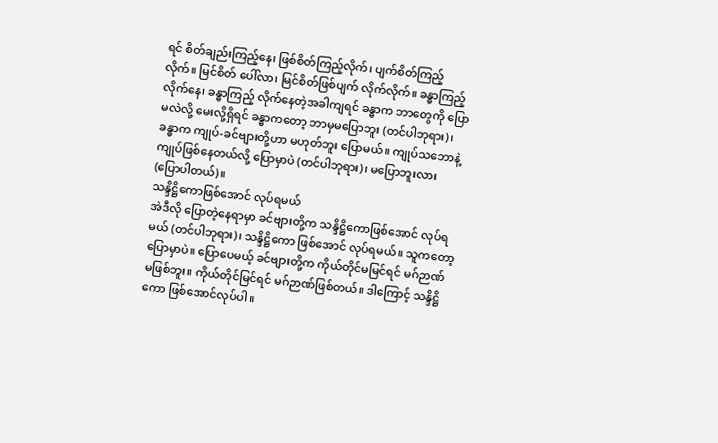ရင် စိတ်ချည်းကြည့်နေ၊ ဖြစ်စိတ်ကြည့်လိုက်၊ ပျက်စိတ်ကြည့်လိုက်။ မြင်စိတ် ပေါ်လာ၊ မြင်စိတ်ဖြစ်ပျက် လိုက်လိုက်။ ခန္ဓာကြည့်လိုက်နေ၊ ခန္ဓာကြည့် လိုက်နေတဲ့အခါကျရင် ခန္ဓာက ဘာတွေကို ပြောမလဲလို့ မေးလို့ရှိရင် ခန္ဓာကတော့ ဘာမှမပြောဘူး (တင်ပါဘုရား)၊ ခန္ဓာက ကျုပ်-ခင်ဗျားတို့ဟာ မဟုတ်ဘူး ပြောမယ်။ ကျုပ်သဘောနဲ့ ကျုပ်ဖြစ်နေတယ်လို့ ပြောမှာပဲ (တင်ပါဘုရား)၊ မပြောဘူးလား (ပြောပါတယ်)။
သန္ဒိဋ္ဌိကောဖြစ်အောင် လုပ်ရမယ်
အဲဒီလို ပြောတဲ့နေရာမှာ ခင်ဗျားတို့က သန္ဒိဋ္ဌိကောဖြစ်အောင် လုပ်ရမယ် (တင်ပါဘုရား)၊ သန္ဒိဋ္ဌိကော ဖြစ်အောင် လုပ်ရမယ်။ သူကတော့ ပြောမှာပဲ။ ပြောပေမယ့် ခင်ဗျားတို့က ကိုယ်တိုင်မမြင်ရင် မဂ်ဉာဏ် မဖြစ်ဘူး။ ကိုယ်တိုင်မြင်ရင် မဂ်ဉာဏ်ဖြစ်တယ်။ ဒါကြောင့် သန္ဒိဋ္ဌိကော ဖြစ်အောင်လုပ်ပါ။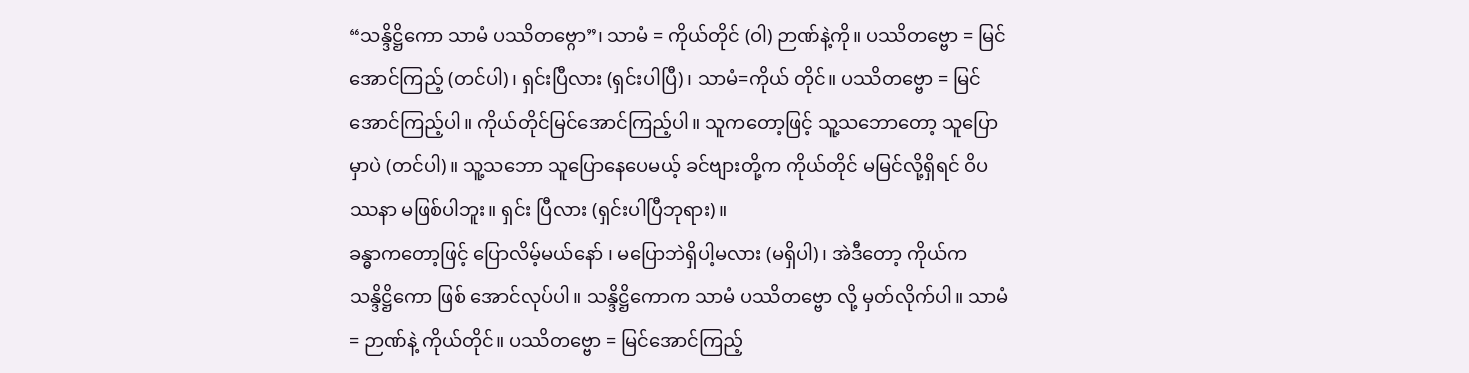“သန္ဒိဋ္ဌိကော သာမံ ပဿိတဗ္ဂော”၊ သာမံ = ကိုယ်တိုင် (ဝါ) ဉာဏ်နဲ့ကို။ ပဿိတဗ္ဗော = မြင်အောင်ကြည့် (တင်ပါ)၊ ရှင်းပြီလား (ရှင်းပါပြီ)၊ သာမံ=ကိုယ် တိုင်။ ပဿိတဗ္ဗော = မြင်အောင်ကြည့်ပါ။ ကိုယ်တိုင်မြင်အောင်ကြည့်ပါ။ သူကတော့ဖြင့် သူ့သဘောတော့ သူပြော မှာပဲ (တင်ပါ)။ သူ့သဘော သူပြောနေပေမယ့် ခင်ဗျားတို့က ကိုယ်တိုင် မမြင်လို့ရှိရင် ဝိပဿနာ မဖြစ်ပါဘူး။ ရှင်း ပြီလား (ရှင်းပါပြီဘုရား)။
ခန္ဓာကတော့ဖြင့် ပြောလိမ့်မယ်နော် ၊ မပြောဘဲရှိပါ့မလား (မရှိပါ)၊ အဲဒီတော့ ကိုယ်က သန္ဒိဋ္ဌိကော ဖြစ် အောင်လုပ်ပါ။ သန္ဒိဋ္ဌိကောက သာမံ ပဿိတဗ္ဗော လို့ မှတ်လိုက်ပါ။ သာမံ = ဉာဏ်နဲ့ ကိုယ်တိုင်။ ပဿိတဗ္ဗော = မြင်အောင်ကြည့်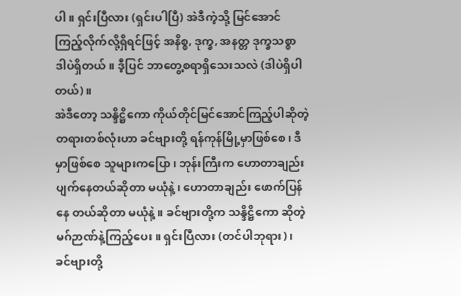ပါ။ ရှင်းပြီလား (ရှင်းပါပြီ) အဲဒီကဲ့သို့ မြင်အောင်ကြည့်လိုက်လို့ရှိရင်ဖြင့် အနိစ္စ, ဒုက္ခ, အနတ္တ ဒုက္ခသစ္စာ ဒါပဲရှိတယ်။ ဒီ့ပြင် ဘာတွေ့စရာရှိသေးသလဲ (ဒါပဲရှိပါတယ်)။
အဲဒီတော့ သန္ဒိဋ္ဌိကော ကိုယ်တိုင်မြင်အောင်ကြည့်ပါဆိုတဲ့ တရားတစ်လုံးဟာ ခင်ဗျားတို့ ရန်ကုန်မြို့မှာဖြစ်စေ၊ ဒီမှာဖြစ်စေ သူများကပြော၊ ဘုန်းကြီးက ဟောတာချည်း ပျက်နေတယ်ဆိုတာ မယုံနဲ့၊ ဟောတာချည်း ဖောက်ပြန်နေ တယ်ဆိုတာ မယုံနဲ့။ ခင်ဗျားတို့က သန္ဒိဋ္ဌိကော ဆိုတဲ့ မဂ်ဉာဏ်နဲ့ကြည့်ပေး။ ရှင်းပြီလား (တင်ပါဘုရား)၊ ခင်ဗျားတို့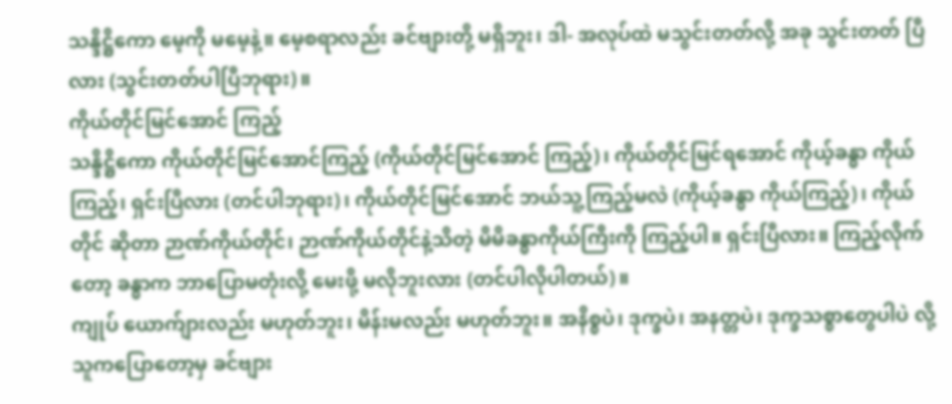သန္ဒိဋ္ဌိကော မေ့ကို မမေ့နဲ့။ မေ့စရာလည်း ခင်ဗျားတို့ မရှိဘူး၊ ဒါ- အလုပ်ထဲ မသွင်းတတ်လို့ အခု သွင်းတတ် ပြီလား (သွင်းတတ်ပါပြီဘုရား)။
ကိုယ်တိုင်မြင်အောင် ကြည့်
သန္ဒိဋ္ဌိကော ကိုယ်တိုင်မြင်အောင်ကြည့် (ကိုယ်တိုင်မြင်အောင် ကြည့်)၊ ကိုယ်တိုင်မြင်ရအောင် ကိုယ့်ခန္ဓာ ကိုယ်ကြည့်၊ ရှင်းပြီလား (တင်ပါဘုရား)၊ ကိုယ်တိုင်မြင်အောင် ဘယ်သူ့ကြည့်မလဲ (ကိုယ့်ခန္ဓာ ကိုယ်ကြည့်)၊ ကိုယ်တိုင် ဆိုတာ ဉာဏ်ကိုယ်တိုင်၊ ဉာဏ်ကိုယ်တိုင်နဲ့သိတဲ့ မိမိခန္ဓာကိုယ်ကြီးကို ကြည့်ပါ။ ရှင်းပြီလား။ ကြည့်လိုက်တော့ ခန္ဓာက ဘာပြောမတုံးလို့ မေးဖို့ မလိုဘူးလား (တင်ပါလိုပါတယ်)။
ကျုပ် ယောက်ျားလည်း မဟုတ်ဘူး၊ မိန်းမလည်း မဟုတ်ဘူး။ အနိစ္စပဲ၊ ဒုက္ခပဲ၊ အနတ္တပဲ၊ ဒုက္ခသစ္စာတွေပါပဲ လို့ သူကပြောတော့မှ ခင်ဗျား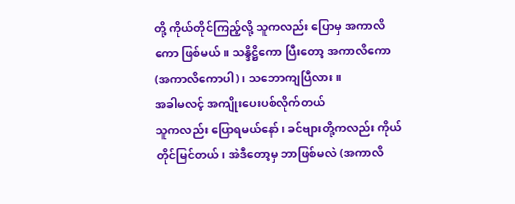တို့ ကိုယ်တိုင်ကြည့်လို့ သူကလည်း ပြောမှ အကာလိကော ဖြစ်မယ်။ သန္ဒိဋ္ဌိကော ပြီးတော့ အကာလိကော (အကာလိကောပါ)၊ သဘောကျပြီလား။
အခါမလင့် အကျိုးပေးပစ်လိုက်တယ်
သူကလည်း ပြောရမယ်နော်၊ ခင်ဗျားတို့ကလည်း ကိုယ်တိုင်မြင်တယ်၊ အဲဒီတော့မှ ဘာဖြစ်မလဲ (အကာလိ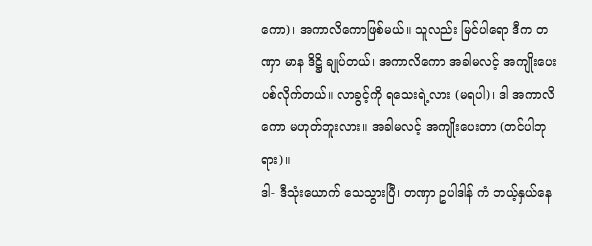ကော)၊ အကာလိကောဖြစ်မယ်။ သူလည်း မြင်ပါရော ဒီက တဏှာ မာန ဒိဋ္ဌိ ချုပ်တယ်၊ အကာလိကော အခါမလင့် အကျိုးပေးပစ်လိုက်တယ်။ လာခွင့်ကို ရသေးရဲ့လား (မရပါ)၊ ဒါ အကာလိကော မဟုတ်ဘူးလား။ အခါမလင့် အကျိုးပေးတာ (တင်ပါဘုရား)။
ဒါ- ဒီသုံးယောက် သေသွားပြီ၊ တဏှာ ဥပါဒါန် ကံ ဘယ့်နှယ်နေ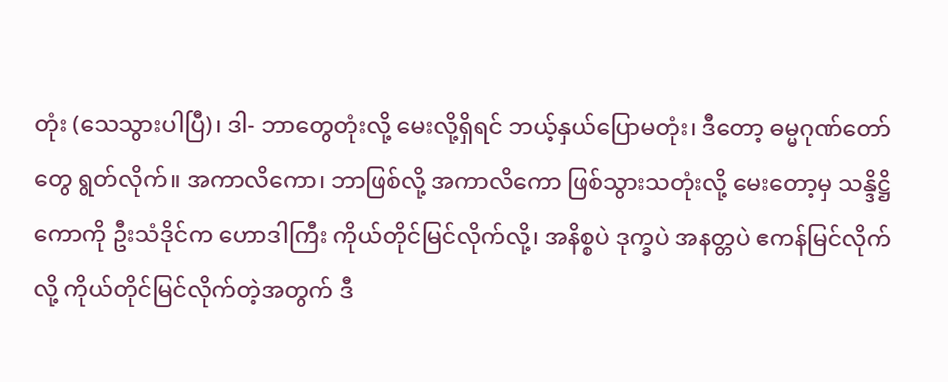တုံး (သေသွားပါပြီ)၊ ဒါ- ဘာတွေတုံးလို့ မေးလို့ရှိရင် ဘယ့်နှယ်ပြောမတုံး၊ ဒီတော့ ဓမ္မဂုဏ်တော်တွေ ရွတ်လိုက်။ အကာလိကော၊ ဘာဖြစ်လို့ အကာလိကော ဖြစ်သွားသတုံးလို့ မေးတော့မှ သန္ဒိဋ္ဌိကောကို ဦးသံဒိုင်က ဟောဒါကြီး ကိုယ်တိုင်မြင်လိုက်လို့၊ အနိစ္စပဲ ဒုက္ခပဲ အနတ္တပဲ ဧကန်မြင်လိုက်လို့ ကိုယ်တိုင်မြင်လိုက်တဲ့အတွက် ဒီ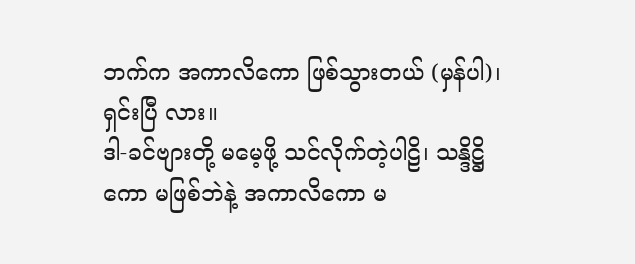ဘက်က အကာလိကော ဖြစ်သွားတယ် (မှန်ပါ)၊ ရှင်းပြီ လား။
ဒါ-ခင်ဗျားတို့ မမေ့ဖို့ သင်လိုက်တဲ့ပါဠိ၊ သန္ဒိဋ္ဌိကော မဖြစ်ဘဲနဲ့ အကာလိကော မ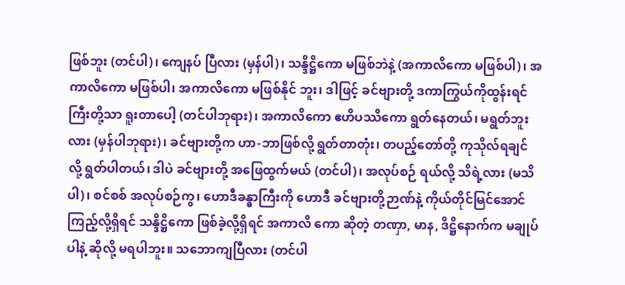ဖြစ်ဘူး (တင်ပါ)၊ ကျေနပ် ပြီလား (မှန်ပါ)၊ သန္ဒိဋ္ဌိကော မဖြစ်ဘဲနဲ့ (အကာလိကော မဖြစ်ပါ)၊ အကာလိကော မဖြစ်ပါ၊ အကာလိကော မဖြစ်နိုင် ဘူး၊ ဒါဖြင့် ခင်ဗျားတို့ ဒကာကြွယ်ကိုထွန်းရင်ကြီးတို့သာ ရူးတာပေါ့ (တင်ပါဘုရား)၊ အကာလိကော ဧဟိပဿိကော ရွတ်နေတယ်၊ မရွတ်ဘူးလား (မှန်ပါဘုရား)၊ ခင်ဗျားတို့က ဟာ-ဘာဖြစ်လို့ ရွတ်တာတုံး၊ တပည့်တော်တို့ ကုသိုလ်ရချင် လို့ ရွတ်ပါတယ်၊ ဒါပဲ ခင်ဗျားတို့ အဖြေထွက်မယ် (တင်ပါ)၊ အလုပ်စဉ် ရယ်လို့ သိရဲ့လား (မသိပါ)၊ စင်စစ် အလုပ်စဉ်ကွ၊ ဟောဒီခန္ဓာကြီးကို ဟောဒီ ခင်ဗျားတို့ဉာဏ်နဲ့ ကိုယ်တိုင်မြင်အောင် ကြည့်လို့ရှိရင် သန္ဒိဋ္ဌိကော ဖြစ်ခဲ့လို့ရှိရင် အကာလိ ကော ဆိုတဲ့ တဏှာ, မာန, ဒိဋ္ဌိနောက်က မချုပ်ပါနဲ့ ဆိုလို့ မရပါဘူး။ သဘောကျပြီလား (တင်ပါ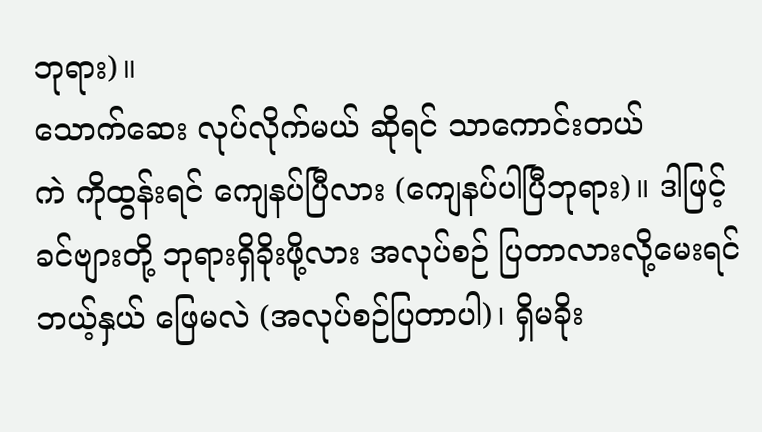ဘုရား)။
သောက်ဆေး လုပ်လိုက်မယ် ဆိုရင် သာကောင်းတယ်
ကဲ ကိုထွန်းရင် ကျေနပ်ပြီလား (ကျေနပ်ပါပြီဘုရား)။ ဒါဖြင့် ခင်ဗျားတို့ ဘုရားရှိခိုးဖို့လား အလုပ်စဉ် ပြတာလားလို့မေးရင် ဘယ့်နှယ် ဖြေမလဲ (အလုပ်စဉ်ပြတာပါ)၊ ရှိမခိုး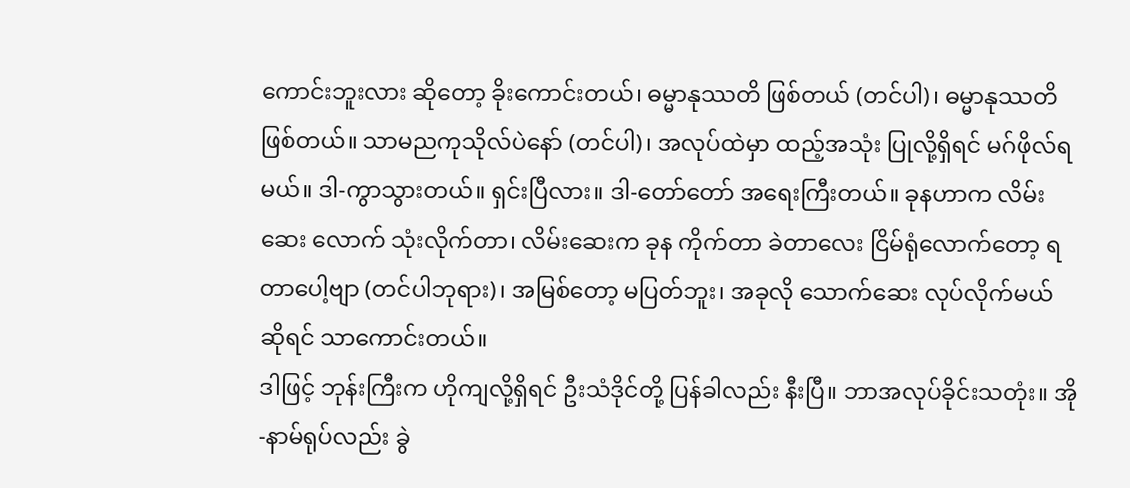ကောင်းဘူးလား ဆိုတော့ ခိုးကောင်းတယ်၊ ဓမ္မာနုဿတိ ဖြစ်တယ် (တင်ပါ)၊ ဓမ္မာနုဿတိဖြစ်တယ်။ သာမညကုသိုလ်ပဲနော် (တင်ပါ)၊ အလုပ်ထဲမှာ ထည့်အသုံး ပြုလို့ရှိရင် မဂ်ဖိုလ်ရမယ်။ ဒါ-ကွာသွားတယ်။ ရှင်းပြီလား။ ဒါ-တော်တော် အရေးကြီးတယ်။ ခုနဟာက လိမ်းဆေး လောက် သုံးလိုက်တာ၊ လိမ်းဆေးက ခုန ကိုက်တာ ခဲတာလေး ငြိမ်ရုံလောက်တော့ ရတာပေါ့ဗျာ (တင်ပါဘုရား)၊ အမြစ်တော့ မပြတ်ဘူး၊ အခုလို သောက်ဆေး လုပ်လိုက်မယ် ဆိုရင် သာကောင်းတယ်။
ဒါဖြင့် ဘုန်းကြီးက ဟိုကျလို့ရှိရင် ဦးသံဒိုင်တို့ ပြန်ခါလည်း နီးပြီ။ ဘာအလုပ်ခိုင်းသတုံး။ အို-နာမ်ရုပ်လည်း ခွဲ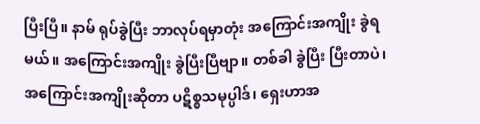ပြီးပြီ။ နာမ် ရုပ်ခွဲပြီး ဘာလုပ်ရမှာတုံး အကြောင်းအကျိုး ခွဲရမယ်။ အကြောင်းအကျိုး ခွဲပြီးပြီဗျာ။ တစ်ခါ ခွဲပြီး ပြီးတာပဲ၊ အကြောင်းအကျိုးဆိုတာ ပဋိစ္စသမုပ္ပါဒ်၊ ရှေးဟာအ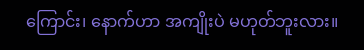ကြောင်း၊ နောက်ဟာ အကျိုးပဲ မဟုတ်ဘူးလား။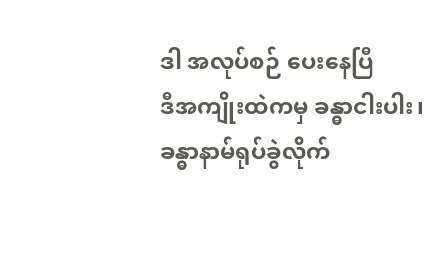ဒါ အလုပ်စဉ် ပေးနေပြီ
ဒီအကျိုးထဲကမှ ခန္ဓာငါးပါး၊ ခန္ဓာနာမ်ရုပ်ခွဲလိုက်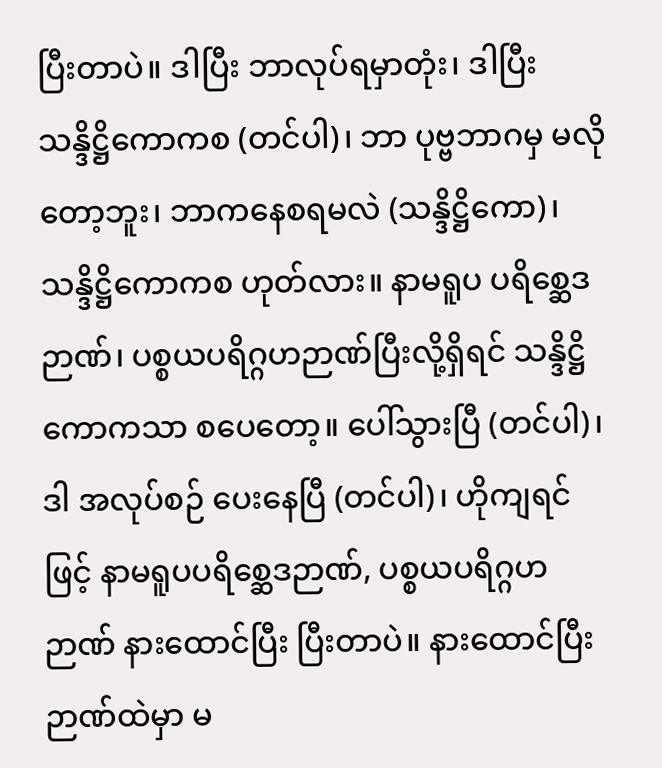ပြီးတာပဲ။ ဒါပြီး ဘာလုပ်ရမှာတုံး၊ ဒါပြီး သန္ဒိဋ္ဌိကောကစ (တင်ပါ)၊ ဘာ ပုဗ္ဗဘာဂမှ မလိုတော့ဘူး၊ ဘာကနေစရမလဲ (သန္ဒိဋ္ဌိကော)၊ သန္ဒိဋ္ဌိကောကစ ဟုတ်လား။ နာမရူပ ပရိစ္ဆေဒဉာဏ်၊ ပစ္စယပရိဂ္ဂဟဉာဏ်ပြီးလို့ရှိရင် သန္ဒိဋ္ဌိကောကသာ စပေတော့။ ပေါ်သွားပြီ (တင်ပါ)၊ ဒါ အလုပ်စဉ် ပေးနေပြီ (တင်ပါ)၊ ဟိုကျရင်ဖြင့် နာမရူပပရိစ္ဆေဒဉာဏ်, ပစ္စယပရိဂ္ဂဟဉာဏ် နားထောင်ပြီး ပြီးတာပဲ။ နားထောင်ပြီး ဉာဏ်ထဲမှာ မ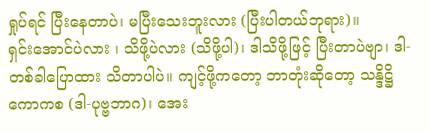ရှုပ်ရင် ပြီးနေတာပဲ၊ မပြီးသေးဘူးလား (ပြီးပါတယ်ဘုရား)။
ရှင်းအောင်ပဲလား ၊ သိဖို့ပဲလား (သိဖို့ပါ)၊ ဒါသိဖို့ဖြင့် ပြီးတာပဲဗျာ၊ ဒါ-တစ်ခါပြောထား သိတာပါပဲ။ ကျင့်ဖို့ကတော့ ဘာတုံးဆိုတော့ သန္ဒိဋ္ဌိကောကစ (ဒါ-ပုဗ္ဗဘာဂ)၊ အေး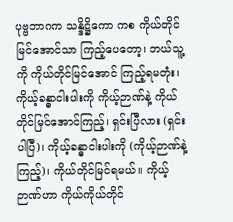ပုဗ္ဗဘာဂက သန္ဒိဋ္ဌိကော ကစ ကိုယ်တိုင် မြင်အောင်သာ ကြည့်ပေတော့၊ ဘယ်သူ့ကို ကိုယ်တိုင်မြင်အောင် ကြည့်ရမတုံး၊ ကိုယ့်ခန္ဓာငါးပါးကို ကိုယ့်ဉာဏ်နဲ့ ကိုယ်တိုင်မြင်အောင်ကြည့်၊ ရှင်းပြီလား (ရှင်းပါပြီ)၊ ကိုယ့်ခန္ဓာငါးပါးကို (ကိုယ့်ဉာဏ်နဲ့ကြည့်)၊ ကိုယ်တိုင်မြင်ရမယ်။ ကိုယ့်ဉာဏ်ဟာ ကိုယ်ကိုယ်တိုင်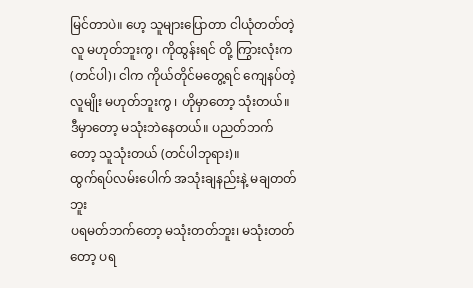မြင်တာပဲ။ ဟေ့ သူများပြောတာ ငါယုံတတ်တဲ့လူ မဟုတ်ဘူးကွ၊ ကိုထွန်းရင် တို့ ကြွားလုံးက (တင်ပါ)၊ ငါက ကိုယ်တိုင်မတွေ့ရင် ကျေနပ်တဲ့လူမျိုး မဟုတ်ဘူးကွ ၊ ဟိုမှာတော့ သုံးတယ်။ ဒီမှာတော့ မသုံးဘဲနေတယ်။ ပညတ်ဘက်တော့ သူသုံးတယ် (တင်ပါဘုရား)။
ထွက်ရပ်လမ်းပေါက် အသုံးချနည်းနဲ့ မချတတ်ဘူး
ပရမတ်ဘက်တော့ မသုံးတတ်ဘူး၊ မသုံးတတ်တော့ ပရ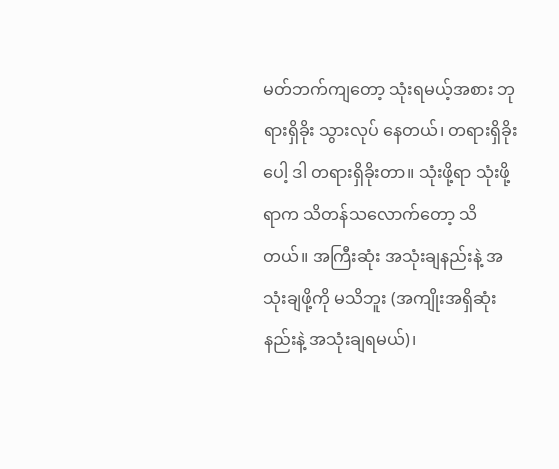မတ်ဘက်ကျတော့ သုံးရမယ့်အစား ဘုရားရှိခိုး သွားလုပ် နေတယ်၊ တရားရှိခိုးပေါ့ ဒါ တရားရှိခိုးတာ။ သုံးဖို့ရာ သုံးဖို့ရာက သိတန်သလောက်တော့ သိတယ်။ အကြီးဆုံး အသုံးချနည်းနဲ့ အသုံးချဖို့ကို မသိဘူး (အကျိုးအရှိဆုံးနည်းနဲ့ အသုံးချရမယ်)၊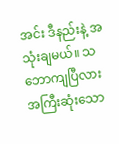အင်း ဒီနည်းနဲ့ အသုံးချမယ်။ သဘောကျပြီလား အကြီးဆုံးသော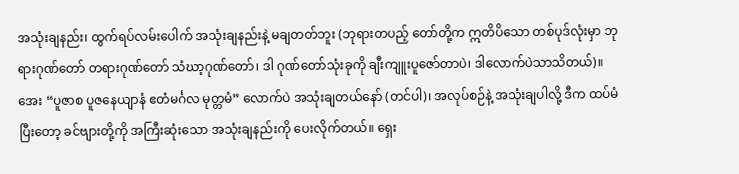အသုံးချနည်း၊ ထွက်ရပ်လမ်းပေါက် အသုံးချနည်းနဲ့ မချတတ်ဘူး (ဘုရားတပည့် တော်တို့က ဣတိပိသော တစ်ပုဒ်လုံးမှာ ဘုရားဂုဏ်တော် တရားဂုဏ်တော် သံဃာ့ဂုဏ်တော်၊ ဒါ ဂုဏ်တော်သုံးခုကို ချီးကျူးပူဇော်တာပဲ၊ ဒါလောက်ပဲသာသိတယ်)။
အေး “ပူဇာစ ပူဇနေယျာနံ ဧတံမင်္ဂလ မုတ္တမံ” လောက်ပဲ အသုံးချတယ်နော် (တင်ပါ)၊ အလုပ်စဉ်နဲ့ အသုံးချပါလို့ ဒီက ထပ်မံပြီးတော့ ခင်ဗျားတို့ကို အကြီးဆုံးသော အသုံးချနည်းကို ပေးလိုက်တယ်။ ရှေး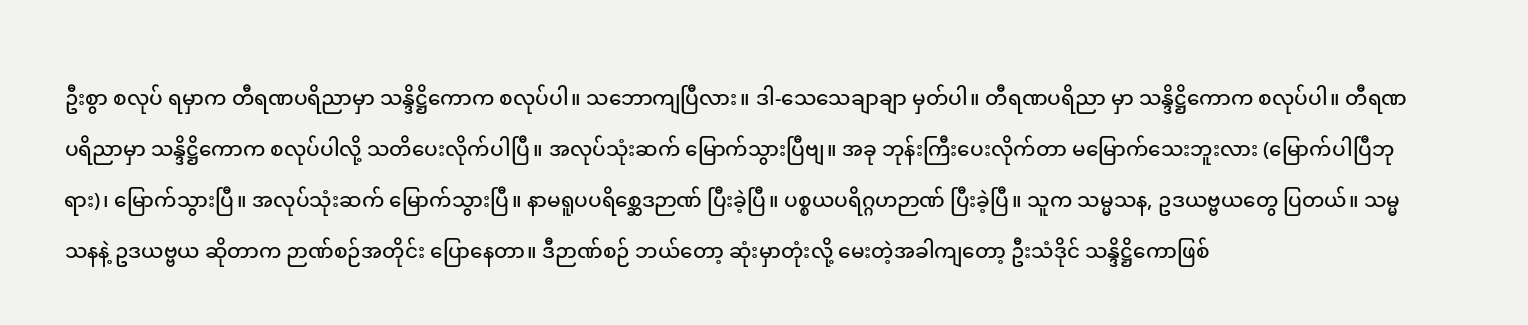ဦးစွာ စလုပ် ရမှာက တီရဏပရိညာမှာ သန္ဒိဋ္ဌိကောက စလုပ်ပါ။ သဘောကျပြီလား။ ဒါ-သေသေချာချာ မှတ်ပါ။ တီရဏပရိညာ မှာ သန္ဒိဋ္ဌိကောက စလုပ်ပါ။ တီရဏပရိညာမှာ သန္ဒိဋ္ဌိကောက စလုပ်ပါလို့ သတိပေးလိုက်ပါပြီ။ အလုပ်သုံးဆက် မြောက်သွားပြီဗျ။ အခု ဘုန်းကြီးပေးလိုက်တာ မမြောက်သေးဘူးလား (မြောက်ပါပြီဘုရား)၊ မြောက်သွားပြီ။ အလုပ်သုံးဆက် မြောက်သွားပြီ။ နာမရူပပရိစ္ဆေဒဉာဏ် ပြီးခဲ့ပြီ။ ပစ္စယပရိဂ္ဂဟဉာဏ် ပြီးခဲ့ပြီ။ သူက သမ္မသန, ဥဒယဗ္ဗယတွေ ပြတယ်။ သမ္မသနနဲ့ ဥဒယဗ္ဗယ ဆိုတာက ဉာဏ်စဉ်အတိုင်း ပြောနေတာ။ ဒီဉာဏ်စဉ် ဘယ်တော့ ဆုံးမှာတုံးလို့ မေးတဲ့အခါကျတော့ ဦးသံဒိုင် သန္ဒိဋ္ဌိကောဖြစ်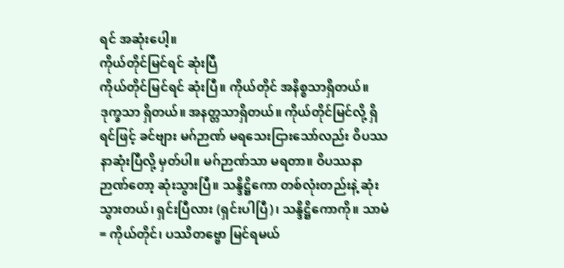ရင် အဆုံးပေါ့။
ကိုယ်တိုင်မြင်ရင် ဆုံးပြီ
ကိုယ်တိုင်မြင်ရင် ဆုံးပြီ။ ကိုယ်တိုင် အနိစ္စသာရှိတယ်။ ဒုက္ခသာ ရှိတယ်။ အနတ္တသာရှိတယ်။ ကိုယ်တိုင်မြင်လို့ ရှိရင်ဖြင့် ခင်ဗျား မဂ်ဉာဏ် မရသေးငြားသော်လည်း ဝိပဿနာဆုံးပြီလို့ မှတ်ပါ။ မဂ်ဉာဏ်သာ မရတာ။ ဝိပဿနာ ဉာဏ်တော့ ဆုံးသွားပြီ။ သန္ဒိဋ္ဌိကော တစ်လုံးတည်းနဲ့ ဆုံးသွားတယ်၊ ရှင်းပြီလား (ရှင်းပါပြီ)၊ သန္ဒိဋ္ဌိကောကို။ သာမံ= ကိုယ်တိုင်၊ ပဿိတဗ္ဗော မြင်ရမယ်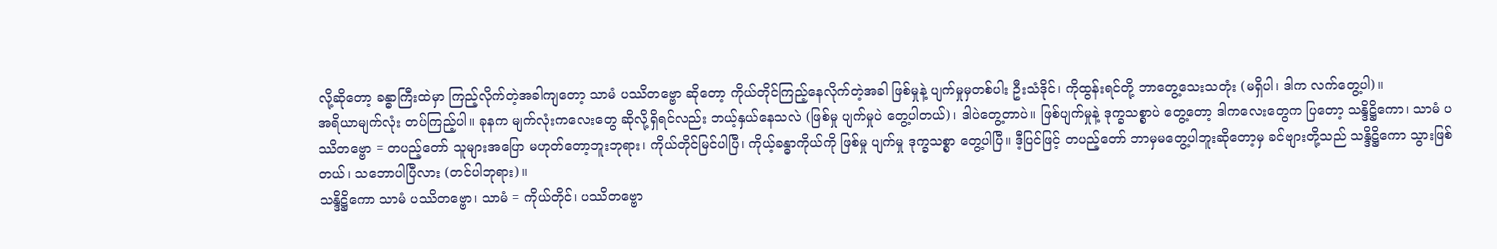လို့ဆိုတော့ ခန္ဓာကြီးထဲမှာ ကြည့်လိုက်တဲ့အခါကျတော့ သာမံ ပဿိတဗ္ဗော ဆိုတော့ ကိုယ်တိုင်ကြည့်နေလိုက်တဲ့အခါ ဖြစ်မှုနဲ့ ပျက်မှုမှတစ်ပါး ဦးသံဒိုင်၊ ကိုထွန်းရင်တို့ ဘာတွေ့သေးသတုံး (မရှိပါ၊ ဒါက လက်တွေ့ပါ)။
အရိယာမျက်လုံး တပ်ကြည့်ပါ။ ခုနက မျက်လုံးကလေးတွေ ဆိုလို့ရှိရင်လည်း ဘယ့်နှယ်နေသလဲ (ဖြစ်မှု ပျက်မှုပဲ တွေ့ပါတယ်)၊ ဒါပဲတွေ့တာပဲ။ ဖြစ်ပျက်မှုနဲ့ ဒုက္ခသစ္စာပဲ တွေ့တော့ ဒါကလေးတွေက ပြတော့ သန္ဒိဋ္ဌိကော၊ သာမံ ပဿိတဗ္ဗော = တပည့်တော် သူများအပြော မဟုတ်တော့ဘူးဘုရား၊ ကိုယ်တိုင်မြင်ပါပြီ၊ ကိုယ့်ခန္ဓာကိုယ်ကို ဖြစ်မှု ပျက်မှု ဒုက္ခသစ္စာ တွေ့ပါပြီ။ ဒီ့ပြင်ဖြင့် တပည့်တော် ဘာမှမတွေ့ပါဘူးဆိုတော့မှ ခင်ဗျားတို့သည် သန္ဒိဋ္ဌိကော သွားဖြစ်တယ်၊ သဘောပါပြီလား (တင်ပါဘုရား)။
သန္ဒိဋ္ဌိကော သာမံ ပဿိတဗ္ဗော၊ သာမံ = ကိုယ်တိုင်၊ ပဿိတဗ္ဗော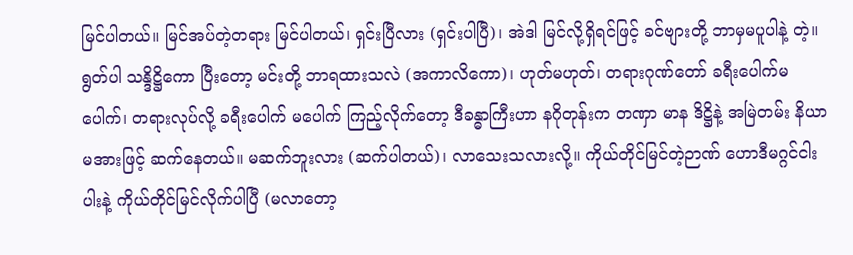မြင်ပါတယ်။ မြင်အပ်တဲ့တရား မြင်ပါတယ်၊ ရှင်းပြီလား (ရှင်းပါပြီ)၊ အဲဒါ မြင်လို့ရှိရင်ဖြင့် ခင်ဗျားတို့ ဘာမှမပူပါနဲ့ တဲ့။ ရွတ်ပါ သန္ဒိဋ္ဌိကော ပြီးတော့ မင်းတို့ ဘာရထားသလဲ (အကာလိကော)၊ ဟုတ်မဟုတ်၊ တရားဂုဏ်တော် ခရီးပေါက်မပေါက်၊ တရားလုပ်လို့ ခရီးပေါက် မပေါက် ကြည့်လိုက်တော့ ဒီခန္ဓာကြီးဟာ နဂိုတုန်းက တဏှာ မာန ဒိဋ္ဌိနဲ့ အမြဲတမ်း နိယာမအားဖြင့် ဆက်နေတယ်။ မဆက်ဘူးလား (ဆက်ပါတယ်)၊ လာသေးသလားလို့။ ကိုယ်တိုင်မြင်တဲ့ဉာဏ် ဟောဒီမဂ္ဂင်ငါးပါးနဲ့ ကိုယ်တိုင်မြင်လိုက်ပါပြီ (မလာတော့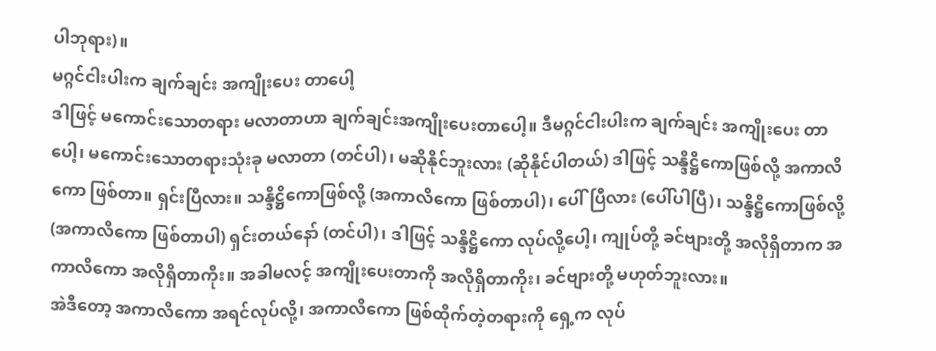ပါဘုရား)။
မဂ္ဂင်ငါးပါးက ချက်ချင်း အကျိုးပေး တာပေါ့
ဒါဖြင့် မကောင်းသောတရား မလာတာဟာ ချက်ချင်းအကျိုးပေးတာပေါ့။ ဒီမဂ္ဂင်ငါးပါးက ချက်ချင်း အကျိုးပေး တာပေါ့၊ မကောင်းသောတရားသုံးခု မလာတာ (တင်ပါ)၊ မဆိုနိုင်ဘူးလား (ဆိုနိုင်ပါတယ်) ဒါဖြင့် သန္ဒိဋ္ဌိကောဖြစ်လို့ အကာလိကော ဖြစ်တာ။ ရှင်းပြီလား။ သန္ဒိဋ္ဌိကောဖြစ်လို့ (အကာလိကော ဖြစ်တာပါ)၊ ပေါ်ပြီလား (ပေါ်ပါပြီ)၊ သန္ဒိဋ္ဌိကောဖြစ်လို့ (အကာလိကော ဖြစ်တာပါ) ရှင်းတယ်နော် (တင်ပါ)၊ ဒါဖြင့် သန္ဒိဋ္ဌိကော လုပ်လို့ပေါ့၊ ကျုပ်တို့ ခင်ဗျားတို့ အလိုရှိတာက အကာလိကော အလိုရှိတာကိုး။ အခါမလင့် အကျိုးပေးတာကို အလိုရှိတာကိုး၊ ခင်ဗျားတို့ မဟုတ်ဘူးလား။
အဲဒီတော့ အကာလိကော အရင်လုပ်လို့၊ အကာလိကော ဖြစ်ထိုက်တဲ့တရားကို ရှေ့က လုပ်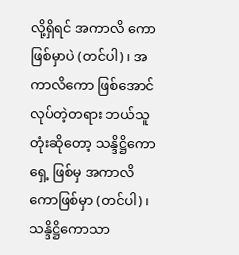လို့ရှိရင် အကာလိ ကော ဖြစ်မှာပဲ (တင်ပါ)၊ အကာလိကော ဖြစ်အောင်လုပ်တဲ့တရား ဘယ်သူတုံးဆိုတော့ သန္ဒိဋ္ဌိကောရှေ့ ဖြစ်မှ အကာလိကောဖြစ်မှာ (တင်ပါ)၊ သန္ဒိဋ္ဌိကောသာ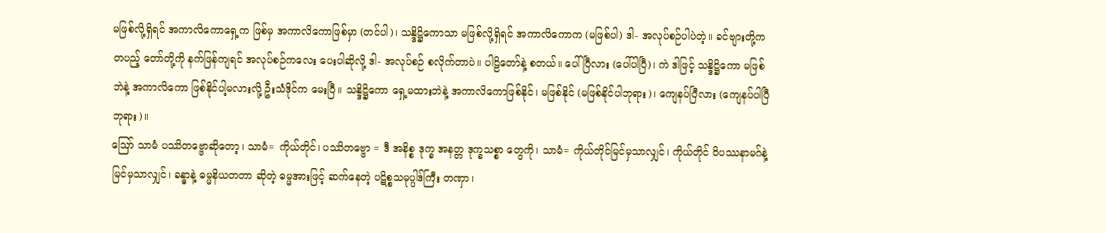မဖြစ်လို့ရှိရင် အကာလိကောရှေ့က ဖြစ်မှ အကာလိကောဖြစ်မှာ (တင်ပါ)၊ သန္ဒိဋ္ဌိကောသာ မဖြစ်လို့ရှိရင် အကာလိကောက (မဖြစ်ပါ) ဒါ- အလုပ်စဉ်ပါပဲတဲ့။ ခင်ဗျားတို့က တပည့် တော်တို့ကို နက်ဖြန်ကျရင် အလုပ်စဉ်ကလေး ပေးပါဆိုလို့ ဒါ- အလုပ်စဉ် စလိုက်တာပဲ။ ပါဠိတော်နဲ့ စတယ်။ ပေါ်ပြီလား (ပေါ်ပါပြီ)၊ ကဲ ဒါဖြင့် သန္ဒိဋ္ဌိကော မဖြစ်ဘဲနဲ့ အကာလိကော ဖြစ်နိုင်ပါ့မလားလို့ ဦးသံဒိုင်က မေးပြီ။ သန္ဒိဋ္ဌိကော ရှေ့မထားဘဲနဲ့ အကာလိကောဖြစ်နိုင်၊ မဖြစ်နိုင် (မဖြစ်နိုင်ပါဘုရား)၊ ကျေနပ်ပြီလား (ကျေနပ်ပါပြီဘုရား)။
ဪ သာမံ ပဿိတဗ္ဗောဆိုတော့၊ သာမံ= ကိုယ်တိုင်၊ ပဿိတဗ္ဗော = ဒီ အနိစ္စ ဒုက္ခ အနတ္တ ဒုက္ခသစ္စာ တွေကို၊ သာမံ= ကိုယ်တိုင်မြင်မှသာလျှင်၊ ကိုယ်တိုင် ဝိပဿနာမဂ်နဲ့ မြင်မှသာလျှင်၊ ခန္ဓာနဲ့ ဓမ္မနိယတတာ ဆိုတဲ့ ဓမ္မအားဖြင့် ဆက်နေတဲ့ ပဋိစ္စသမုပ္ပါဒ်ကြီး တဏှာ၊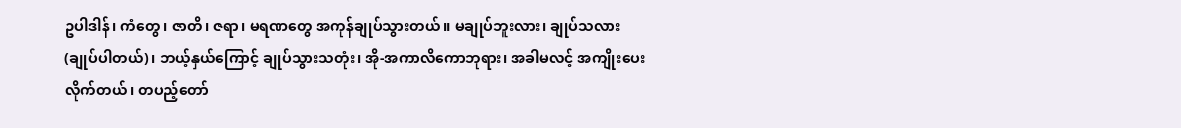ဥပါဒါန်၊ ကံတွေ၊ ဇာတိ၊ ဇရာ၊ မရဏတွေ အကုန်ချုပ်သွားတယ်။ မချုပ်ဘူးလား၊ ချုပ်သလား (ချုပ်ပါတယ်)၊ ဘယ့်နှယ်ကြောင့် ချုပ်သွားသတုံး၊ အို-အကာလိကောဘုရား၊ အခါမလင့် အကျိုးပေးလိုက်တယ်၊ တပည့်တော်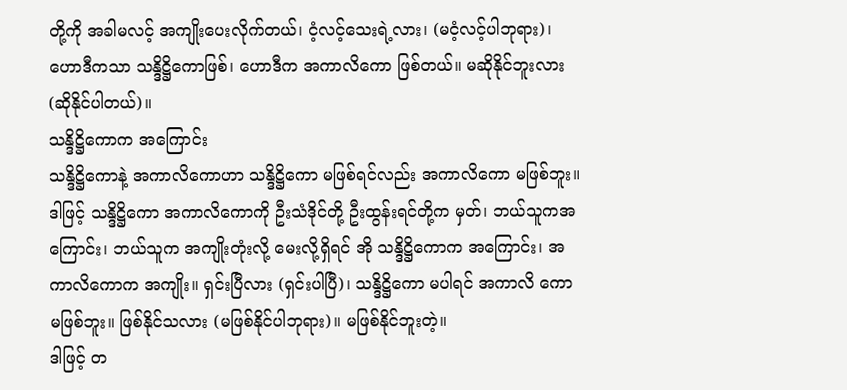တို့ကို အခါမလင့် အကျိုးပေးလိုက်တယ်၊ ငံ့လင့်သေးရဲ့လား၊ (မငံ့လင့်ပါဘုရား)၊ ဟောဒီကသာ သန္ဒိဋ္ဌိကောဖြစ်၊ ဟောဒီက အကာလိကော ဖြစ်တယ်။ မဆိုနိုင်ဘူးလား (ဆိုနိုင်ပါတယ်)။
သန္ဒိဋ္ဌိကောက အကြောင်း
သန္ဒိဋ္ဌိကောနဲ့ အကာလိကောဟာ သန္ဒိဋ္ဌိကော မဖြစ်ရင်လည်း အကာလိကော မဖြစ်ဘူး။ ဒါဖြင့် သန္ဒိဋ္ဌိကော အကာလိကောကို ဦးသံဒိုင်တို့ ဦးထွန်းရင်တို့က မှတ်၊ ဘယ်သူကအကြောင်း၊ ဘယ်သူက အကျိုးတုံးလို့ မေးလို့ရှိရင် အို သန္ဒိဋ္ဌိကောက အကြောင်း၊ အကာလိကောက အကျိုး။ ရှင်းပြီလား (ရှင်းပါပြီ)၊ သန္ဒိဋ္ဌိကော မပါရင် အကာလိ ကော မဖြစ်ဘူး။ ဖြစ်နိုင်သလား (မဖြစ်နိုင်ပါဘုရား)။ မဖြစ်နိုင်ဘူးတဲ့။
ဒါဖြင့် တ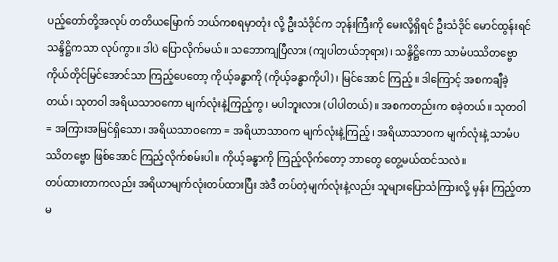ပည့်တော်တို့အလုပ် တတိယမြောက် ဘယ်ကစရမှာတုံး လို့ ဦးသံဒိုင်က ဘုန်းကြီးကို မေးလို့ရှိရင် ဦးသံဒိုင် မောင်ထွန်းရင် သန္ဒိဋ္ဌိကသာ လုပ်ကွာ။ ဒါပဲ ပြောလိုက်မယ်။ သဘောကျပြီလား (ကျပါတယ်ဘုရား)၊ သန္ဒိဋ္ဌိကော သာမံပဿိတဗ္ဗော ကိုယ်တိုင်မြင်အောင်သာ ကြည့်ပေတော့ ကိုယ့်ခန္ဓာကို (ကိုယ့်ခန္ဓာကိုပါ)၊ မြင်အောင် ကြည့်။ ဒါကြောင့် အစကချီခဲ့တယ်၊ သုတဝါ အရိယသာဝကော မျက်လုံးနဲ့ကြည့်ကွ၊ မပါဘူးလား (ပါပါတယ်)။ အစကတည်းက စခဲ့တယ်။ သုတဝါ = အကြားအမြင်ရှိသော၊ အရိယသာဝကော = အရိယာသာဝက မျက်လုံးနဲ့ကြည့်၊ အရိယာသာဝက မျက်လုံးနဲ့ သာမံပဿိတဗ္ဗော ဖြစ်အောင် ကြည့်လိုက်စမ်းပါ။ ကိုယ့်ခန္ဓာကို ကြည့်လိုက်တော့ ဘာတွေ တွေ့မယ်ထင်သလဲ။
တပ်ထားတာကလည်း အရိယာမျက်လုံးတပ်ထားပြီး အဲဒီ တပ်တဲ့မျက်လုံးနဲ့လည်း သူများပြောသံကြားလို့ မှန်း ကြည့်တာ မ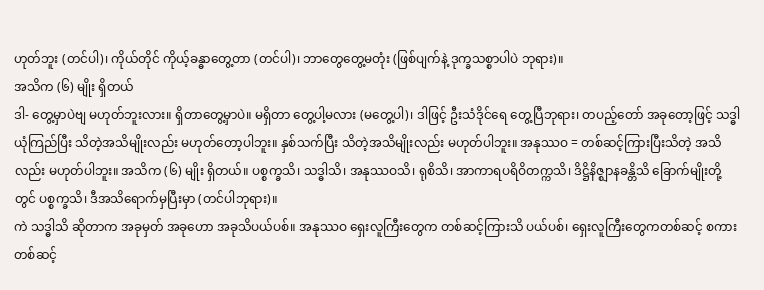ဟုတ်ဘူး (တင်ပါ)၊ ကိုယ်တိုင် ကိုယ့်ခန္ဓာတွေ့တာ (တင်ပါ)၊ ဘာတွေတွေ့မတုံး (ဖြစ်ပျက်နဲ့ ဒုက္ခသစ္စာပါပဲ ဘုရား)။
အသိက (၆) မျိုး ရှိတယ်
ဒါ- တွေ့မှာပဲဗျ မဟုတ်ဘူးလား။ ရှိတာတွေ့မှာပဲ။ မရှိတာ တွေ့ပါ့မလား (မတွေ့ပါ)၊ ဒါဖြင့် ဦးသံဒိုင်ရေ တွေ့ပြီဘုရား၊ တပည့်တော် အခုတော့ဖြင့် သဒ္ဓါယုံကြည်ပြီး သိတဲ့အသိမျိုးလည်း မဟုတ်တော့ပါဘူး။ နှစ်သက်ပြီး သိတဲ့အသိမျိုးလည်း မဟုတ်ပါဘူး။ အနုဿဝ = တစ်ဆင့်ကြားပြီးသိတဲ့ အသိလည်း မဟုတ်ပါဘူး။ အသိက (၆) မျိုး ရှိတယ်။ ပစ္စက္ခသိ၊ သဒ္ဓါသိ၊ အနုဿဝသိ၊ ရုစိသိ၊ အာကာရပရိဝိတက္ကသိ၊ ဒိဋ္ဌိနိဇ္ဈာနခန္တိသိ ခြောက်မျိုးတို့တွင် ပစ္စက္ခသိ၊ ဒီအသိရောက်မှပြီးမှာ (တင်ပါဘုရား)။
ကဲ သဒ္ဓါသိ ဆိုတာက အခုမှတ် အခုဟော အခုသိပယ်ပစ်။ အနုဿဝ ရှေးလူကြီးတွေက တစ်ဆင့်ကြားသိ ပယ်ပစ်၊ ရှေးလူကြီးတွေကတစ်ဆင့် စကားတစ်ဆင့်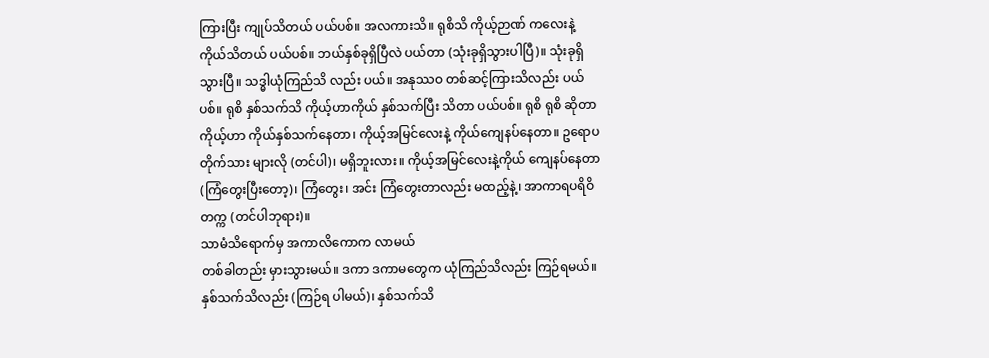ကြားပြီး ကျုပ်သိတယ် ပယ်ပစ်။ အလကားသိ။ ရုစိသိ ကိုယ့်ဉာဏ် ကလေးနဲ့ ကိုယ်သိတယ် ပယ်ပစ်။ ဘယ်နှစ်ခုရှိပြီလဲ ပယ်တာ (သုံးခုရှိသွားပါပြီ)။ သုံးခုရှိသွားပြီ။ သဒ္ဓါယုံကြည်သိ လည်း ပယ်။ အနုဿဝ တစ်ဆင့်ကြားသိလည်း ပယ်ပစ်။ ရုစိ နှစ်သက်သိ ကိုယ့်ဟာကိုယ် နှစ်သက်ပြီး သိတာ ပယ်ပစ်။ ရုစိ ရုစိ ဆိုတာ ကိုယ့်ဟာ ကိုယ်နှစ်သက်နေတာ၊ ကိုယ့်အမြင်လေးနဲ့ ကိုယ်ကျေနပ်နေတာ။ ဥရောပတိုက်သား များလို (တင်ပါ)၊ မရှိဘူးလား။ ကိုယ့်အမြင်လေးနဲ့ကိုယ် ကျေနပ်နေတာ (ကြံတွေးပြီးတော့)၊ ကြံတွေး၊ အင်း ကြံတွေးတာလည်း မထည့်နဲ့၊ အာကာရပရိဝိတက္က (တင်ပါဘုရား)။
သာမံသိရောက်မှ အကာလိကောက လာမယ်
တစ်ခါတည်း မှားသွားမယ်။ ဒကာ ဒကာမတွေက ယုံကြည်သိလည်း ကြဉ်ရမယ်။ နှစ်သက်သိလည်း (ကြဉ်ရ ပါမယ်)၊ နှစ်သက်သိ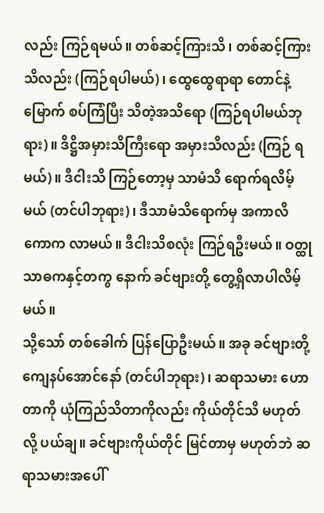လည်း ကြဉ်ရမယ်။ တစ်ဆင့်ကြားသိ၊ တစ်ဆင့်ကြားသိလည်း (ကြဉ်ရပါမယ်)၊ ထွေထွေရာရာ တောင်နဲ့မြောက် စပ်ကြံပြီး သိတဲ့အသိရော (ကြဉ်ရပါမယ်ဘုရား)။ ဒိဋ္ဌိအမှားသိကြီးရော အမှားသိလည်း (ကြဉ် ရမယ်)။ ဒီငါးသိ ကြဉ်တော့မှ သာမံသိ ရောက်ရလိမ့်မယ် (တင်ပါဘုရား)၊ ဒီသာမံသိရောက်မှ အကာလိကောက လာမယ်။ ဒီငါးသိစလုံး ကြဉ်ရဦးမယ်။ ဝတ္ထုသာဓကနှင့်တကွ နောက် ခင်ဗျားတို့ တွေ့ရှိလာပါလိမ့်မယ်။
သို့သော် တစ်ခေါက် ပြန်ပြောဦးမယ်။ အခု ခင်ဗျားတို့ ကျေနပ်အောင်နော် (တင်ပါဘုရား)၊ ဆရာသမား ဟောတာကို ယုံကြည်သိတာကိုလည်း ကိုယ်တိုင်သိ မဟုတ်လို့ ပယ်ချ။ ခင်ဗျားကိုယ်တိုင် မြင်တာမှ မဟုတ်ဘဲ ဆရာသမားအပေါ်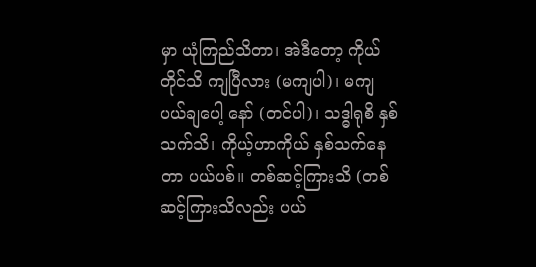မှာ ယုံကြည်သိတာ၊ အဲဒီတော့ ကိုယ်တိုင်သိ ကျပြီလား (မကျပါ)၊ မကျပယ်ချပေါ့ နော် (တင်ပါ)၊ သဒ္ဓါရုစိ နှစ်သက်သိ၊ ကိုယ့်ဟာကိုယ် နှစ်သက်နေတာ ပယ်ပစ်။ တစ်ဆင့်ကြားသိ (တစ်ဆင့်ကြားသိလည်း ပယ်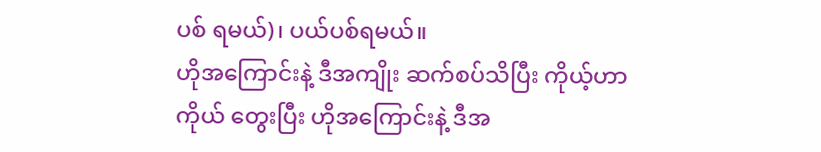ပစ် ရမယ်)၊ ပယ်ပစ်ရမယ်။
ဟိုအကြောင်းနဲ့ ဒီအကျိုး ဆက်စပ်သိပြီး ကိုယ့်ဟာကိုယ် တွေးပြီး ဟိုအကြောင်းနဲ့ ဒီအ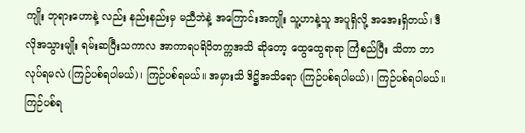ကျိုး ဘုရားဟောနဲ့ လည်း နည်းနည်းမှ မညီဘဲနဲ့ အကြောင်းအကျိုး သူ့ဟာနဲ့သူ အပူရှိလို့ အအေးရှိတယ်၊ ဒီလိုအသွားမျိုး ရမ်းဆပြီးသကာလ အာကာရပရိဝိတက္ကအသိ ဆိုတော့ ထွေထွေရာရာ ကြံစည်ပြီး သိတာ ဘာလုပ်ရမလဲ (ကြဉ်ပစ်ရပါမယ်)၊ ကြဉ်ပစ်ရမယ်။ အမှားသိ ဒိဋ္ဌိအသိရော (ကြဉ်ပစ်ရပါမယ်)၊ ကြဉ်ပစ်ရပါမယ်။ ကြဉ်ပစ်ရ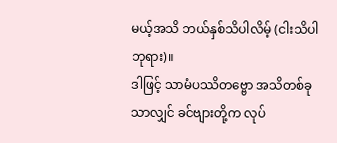မယ့်အသိ ဘယ်နှစ်သိပါလိမ့် (ငါးသိပါဘုရား)။
ဒါဖြင့် သာမံပဿိတဗ္ဗော အသိတစ်ခုသာလျှင် ခင်ဗျားတို့က လုပ်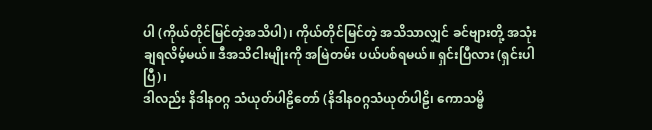ပါ (ကိုယ်တိုင်မြင်တဲ့အသိပါ)၊ ကိုယ်တိုင်မြင်တဲ့ အသိသာလျှင် ခင်ဗျားတို့ အသုံးချရလိမ့်မယ်။ ဒီအသိငါးမျိုးကို အမြဲတမ်း ပယ်ပစ်ရမယ်။ ရှင်းပြီလား (ရှင်းပါပြီ)၊
ဒါလည်း နိဒါနဝဂ္ဂ သံယုတ်ပါဠိတော် (နိဒါနဝဂ္ဂသံယုတ်ပါဠိ၊ ကောသမ္ဗိ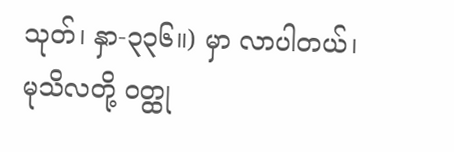သုတ်၊ နှာ-၃၃၆။) မှာ လာပါတယ်၊ မုသိလတို့ ဝတ္ထု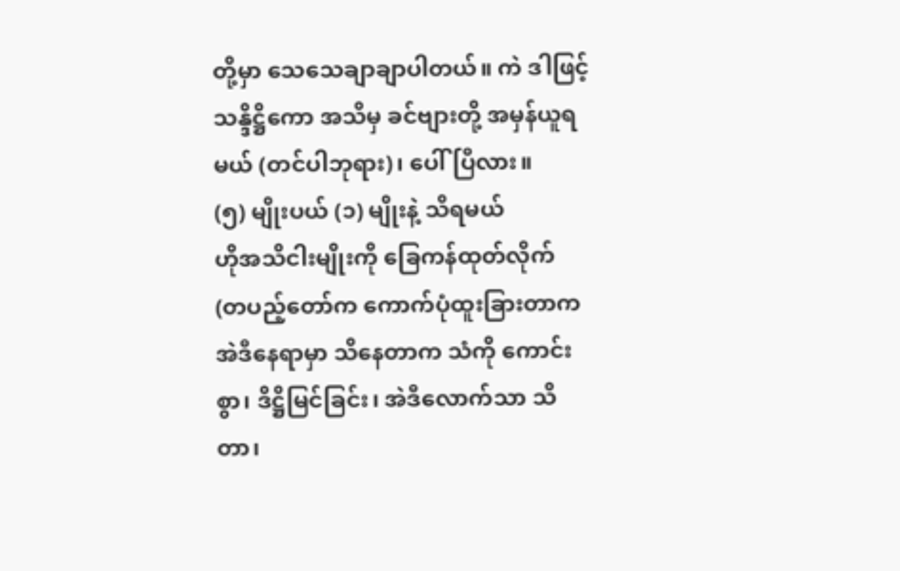တို့မှာ သေသေချာချာပါတယ်။ ကဲ ဒါဖြင့် သန္ဒိဋ္ဌိကော အသိမှ ခင်ဗျားတို့ အမှန်ယူရမယ် (တင်ပါဘုရား)၊ ပေါ်ပြီလား။
(၅) မျိုးပယ် (၁) မျိုးနဲ့ သိရမယ်
ဟိုအသိငါးမျိုးကို ခြေကန်ထုတ်လိုက်
(တပည့်တော်က ကောက်ပုံထူးခြားတာက အဲဒီနေရာမှာ သိနေတာက သံကို ကောင်းစွာ၊ ဒိဋ္ဌိမြင်ခြင်း၊ အဲဒီလောက်သာ သိတာ၊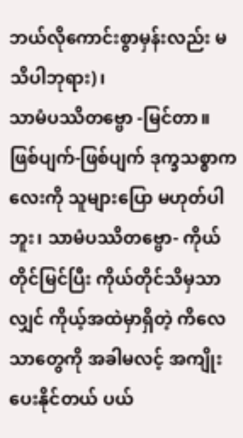ဘယ်လိုကောင်းစွာမှန်းလည်း မသိပါဘုရား)၊
သာမံပဿိတဗ္ဗော -မြင်တာ။ ဖြစ်ပျက်-ဖြစ်ပျက် ဒုက္ခသစ္စာကလေးကို သူများပြော မဟုတ်ပါဘူး၊ သာမံပဿိတဗ္ဗော- ကိုယ်တိုင်မြင်ပြီး ကိုယ်တိုင်သိမှသာလျှင် ကိုယ့်အထဲမှာရှိတဲ့ ကိလေသာတွေကို အခါမလင့် အကျိုးပေးနိုင်တယ် ပယ်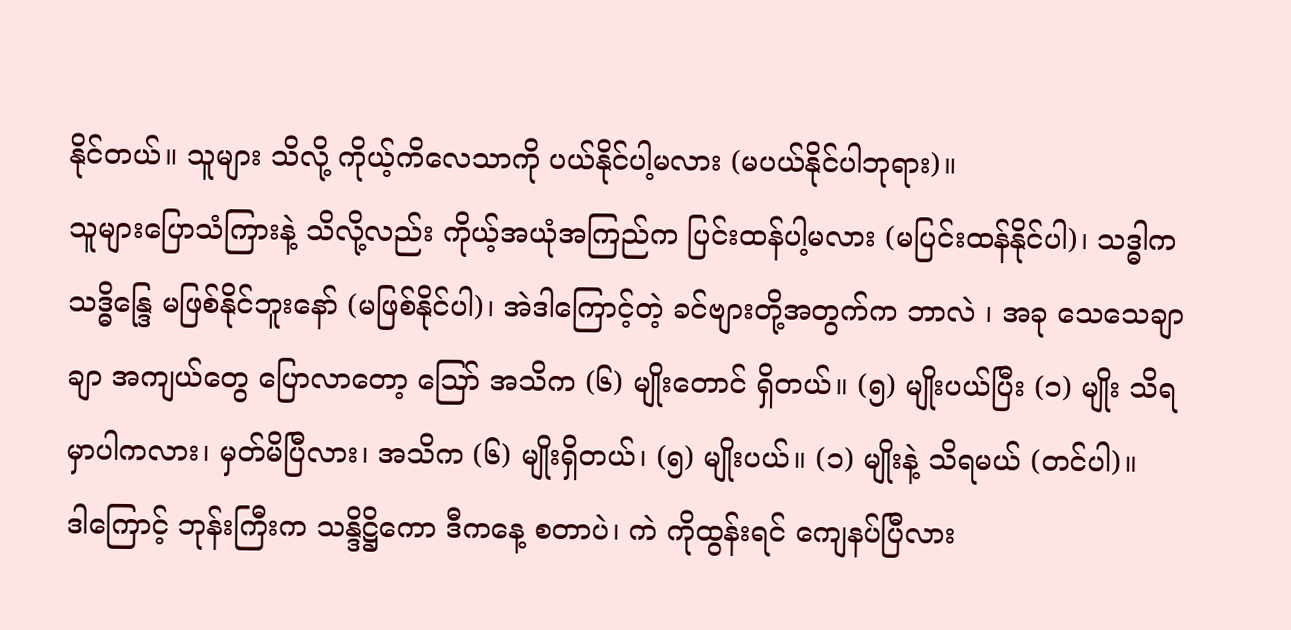နိုင်တယ်။ သူများ သိလို့ ကိုယ့်ကိလေသာကို ပယ်နိုင်ပါ့မလား (မပယ်နိုင်ပါဘုရား)။
သူများပြောသံကြားနဲ့ သိလို့လည်း ကိုယ့်အယုံအကြည်က ပြင်းထန်ပါ့မလား (မပြင်းထန်နိုင်ပါ)၊ သဒ္ဓါက သဒ္ဓိန္ဒြေ မဖြစ်နိုင်ဘူးနော် (မဖြစ်နိုင်ပါ)၊ အဲဒါကြောင့်တဲ့ ခင်ဗျားတို့အတွက်က ဘာလဲ ၊ အခု သေသေချာချာ အကျယ်တွေ ပြောလာတော့ ဪ အသိက (၆) မျိုးတောင် ရှိတယ်။ (၅) မျိုးပယ်ပြီး (၁) မျိုး သိရမှာပါကလား၊ မှတ်မိပြီလား၊ အသိက (၆) မျိုးရှိတယ်၊ (၅) မျိုးပယ်။ (၁) မျိုးနဲ့ သိရမယ် (တင်ပါ)။
ဒါကြောင့် ဘုန်းကြီးက သန္ဒိဋ္ဌိကော ဒီကနေ့ စတာပဲ၊ ကဲ ကိုထွန်းရင် ကျေနပ်ပြီလား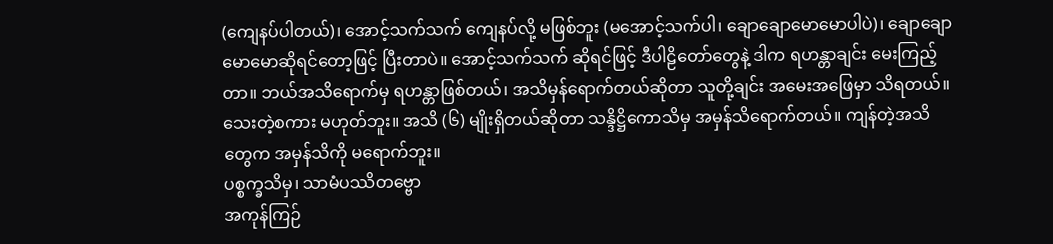(ကျေနပ်ပါတယ်)၊ အောင့်သက်သက် ကျေနပ်လို့ မဖြစ်ဘူး (မအောင့်သက်ပါ၊ ချောချောမောမောပါပဲ)၊ ချောချောမောမောဆိုရင်တော့ဖြင့် ပြီးတာပဲ။ အောင့်သက်သက် ဆိုရင်ဖြင့် ဒီပါဠိတော်တွေနဲ့ ဒါက ရဟန္တာချင်း မေးကြည့်တာ။ ဘယ်အသိရောက်မှ ရဟန္တာဖြစ်တယ်၊ အသိမှန်ရောက်တယ်ဆိုတာ သူတို့ချင်း အမေးအဖြေမှာ သိရတယ်။ သေးတဲ့စကား မဟုတ်ဘူး။ အသိ (၆) မျိုးရှိတယ်ဆိုတာ သန္ဒိဋ္ဌိကောသိမှ အမှန်သိရောက်တယ်။ ကျန်တဲ့အသိတွေက အမှန်သိကို မရောက်ဘူး။
ပစ္စက္ခသိမှ၊ သာမံပဿိတဗ္ဗော
အကုန်ကြဉ်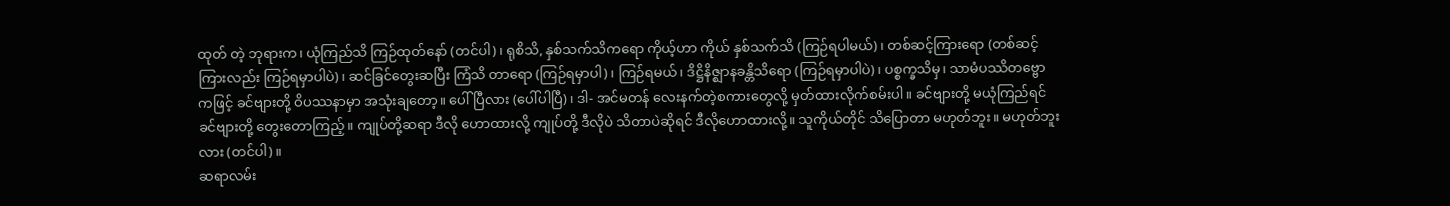ထုတ် တဲ့ ဘုရားက၊ ယုံကြည်သိ ကြဉ်ထုတ်နော် (တင်ပါ)၊ ရုစိသိ, နှစ်သက်သိကရော ကိုယ့်ဟာ ကိုယ် နှစ်သက်သိ (ကြဉ်ရပါမယ်)၊ တစ်ဆင့်ကြားရော (တစ်ဆင့်ကြားလည်း ကြဉ်ရမှာပါပဲ)၊ ဆင်ခြင်တွေးဆပြီး ကြံသိ တာရော (ကြဉ်ရမှာပါ)၊ ကြဉ်ရမယ်၊ ဒိဋ္ဌိနိဇ္ဈာနခန္တိသိရော (ကြဉ်ရမှာပါပဲ)၊ ပစ္စက္ခသိမှ၊ သာမံပဿိတဗ္ဗော ကဖြင့် ခင်ဗျားတို့ ဝိပဿနာမှာ အသုံးချတော့။ ပေါ်ပြီလား (ပေါ်ပါပြီ)၊ ဒါ- အင်မတန် လေးနက်တဲ့စကားတွေလို့ မှတ်ထားလိုက်စမ်းပါ။ ခင်ဗျားတို့ မယုံကြည်ရင် ခင်ဗျားတို့ တွေးတောကြည့်။ ကျုပ်တို့ဆရာ ဒီလို ဟောထားလို့ ကျုပ်တို့ ဒီလိုပဲ သိတာပဲဆိုရင် ဒီလိုဟောထားလို့။ သူကိုယ်တိုင် သိပြောတာ မဟုတ်ဘူး။ မဟုတ်ဘူးလား (တင်ပါ)။
ဆရာလမ်း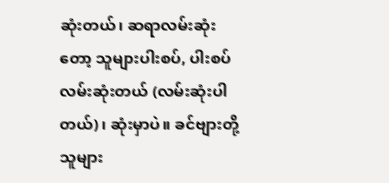ဆုံးတယ်၊ ဆရာလမ်းဆုံးတော့ သူများပါးစပ်, ပါးစပ် လမ်းဆုံးတယ် (လမ်းဆုံးပါတယ်)၊ ဆုံးမှာပဲ။ ခင်ဗျားတို့ သူများ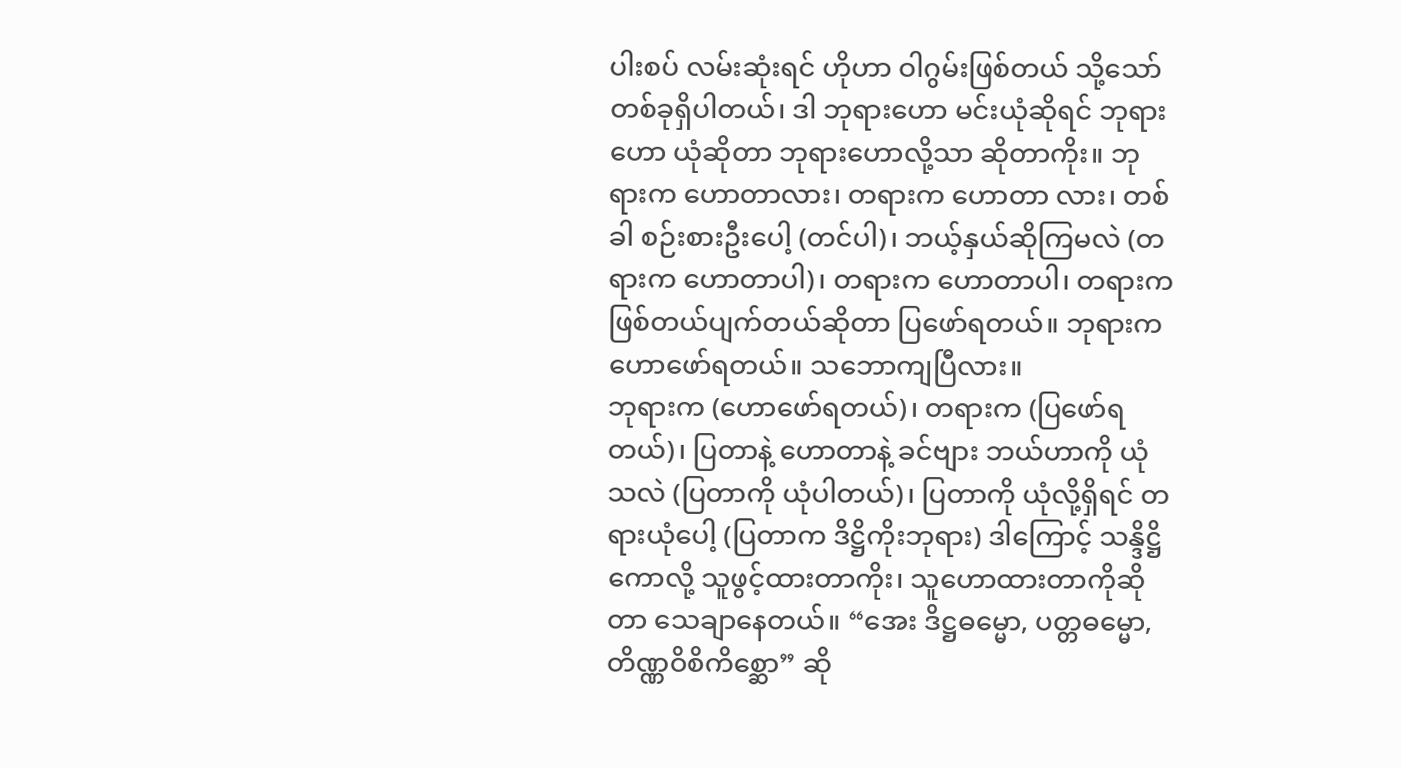ပါးစပ် လမ်းဆုံးရင် ဟိုဟာ ဝါဂွမ်းဖြစ်တယ် သို့သော် တစ်ခုရှိပါတယ်၊ ဒါ ဘုရားဟော မင်းယုံဆိုရင် ဘုရားဟော ယုံဆိုတာ ဘုရားဟောလို့သာ ဆိုတာကိုး။ ဘုရားက ဟောတာလား၊ တရားက ဟောတာ လား၊ တစ်ခါ စဉ်းစားဦးပေါ့ (တင်ပါ)၊ ဘယ့်နှယ်ဆိုကြမလဲ (တရားက ဟောတာပါ)၊ တရားက ဟောတာပါ၊ တရားက ဖြစ်တယ်ပျက်တယ်ဆိုတာ ပြဖော်ရတယ်။ ဘုရားက ဟောဖော်ရတယ်။ သဘောကျပြီလား။
ဘုရားက (ဟောဖော်ရတယ်)၊ တရားက (ပြဖော်ရတယ်)၊ ပြတာနဲ့ ဟောတာနဲ့ ခင်ဗျား ဘယ်ဟာကို ယုံသလဲ (ပြတာကို ယုံပါတယ်)၊ ပြတာကို ယုံလို့ရှိရင် တရားယုံပေါ့ (ပြတာက ဒိဋ္ဌိကိုးဘုရား) ဒါကြောင့် သန္ဒိဋ္ဌိကောလို့ သူဖွင့်ထားတာကိုး၊ သူဟောထားတာကိုဆိုတာ သေချာနေတယ်။ “အေး ဒိဋ္ဌဓမ္မော, ပတ္တဓမ္မော, တိဏ္ဏဝိစိကိစ္ဆော” ဆို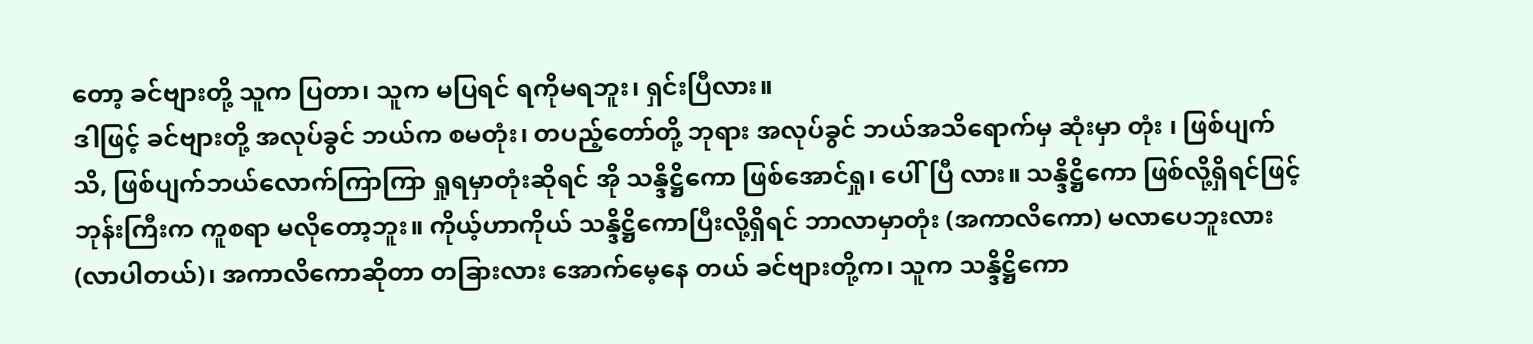တော့ ခင်ဗျားတို့ သူက ပြတာ၊ သူက မပြရင် ရကိုမရဘူး၊ ရှင်းပြီလား။
ဒါဖြင့် ခင်ဗျားတို့ အလုပ်ခွင် ဘယ်က စမတုံး၊ တပည့်တော်တို့ ဘုရား အလုပ်ခွင် ဘယ်အသိရောက်မှ ဆုံးမှာ တုံး ၊ ဖြစ်ပျက်သိ, ဖြစ်ပျက်ဘယ်လောက်ကြာကြာ ရှုရမှာတုံးဆိုရင် အို သန္ဒိဋ္ဌိကော ဖြစ်အောင်ရှု၊ ပေါ်ပြီ လား။ သန္ဒိဋ္ဌိကော ဖြစ်လို့ရှိရင်ဖြင့် ဘုန်းကြီးက ကူစရာ မလိုတော့ဘူး။ ကိုယ့်ဟာကိုယ် သန္ဒိဋ္ဌိကောပြီးလို့ရှိရင် ဘာလာမှာတုံး (အကာလိကော) မလာပေဘူးလား (လာပါတယ်)၊ အကာလိကောဆိုတာ တခြားလား အောက်မေ့နေ တယ် ခင်ဗျားတို့က၊ သူက သန္ဒိဋ္ဌိကော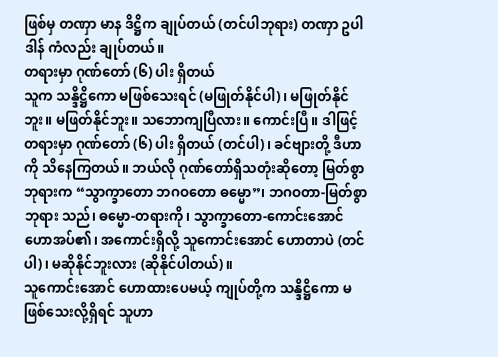ဖြစ်မှ တဏှာ မာန ဒိဋ္ဌိက ချုပ်တယ် (တင်ပါဘုရား) တဏှာ ဥပါဒါန် ကံလည်း ချုပ်တယ်။
တရားမှာ ဂုဏ်တော် (၆) ပါး ရှိတယ်
သူက သန္ဒိဋ္ဌိကော မဖြစ်သေးရင် (မဖြုတ်နိုင်ပါ)၊ မဖြုတ်နိုင်ဘူး။ မဖြတ်နိုင်ဘူး။ သဘောကျပြီလား။ ကောင်းပြီ။ ဒါဖြင့် တရားမှာ ဂုဏ်တော် (၆) ပါး ရှိတယ် (တင်ပါ)၊ ခင်ဗျားတို့ ဒီဟာကို သိနေကြတယ်။ ဘယ်လို ဂုဏ်တော်ရှိသတုံးဆိုတော့ မြတ်စွာဘုရားက “သွာက္ခာတော ဘဂဝတော ဓမ္မော”၊ ဘဂဝတာ-မြတ်စွာဘုရား သည်၊ ဓမ္မော-တရားကို၊ သွာက္ခာတော-ကောင်းအောင်ဟောအပ်၏၊ အကောင်းရှိလို့ သူကောင်းအောင် ဟောတာပဲ (တင်ပါ)၊ မဆိုနိုင်ဘူးလား (ဆိုနိုင်ပါတယ်)။
သူကောင်းအောင် ဟောထားပေမယ့် ကျုပ်တို့က သန္ဒိဋ္ဌိကော မဖြစ်သေးလို့ရှိရင် သူဟာ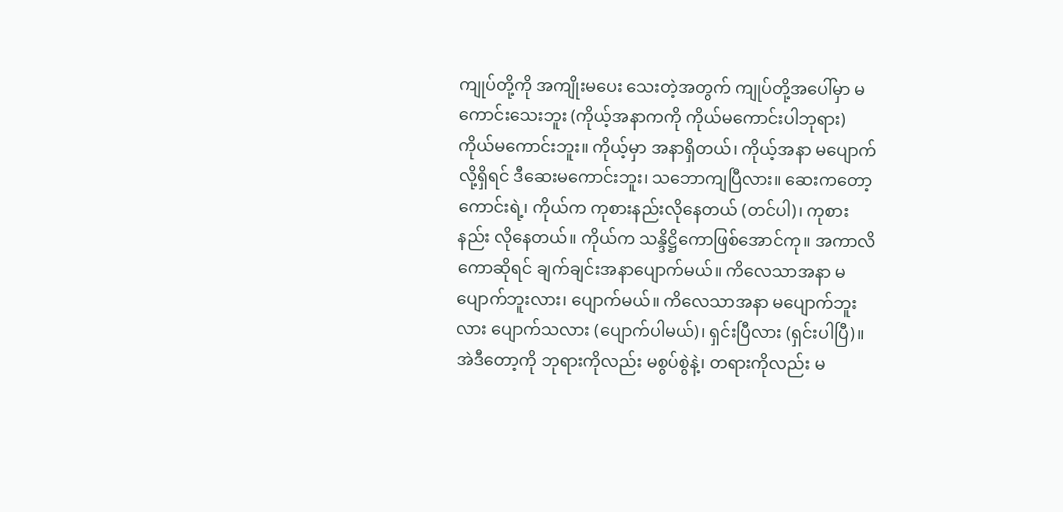ကျုပ်တို့ကို အကျိုးမပေး သေးတဲ့အတွက် ကျုပ်တို့အပေါ်မှာ မကောင်းသေးဘူး (ကိုယ့်အနာကကို ကိုယ်မကောင်းပါဘုရား) ကိုယ်မကောင်းဘူး။ ကိုယ့်မှာ အနာရှိတယ်၊ ကိုယ့်အနာ မပျောက်လို့ရှိရင် ဒီဆေးမကောင်းဘူး၊ သဘောကျပြီလား။ ဆေးကတော့ ကောင်းရဲ့၊ ကိုယ်က ကုစားနည်းလိုနေတယ် (တင်ပါ)၊ ကုစားနည်း လိုနေတယ်။ ကိုယ်က သန္ဒိဋ္ဌိကောဖြစ်အောင်ကု။ အကာလိကောဆိုရင် ချက်ချင်းအနာပျောက်မယ်။ ကိလေသာအနာ မပျောက်ဘူးလား၊ ပျောက်မယ်။ ကိလေသာအနာ မပျောက်ဘူးလား ပျောက်သလား (ပျောက်ပါမယ်)၊ ရှင်းပြီလား (ရှင်းပါပြီ)။
အဲဒီတော့ကို ဘုရားကိုလည်း မစွပ်စွဲနဲ့၊ တရားကိုလည်း မ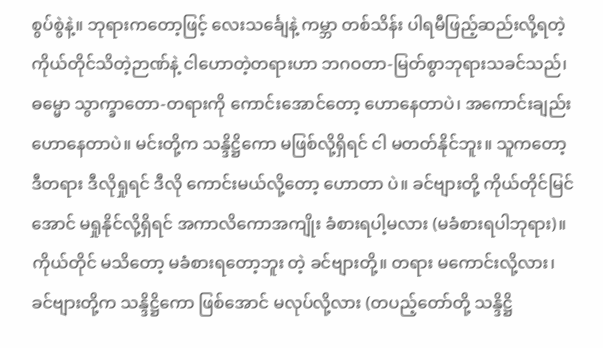စွပ်စွဲနဲ့။ ဘုရားကတော့ဖြင့် လေးသင်္ချေနဲ့ ကမ္ဘာ တစ်သိန်း ပါရမီဖြည့်ဆည်းလို့ရတဲ့ ကိုယ်တိုင်သိတဲ့ဉာဏ်နဲ့ ငါဟောတဲ့တရားဟာ ဘဂဝတာ-မြတ်စွာဘုရားသခင်သည်၊ ဓမ္မော သွာက္ခာတော-တရားကို ကောင်းအောင်တော့ ဟောနေတာပဲ၊ အကောင်းချည်း ဟောနေတာပဲ။ မင်းတို့က သန္ဒိဋ္ဌိကော မဖြစ်လို့ရှိရင် ငါ မတတ်နိုင်ဘူး။ သူကတော့ ဒီတရား ဒီလိုရှုရင် ဒီလို ကောင်းမယ်လို့တော့ ဟောတာ ပဲ။ ခင်ဗျားတို့ ကိုယ်တိုင်မြင်အောင် မရှုနိုင်လို့ရှိရင် အကာလိကောအကျိုး ခံစားရပါ့မလား (မခံစားရပါဘုရား)။
ကိုယ်တိုင် မသိတော့ မခံစားရတော့ဘူး တဲ့ ခင်ဗျားတို့။ တရား မကောင်းလို့လား၊ ခင်ဗျားတို့က သန္ဒိဋ္ဌိကော ဖြစ်အောင် မလုပ်လို့လား (တပည့်တော်တို့ သန္ဒိဋ္ဌိ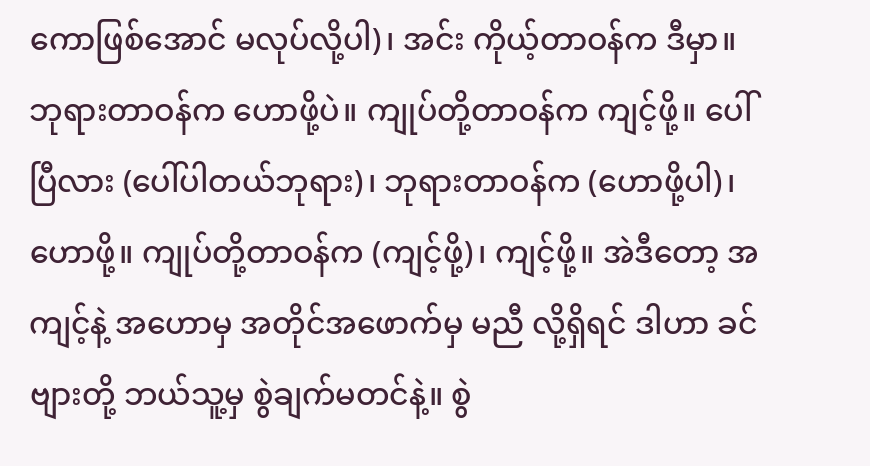ကောဖြစ်အောင် မလုပ်လို့ပါ)၊ အင်း ကိုယ့်တာဝန်က ဒီမှာ။ ဘုရားတာဝန်က ဟောဖို့ပဲ။ ကျုပ်တို့တာဝန်က ကျင့်ဖို့။ ပေါ်ပြီလား (ပေါ်ပါတယ်ဘုရား)၊ ဘုရားတာဝန်က (ဟောဖို့ပါ)၊ ဟောဖို့။ ကျုပ်တို့တာဝန်က (ကျင့်ဖို့)၊ ကျင့်ဖို့။ အဲဒီတော့ အကျင့်နဲ့ အဟောမှ အတိုင်အဖောက်မှ မညီ လို့ရှိရင် ဒါဟာ ခင်ဗျားတို့ ဘယ်သူ့မှ စွဲချက်မတင်နဲ့။ စွဲ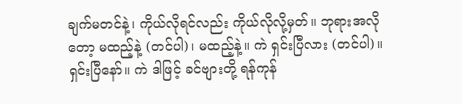ချက်မတင်နဲ့၊ ကိုယ်လိုရင်လည်း ကိုယ်လိုလို့မှတ်။ ဘုရားအလို တော့ မထည့်နဲ့ (တင်ပါ)၊ မထည့်နဲ့။ ကဲ ရှင်းပြီလား (တင်ပါ)။
ရှင်းပြီနော်။ ကဲ ဒါဖြင့် ခင်ဗျားတို့ ရန်ကုန်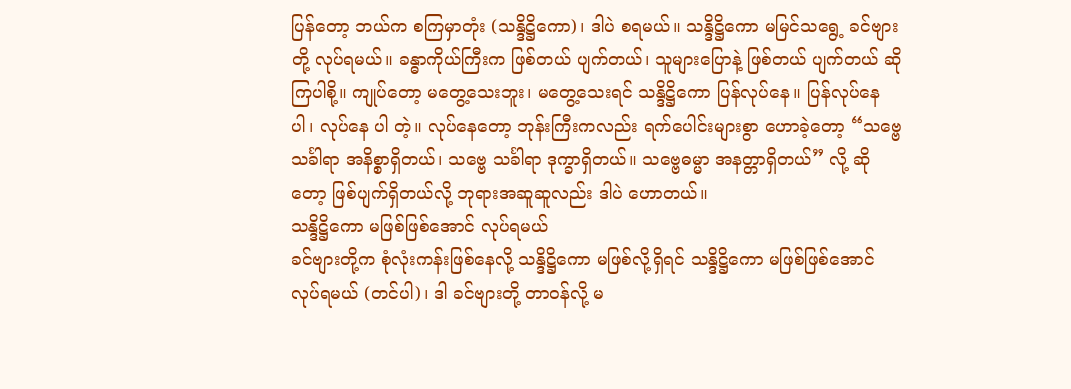ပြန်တော့ ဘယ်က စကြမှာတုံး (သန္ဒိဋ္ဌိကော)၊ ဒါပဲ စရမယ်။ သန္ဒိဋ္ဌိကော မမြင်သရွေ့ ခင်ဗျားတို့ လုပ်ရမယ်။ ခန္ဓာကိုယ်ကြီးက ဖြစ်တယ် ပျက်တယ်၊ သူများပြောနဲ့ ဖြစ်တယ် ပျက်တယ် ဆိုကြပါစို့။ ကျုပ်တော့ မတွေ့သေးဘူး၊ မတွေ့သေးရင် သန္ဒိဋ္ဌိကော ပြန်လုပ်နေ။ ပြန်လုပ်နေပါ၊ လုပ်နေ ပါ တဲ့။ လုပ်နေတော့ ဘုန်းကြီးကလည်း ရက်ပေါင်းများစွာ ဟောခဲ့တော့ “သဗ္ဗေသင်္ခါရာ အနိစ္စာရှိတယ်၊ သဗ္ဗေ သင်္ခါရာ ဒုက္ခာရှိတယ်။ သဗ္ဗေဓမ္မာ အနတ္တာရှိတယ်” လို့ ဆိုတော့ ဖြစ်ပျက်ရှိတယ်လို့ ဘုရားအဆူဆူလည်း ဒါပဲ ဟောတယ်။
သန္ဒိဋ္ဌိကော မဖြစ်ဖြစ်အောင် လုပ်ရမယ်
ခင်ဗျားတို့က စုံလုံးကန်းဖြစ်နေလို့ သန္ဒိဋ္ဌိကော မဖြစ်လို့ရှိရင် သန္ဒိဋ္ဌိကော မဖြစ်ဖြစ်အောင် လုပ်ရမယ် (တင်ပါ)၊ ဒါ ခင်ဗျားတို့ တာဝန်လို့ မ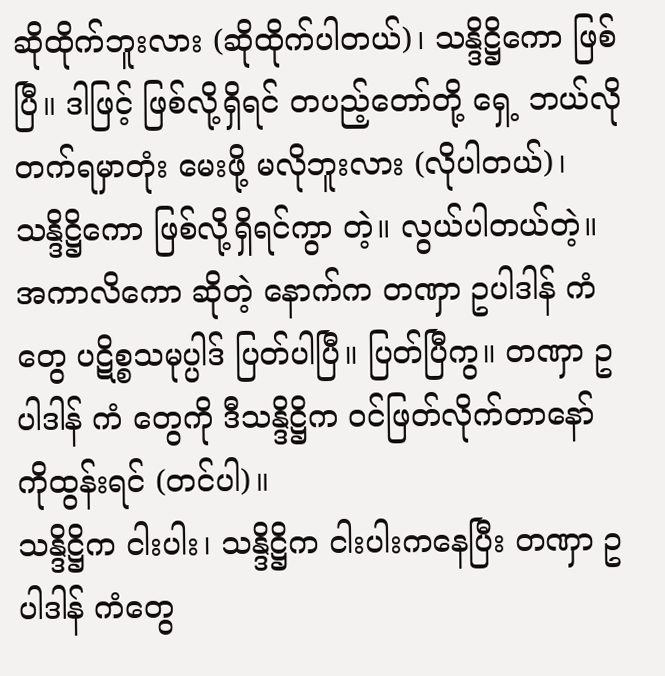ဆိုထိုက်ဘူးလား (ဆိုထိုက်ပါတယ်)၊ သန္ဒိဋ္ဌိကော ဖြစ်ပြီ။ ဒါဖြင့် ဖြစ်လို့ရှိရင် တပည့်တော်တို့ ရှေ့ ဘယ်လိုတက်ရမှာတုံး မေးဖို့ မလိုဘူးလား (လိုပါတယ်)၊ သန္ဒိဋ္ဌိကော ဖြစ်လို့ရှိရင်ကွာ တဲ့။ လွယ်ပါတယ်တဲ့။ အကာလိကော ဆိုတဲ့ နောက်က တဏှာ ဥပါဒါန် ကံတွေ ပဋိစ္စသမုပ္ပါဒ် ပြတ်ပါပြီ။ ပြတ်ပြီကွ။ တဏှာ ဥပါဒါန် ကံ တွေကို ဒီသန္ဒိဋ္ဌိက ဝင်ဖြတ်လိုက်တာနော် ကိုထွန်းရင် (တင်ပါ)။
သန္ဒိဋ္ဌိက ငါးပါး၊ သန္ဒိဋ္ဌိက ငါးပါးကနေပြီး တဏှာ ဥပါဒါန် ကံတွေ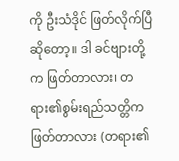ကို ဦးသံဒိုင် ဖြတ်လိုက်ပြီဆိုတော့။ ဒါ ခင်ဗျားတို့က ဖြတ်တာလား၊ တရား၏စွမ်းရည်သတ္တိက ဖြတ်တာလား (တရား၏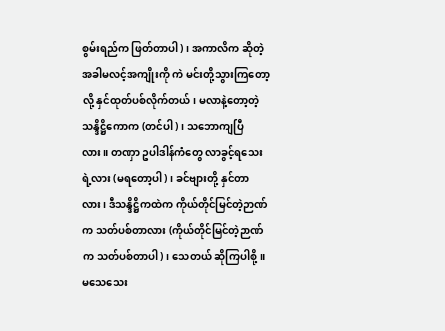စွမ်းရည်က ဖြတ်တာပါ)၊ အကာလိက ဆိုတဲ့ အခါမလင့်အကျိုးကို ကဲ မင်းတို့သွားကြတော့လို့ နှင်ထုတ်ပစ်လိုက်တယ်၊ မလာနဲ့တော့တဲ့ သန္ဒိဋ္ဌိကောက (တင်ပါ)၊ သဘောကျပြီလား။ တဏှာ ဥပါဒါန်ကံတွေ လာခွင့်ရသေးရဲ့လား (မရတော့ပါ)၊ ခင်ဗျားတို့ နှင်တာ လား၊ ဒီသန္ဒိဋ္ဌိကထဲက ကိုယ်တိုင်မြင်တဲ့ဉာဏ်က သတ်ပစ်တာလား (ကိုယ်တိုင်မြင်တဲ့ဉာဏ်က သတ်ပစ်တာပါ)၊ သေတယ် ဆိုကြပါစို့။ မသေသေး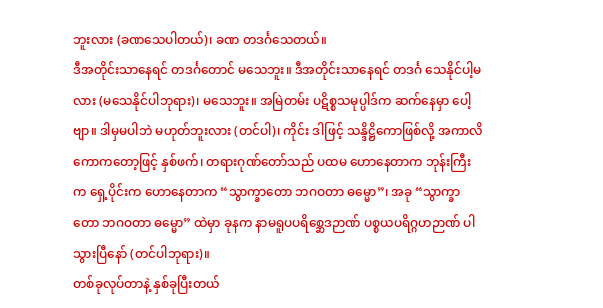ဘူးလား (ခဏသေပါတယ်)၊ ခဏ တဒင်္ဂသေတယ်။
ဒီအတိုင်းသာနေရင် တဒင်္ဂတောင် မသေဘူး။ ဒီအတိုင်းသာနေရင် တဒင်္ဂ သေနိုင်ပါ့မလား (မသေနိုင်ပါဘုရား)၊ မသေဘူး။ အမြဲတမ်း ပဋိစ္စသမုပ္ပါဒ်က ဆက်နေမှာ ပေါ့ဗျာ။ ဒါမှမပါဘဲ မဟုတ်ဘူးလား (တင်ပါ)၊ ကိုင်း ဒါဖြင့် သန္ဒိဋ္ဌိကောဖြစ်လို့ အကာလိကောကတော့ဖြင့် နှစ်ဖက်၊ တရားဂုဏ်တော်သည် ပထမ ဟောနေတာက ဘုန်းကြီးက ရှေ့ပိုင်းက ဟောနေတာက “သွာက္ခာတော ဘဂဝတာ ဓမ္မော”၊ အခု “သွာက္ခာတော ဘဂဝတာ ဓမ္မော” ထဲမှာ ခုနက နာမရူပပရိစ္ဆေဒဉာဏ် ပစ္စယပရိဂ္ဂဟဉာဏ် ပါသွားပြီနော် (တင်ပါဘုရား)။
တစ်ခုလုပ်တာနဲ့ နှစ်ခုပြီးတယ်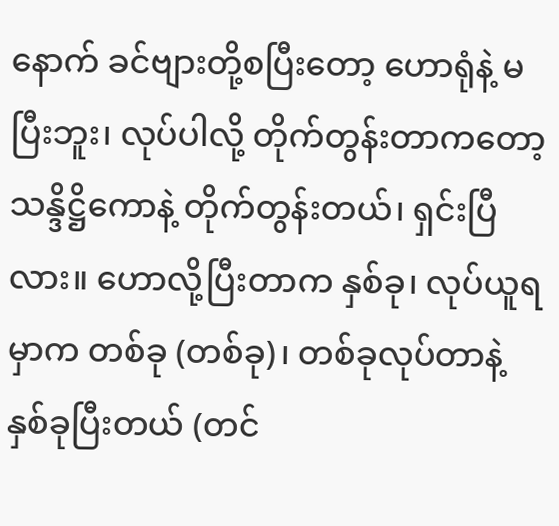နောက် ခင်ဗျားတို့စပြီးတော့ ဟောရုံနဲ့ မပြီးဘူး၊ လုပ်ပါလို့ တိုက်တွန်းတာကတော့ သန္ဒိဋ္ဌိကောနဲ့ တိုက်တွန်းတယ်၊ ရှင်းပြီလား။ ဟောလို့ပြီးတာက နှစ်ခု၊ လုပ်ယူရမှာက တစ်ခု (တစ်ခု)၊ တစ်ခုလုပ်တာနဲ့ နှစ်ခုပြီးတယ် (တင်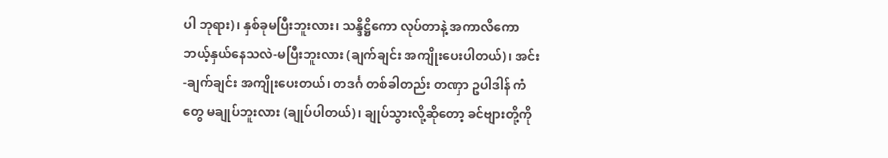ပါ ဘုရား)၊ နှစ်ခုမပြီးဘူးလား၊ သန္ဒိဋ္ဌိကော လုပ်တာနဲ့ အကာလိကော ဘယ့်နှယ်နေသလဲ-မပြီးဘူးလား (ချက်ချင်း အကျိုးပေးပါတယ်)၊ အင်း-ချက်ချင်း အကျိုးပေးတယ်၊ တဒင်္ဂ တစ်ခါတည်း တဏှာ ဥပါဒါန် ကံတွေ မချုပ်ဘူးလား (ချုပ်ပါတယ်)၊ ချုပ်သွားလို့ဆိုတော့ ခင်ဗျားတို့ကို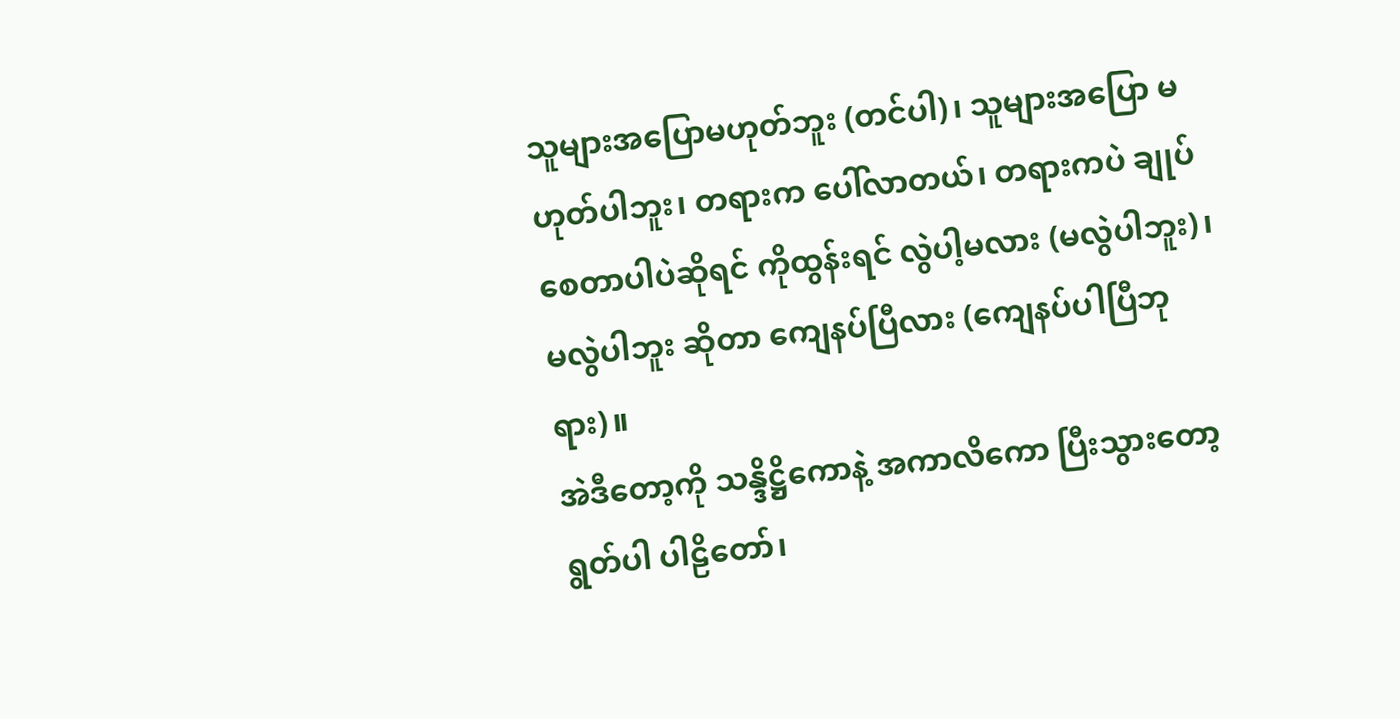သူများအပြောမဟုတ်ဘူး (တင်ပါ)၊ သူများအပြော မဟုတ်ပါဘူး၊ တရားက ပေါ်လာတယ်၊ တရားကပဲ ချုပ်စေတာပါပဲဆိုရင် ကိုထွန်းရင် လွဲပါ့မလား (မလွဲပါဘူး)၊ မလွဲပါဘူး ဆိုတာ ကျေနပ်ပြီလား (ကျေနပ်ပါပြီဘုရား)။
အဲဒီတော့ကို သန္ဒိဋ္ဌိကောနဲ့ အကာလိကော ပြီးသွားတော့ ရွတ်ပါ ပါဠိတော်၊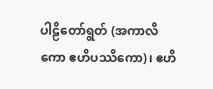ပါဠိတော်ရွတ် (အကာလိကော ဧဟိပဿိကော)၊ ဧဟိ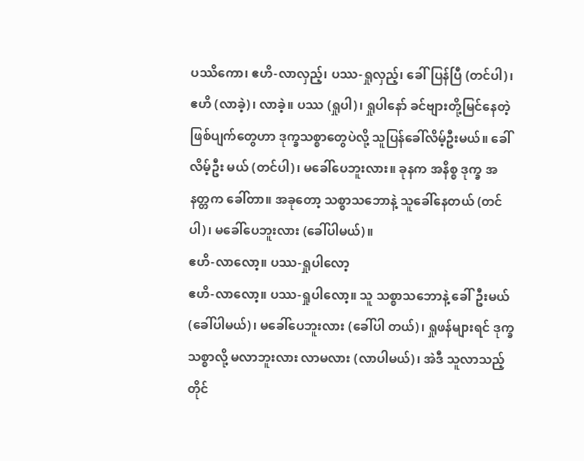ပဿိကော၊ ဧဟိ-လာလှည့်၊ ပဿ-ရှုလှည့်၊ ခေါ်ပြန်ပြီ (တင်ပါ)၊ ဧဟိ (လာခဲ့)၊ လာခဲ့။ ပဿ (ရှုပါ)၊ ရှုပါနော် ခင်ဗျားတို့မြင်နေတဲ့ ဖြစ်ပျက်တွေဟာ ဒုက္ခသစ္စာတွေပဲလို့ သူပြန်ခေါ်လိမ့်ဦးမယ်။ ခေါ်လိမ့်ဦး မယ် (တင်ပါ)၊ မခေါ်ပေဘူးလား။ ခုနက အနိစ္စ ဒုက္ခ အနတ္တက ခေါ်တာ။ အခုတော့ သစ္စာသဘောနဲ့ သူခေါ်နေတယ် (တင်ပါ)၊ မခေါ်ပေဘူးလား (ခေါ်ပါမယ်)။
ဧဟိ-လာလော့။ ပဿ-ရှုပါလော့
ဧဟိ-လာလော့။ ပဿ-ရှုပါလော့။ သူ သစ္စာသဘောနဲ့ ခေါ်ဦးမယ် (ခေါ်ပါမယ်)၊ မခေါ်ပေဘူးလား (ခေါ်ပါ တယ်)၊ ရှုဖန်များရင် ဒုက္ခသစ္စာလို့ မလာဘူးလား လာမလား (လာပါမယ်)၊ အဲဒီ သူလာသည့်တိုင်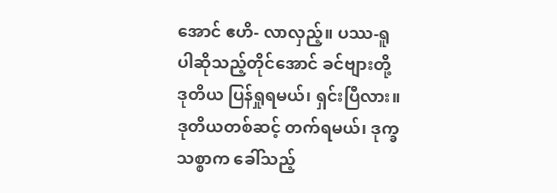အောင် ဧဟိ- လာလှည့်။ ပဿ-ရူပါဆိုသည့်တိုင်အောင် ခင်ဗျားတို့ ဒုတိယ ပြန်ရှုရမယ်၊ ရှင်းပြီလား။ ဒုတိယတစ်ဆင့် တက်ရမယ်၊ ဒုက္ခသစ္စာက ခေါ်သည့်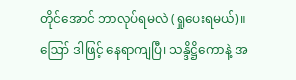တိုင်အောင် ဘာလုပ်ရမလဲ (ရှုပေးရမယ်)။
ဪ ဒါဖြင့် နေရာကျပြီ၊ သန္ဒိဋ္ဌိကောနဲ့ အ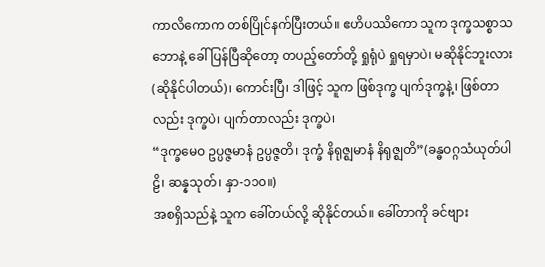ကာလိကောက တစ်ပြိုင်နက်ပြီးတယ်။ ဧဟိပဿိကော သူက ဒုက္ခသစ္စာသဘောနဲ့ ခေါ်ပြန်ပြီဆိုတော့ တပည့်တော်တို့ ရှုရုံပဲ ရှုရမှာပဲ၊ မဆိုနိုင်ဘူးလား (ဆိုနိုင်ပါတယ်)၊ ကောင်းပြီ၊ ဒါဖြင့် သူက ဖြစ်ဒုက္ခ ပျက်ဒုက္ခနဲ့၊ ဖြစ်တာလည်း ဒုက္ခပဲ၊ ပျက်တာလည်း ဒုက္ခပဲ၊
“ဒုက္ခမေဝ ဥပ္ပဇ္ဇမာနံ ဥပ္ပဇ္ဇတိ၊ ဒုက္ခံ နိရုဇ္ဈမာနံ နိရုဇ္ဈတိ”(ခန္ဓဝဂ္ဂသံယုတ်ပါဠိ၊ ဆန္နသုတ်၊ နှာ-၁၁၀။)
အစရှိသည်နဲ့ သူက ခေါ်တယ်လို့ ဆိုနိုင်တယ်။ ခေါ်တာကို ခင်ဗျား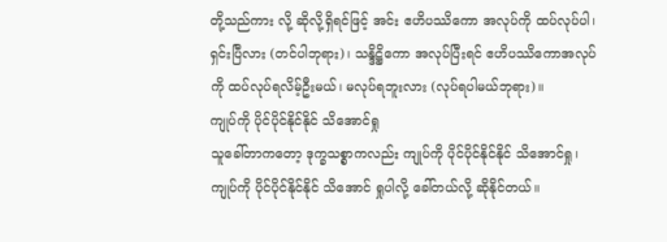တို့သည်ကား လို့ ဆိုလို့ရှိရင်ဖြင့် အင်း ဧဟိပဿိကော အလုပ်ကို ထပ်လုပ်ပါ၊ ရှင်းပြီလား (တင်ပါဘုရား)၊ သန္ဒိဋ္ဌိကော အလုပ်ပြီးရင် ဧဟိပဿိကောအလုပ်ကို ထပ်လုပ်ရလိမ့်ဦးမယ်၊ မလုပ်ရဘူးလား (လုပ်ရပါမယ်ဘုရား)။
ကျုပ်ကို ပိုင်ပိုင်နိုင်နိုင် သိအောင်ရှု
သူခေါ်တာကတော့ ဒုက္ခသစ္စာကလည်း ကျုပ်ကို ပိုင်ပိုင်နိုင်နိုင် သိအောင်ရှု၊ ကျုပ်ကို ပိုင်ပိုင်နိုင်နိုင် သိအောင် ရှုပါလို့ ခေါ်တယ်လို့ ဆိုနိုင်တယ်။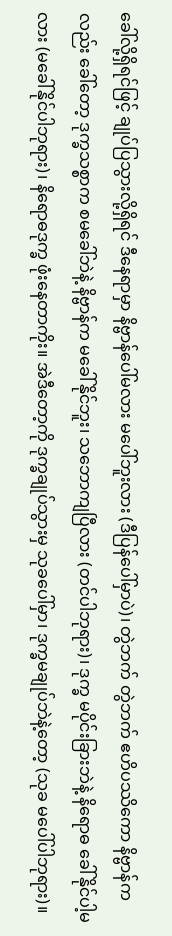ခေါ်လို့ရှိရင်ဖြင့် ချုပ်ပြသွားလို့ရှိရင် ဒီနေရာမှာ နိဗ္ဗာန်ပေါ်မလား မပေါ်ဘူးလား (ဒီပြန်ပေါ်မှာပဲ)၊ တွဲဘက် တွဲဘက် ဧဟိပဿိကော နိဗ္ဗာန်ကလည်း ခေါ်တော့ ဒုက္ခသစ္စာက စမခေါ်ဘဲနဲ့ နိဗ္ဗာန်က မခေါ်နိုင်ဘူး၊ သဘောကျပြီလား (တင်ပါဘုရား)၊ ဒုက္ခ မပိုင်းခြားဘဲနဲ့ နိရောဓ ခေါ်နိုင်ပါ့မလား (မခေါ်နိုင်ပါဘုရား)၊ နိရောဓဒုက္ခ ဖုံးနေတာကိုး။ အဲဒီတော့ကို ဒုက္ခချုပ်သွားမှ သုခပေါ်မှာ၊ ဒုက္ခမချုပ်ဘဲနဲ့တော့ (သုခ မပေါ်ပါဘုရား)။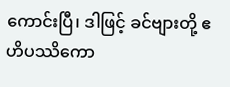ကောင်းပြီ၊ ဒါဖြင့် ခင်ဗျားတို့ ဧဟိပဿိကော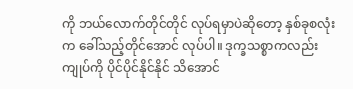ကို ဘယ်လောက်တိုင်တိုင် လုပ်ရမှာပဲဆိုတော့ နှစ်ခုစလုံးက ခေါ်သည့်တိုင်အောင် လုပ်ပါ။ ဒုက္ခသစ္စာကလည်း ကျုပ်ကို ပိုင်ပိုင်နိုင်နိုင် သိအောင်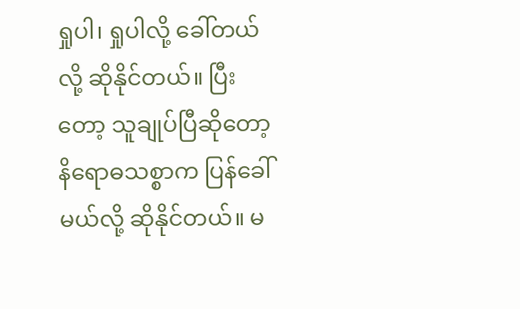ရှုပါ၊ ရှုပါလို့ ခေါ်တယ်လို့ ဆိုနိုင်တယ်။ ပြီးတော့ သူချုပ်ပြီဆိုတော့ နိရောဓသစ္စာက ပြန်ခေါ်မယ်လို့ ဆိုနိုင်တယ်။ မ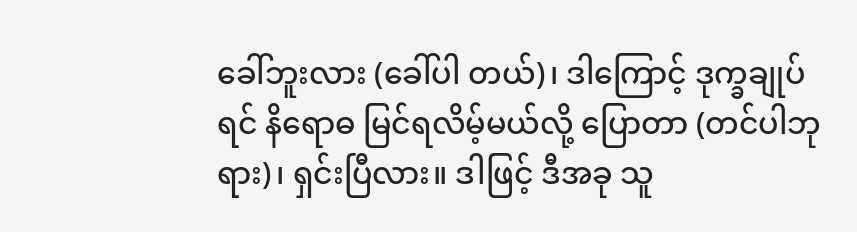ခေါ်ဘူးလား (ခေါ်ပါ တယ်)၊ ဒါကြောင့် ဒုက္ခချုပ်ရင် နိရောဓ မြင်ရလိမ့်မယ်လို့ ပြောတာ (တင်ပါဘုရား)၊ ရှင်းပြီလား။ ဒါဖြင့် ဒီအခု သူ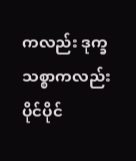ကလည်း ဒုက္ခသစ္စာကလည်း ပိုင်ပိုင်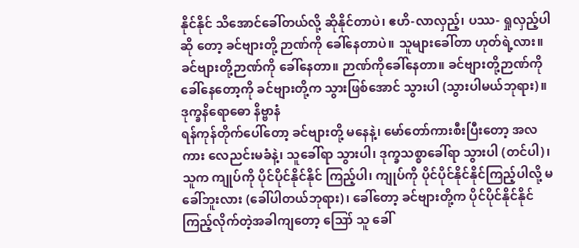နိုင်နိုင် သိအောင်ခေါ်တယ်လို့ ဆိုနိုင်တာပဲ၊ ဧဟိ-လာလှည့်၊ ပဿ- ရှုလှည့်ပါဆို တော့ ခင်ဗျားတို့ ဉာဏ်ကို ခေါ်နေတာပဲ။ သူများခေါ်တာ ဟုတ်ရဲ့လား။ ခင်ဗျားတို့ဉာဏ်ကို ခေါ်နေတာ။ ဉာဏ်ကိုခေါ်နေတာ။ ခင်ဗျားတို့ဉာဏ်ကို ခေါ်နေတော့ကို ခင်ဗျားတို့က သွားဖြစ်အောင် သွားပါ (သွားပါမယ်ဘုရား)။
ဒုက္ခနိရောဓော နိဗ္ဗာနံ
ရန်ကုန်တိုက်ပေါ်တော့ ခင်ဗျားတို့ မနေနဲ့၊ မော်တော်ကားစီးပြီးတော့ အလကား လေညင်းမခံနဲ့၊ သူခေါ်ရာ သွားပါ၊ ဒုက္ခသစ္စာခေါ်ရာ သွားပါ (တင်ပါ)၊ သူက ကျုပ်ကို ပိုင်ပိုင်နိုင်နိုင် ကြည့်ပါ၊ ကျုပ်ကို ပိုင်ပိုင်နိုင်နိုင်ကြည့်ပါလို့ မခေါ်ဘူးလား (ခေါ်ပါတယ်ဘုရား)၊ ခေါ်တော့ ခင်ဗျားတို့က ပိုင်ပိုင်နိုင်နိုင် ကြည့်လိုက်တဲ့အခါကျတော့ ဪ သူ ခေါ်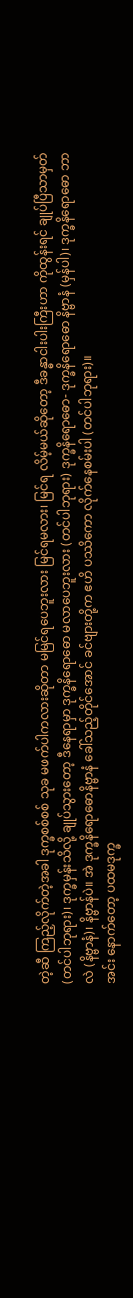တဲ့ဆီ ကြည့်လိုက်တဲ့အခါ ဒုက္ခစစ်စစ် သုခ မဖက်ပါကလားဆိုတာ မမြင်ရပေဘူးလား မြင်ရမလား၊ မြင်ရ လိမ့်မယ်ဆိုတော့ ဒီခန္ဓာငါးပါးကြီးဟာ ကိုထွန်းရင် ချုပ်ပြီသာမှတ် (တင်ပါဘုရား)၊ ဒုက္ခမှန်းသိလို့ ချုပ်သွားတော့ ဒီနေရာမှာ ဒုက္ခနိရောဓော မလာပေဘူးလား (တင်ပါဘုရား) ဒုက္ခနိရောဓော- ဒုက္ခနိရောဓော နိဗ္ဗာနံ (မှန်ပါ)၊ ဒုက္ခနိရောဓော ဘာလဲ (နိဗ္ဗာနံ)၊ နိဗ္ဗာန်ပဲ။ အဲ ဒုက္ခနိရောဓောနိဗ္ဗာနံ ခေါ်သည့်တိုင်အောင် ခင်ဗျားတို့က ဧဟိ ပဿိကော လိုက်နေစမ်းပါ (တင်ပါဘုရား)။
အင်း နောက်တော့ ပထမဒုက္ခ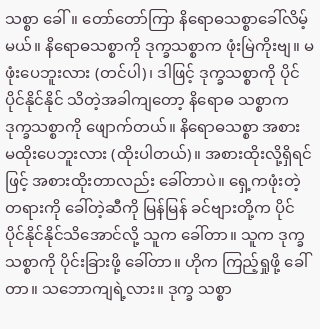သစ္စာ ခေါ်။ တော်တော်ကြာ နိရောဓသစ္စာခေါ်လိမ့်မယ်။ နိရောဓသစ္စာကို ဒုက္ခသစ္စာက ဖုံးမြဲကိုးဗျ။ မဖုံးပေဘူးလား (တင်ပါ)၊ ဒါဖြင့် ဒုက္ခသစ္စာကို ပိုင်ပိုင်နိုင်နိုင် သိတဲ့အခါကျတော့ နိရောဓ သစ္စာက ဒုက္ခသစ္စာကို ဖျောက်တယ်။ နိရောဓသစ္စာ အစား မထိုးပေဘူးလား (ထိုးပါတယ်)။ အစားထိုးလို့ရှိရင်ဖြင့် အစားထိုးတာလည်း ခေါ်တာပဲ။ ရှေ့ကဖုံးတဲ့တရားကို ခေါ်တဲ့ဆီကို မြန်မြန် ခင်ဗျားတို့က ပိုင်ပိုင်နိုင်နိုင်သိအောင်လို့ သူက ခေါ်တာ။ သူက ဒုက္ခသစ္စာကို ပိုင်းခြားဖို့ ခေါ်တာ။ ဟိုက ကြည့်ရှုဖို့ ခေါ်တာ။ သဘောကျရဲ့လား။ ဒုက္ခ သစ္စာ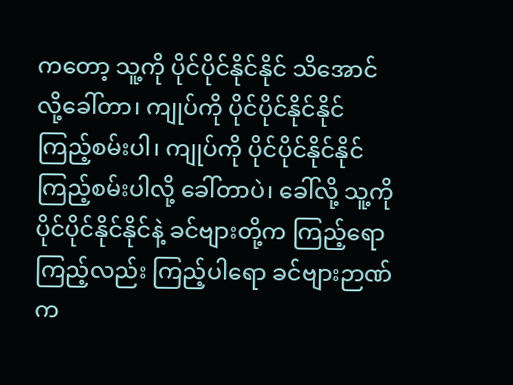ကတော့ သူ့ကို ပိုင်ပိုင်နိုင်နိုင် သိအောင်လို့ခေါ်တာ၊ ကျုပ်ကို ပိုင်ပိုင်နိုင်နိုင် ကြည့်စမ်းပါ၊ ကျုပ်ကို ပိုင်ပိုင်နိုင်နိုင် ကြည့်စမ်းပါလို့ ခေါ်တာပဲ၊ ခေါ်လို့ သူ့ကို ပိုင်ပိုင်နိုင်နိုင်နဲ့ ခင်ဗျားတို့က ကြည့်ရော ကြည့်လည်း ကြည့်ပါရော ခင်ဗျားဉာဏ်က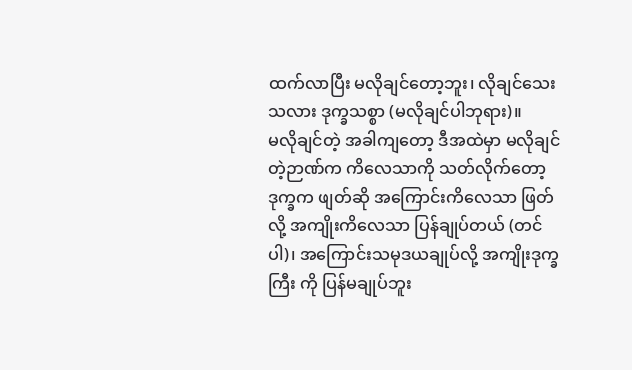ထက်လာပြီး မလိုချင်တော့ဘူး၊ လိုချင်သေးသလား ဒုက္ခသစ္စာ (မလိုချင်ပါဘုရား)။
မလိုချင်တဲ့ အခါကျတော့ ဒီအထဲမှာ မလိုချင်တဲ့ဉာဏ်က ကိလေသာကို သတ်လိုက်တော့ ဒုက္ခက ဖျတ်ဆို အကြောင်းကိလေသာ ဖြတ်လို့ အကျိုးကိလေသာ ပြန်ချုပ်တယ် (တင်ပါ)၊ အကြောင်းသမုဒယချုပ်လို့ အကျိုးဒုက္ခကြီး ကို ပြန်မချုပ်ဘူး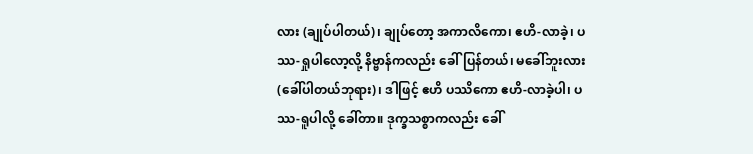လား (ချုပ်ပါတယ်)၊ ချုပ်တော့ အကာလိကော၊ ဧဟိ-လာခဲ့၊ ပဿ-ရှုပါလော့လို့ နိဗ္ဗာန်ကလည်း ခေါ်ပြန်တယ်၊ မခေါ်ဘူးလား (ခေါ်ပါတယ်ဘုရား)၊ ဒါဖြင့် ဧဟိ ပဿိကော ဧဟိ-လာခဲ့ပါ၊ ပဿ-ရူပါလို့ ခေါ်တာ။ ဒုက္ခသစ္စာကလည်း ခေါ်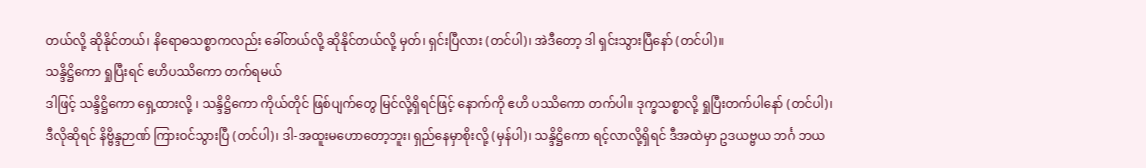တယ်လို့ ဆိုနိုင်တယ်၊ နိရောဓသစ္စာကလည်း ခေါ်တယ်လို့ ဆိုနိုင်တယ်လို့ မှတ်၊ ရှင်းပြီလား (တင်ပါ)၊ အဲဒီတော့ ဒါ ရှင်းသွားပြီနော် (တင်ပါ)။
သန္ဒိဋ္ဌိကော ရှုပြီးရင် ဧဟိပဿိကော တက်ရမယ်
ဒါဖြင့် သန္ဒိဋ္ဌိကော ရှေ့ထားလို့ ၊ သန္ဒိဋ္ဌိကော ကိုယ်တိုင် ဖြစ်ပျက်တွေ မြင်လို့ရှိရင်ဖြင့် နောက်ကို ဧဟိ ပဿိကော တက်ပါ။ ဒုက္ခသစ္စာလို့ ရှုပြီးတက်ပါနော် (တင်ပါ)၊ ဒီလိုဆိုရင် နိဗ္ဗိန္ဒဉာဏ် ကြားဝင်သွားပြီ (တင်ပါ)၊ ဒါ-အထူးမဟောတော့ဘူး၊ ရှည်နေမှာစိုးလို့ (မှန်ပါ)၊ သန္ဒိဋ္ဌိကော ရင့်လာလို့ရှိရင် ဒီအထဲမှာ ဥဒယဗ္ဗယ ဘင်္ဂ ဘယ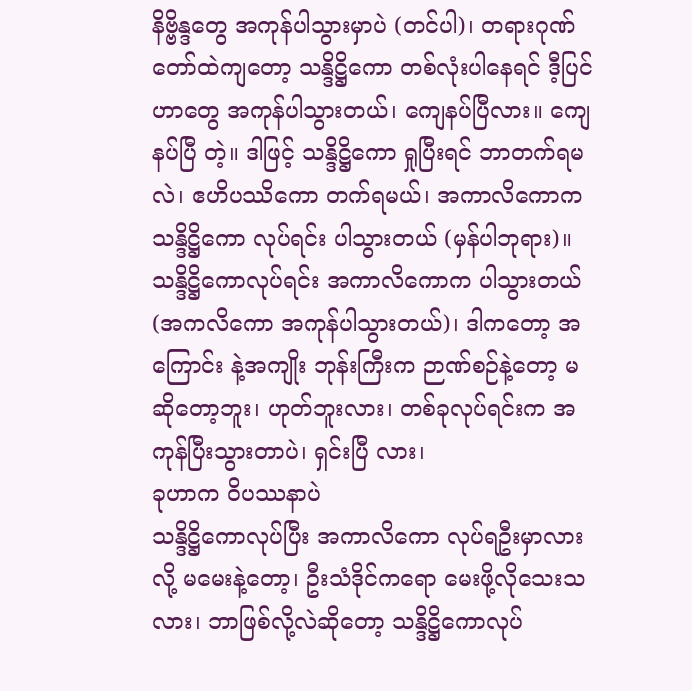နိဗ္ဗိန္ဒတွေ အကုန်ပါသွားမှာပဲ (တင်ပါ)၊ တရားဂုဏ်တော်ထဲကျတော့ သန္ဒိဋ္ဌိကော တစ်လုံးပါနေရင် ဒီ့ပြင်ဟာတွေ အကုန်ပါသွားတယ်၊ ကျေနပ်ပြီလား။ ကျေနပ်ပြီ တဲ့။ ဒါဖြင့် သန္ဒိဋ္ဌိကော ရှုပြီးရင် ဘာတက်ရမလဲ၊ ဧဟိပဿိကော တက်ရမယ်၊ အကာလိကောက သန္ဒိဋ္ဌိကော လုပ်ရင်း ပါသွားတယ် (မှန်ပါဘုရား)။
သန္ဒိဋ္ဌိကောလုပ်ရင်း အကာလိကောက ပါသွားတယ် (အကလိကော အကုန်ပါသွားတယ်)၊ ဒါကတော့ အကြောင်း နဲ့အကျိုး ဘုန်းကြီးက ဉာဏ်စဉ်နဲ့တော့ မဆိုတော့ဘူး၊ ဟုတ်ဘူးလား၊ တစ်ခုလုပ်ရင်းက အကုန်ပြီးသွားတာပဲ၊ ရှင်းပြီ လား၊
ခုဟာက ဝိပဿနာပဲ
သန္ဒိဋ္ဌိကောလုပ်ပြီး အကာလိကော လုပ်ရဦးမှာလားလို့ မမေးနဲ့တော့၊ ဦးသံဒိုင်ကရော မေးဖို့လိုသေးသလား၊ ဘာဖြစ်လို့လဲဆိုတော့ သန္ဒိဋ္ဌိကောလုပ်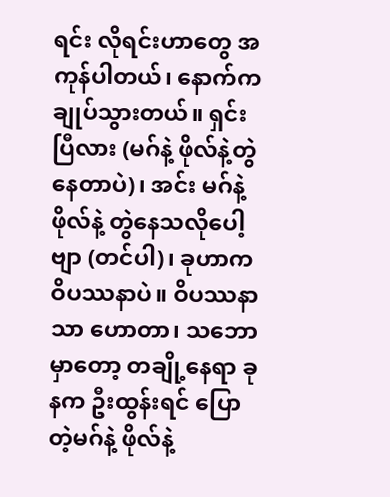ရင်း လိုရင်းဟာတွေ အကုန်ပါတယ်၊ နောက်က ချုပ်သွားတယ်။ ရှင်းပြီလား (မဂ်နဲ့ ဖိုလ်နဲ့တွဲနေတာပဲ)၊ အင်း မဂ်နဲ့ဖိုလ်နဲ့ တွဲနေသလိုပေါ့ဗျာ (တင်ပါ)၊ ခုဟာက ဝိပဿနာပဲ။ ဝိပဿနာသာ ဟောတာ၊ သဘောမှာတော့ တချို့နေရာ ခုနက ဦးထွန်းရင် ပြောတဲ့မဂ်နဲ့ ဖိုလ်နဲ့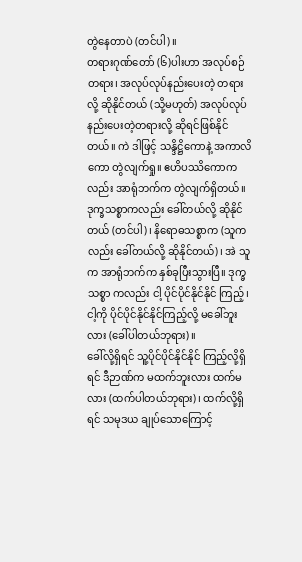တွဲနေတာပဲ (တင်ပါ)။
တရားဂုဏ်တော် (၆)ပါးဟာ အလုပ်စဉ်တရား၊ အလုပ်လုပ်နည်းပေးတဲ့ တရားလို့ ဆိုနိုင်တယ် (သို့မဟုတ်) အလုပ်လုပ်နည်းပေးတဲ့တရားလို့ ဆိုရင်ဖြစ်နိုင်တယ်။ ကဲ ဒါဖြင့် သန္ဒိဋ္ဌိကောနဲ့ အကာလိကော တွဲလျက်ရှု။ ဧဟိပဿိကောကလည်း အာရုံဘက်က တွဲလျက်ရှိတယ်။ ဒုက္ခသစ္စာကလည်း ခေါ်တယ်လို့ ဆိုနိုင်တယ် (တင်ပါ)၊ နိရောဓသစ္စာက (သူကလည်း ခေါ်တယ်လို့ ဆိုနိုင်တယ်)၊ အဲ သူက အာရုံဘက်က နှစ်ခုပြီးသွားပြီ။ ဒုက္ခသစ္စာ ကလည်း ငါ့ ပိုင်ပိုင်နိုင်နိုင် ကြည့်၊ ငါ့ကို ပိုင်ပိုင်နိုင်နိုင်ကြည့်လို့ မခေါ်ဘူးလား (ခေါ်ပါတယ်ဘုရား)။
ခေါ်လို့ရှိရင် သူ့ပိုင်ပိုင်နိုင်နိုင် ကြည့်လို့ရှိရင် ဒီဉာဏ်က မထက်ဘူးလား ထက်မလား (ထက်ပါတယ်ဘုရား)၊ ထက်လို့ရှိရင် သမုဒယ ချုပ်သောကြောင့်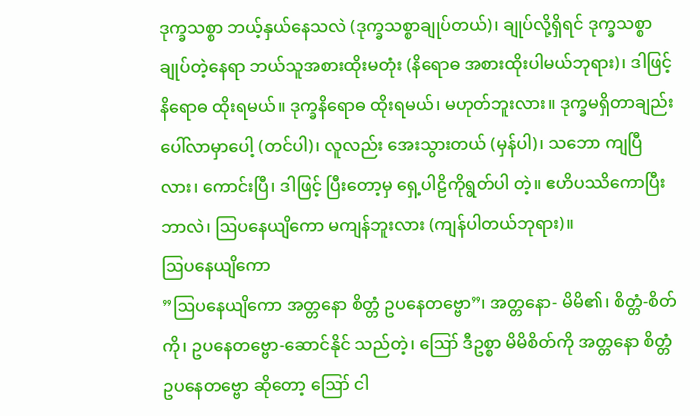ဒုက္ခသစ္စာ ဘယ့်နှယ်နေသလဲ (ဒုက္ခသစ္စာချုပ်တယ်)၊ ချုပ်လို့ရှိရင် ဒုက္ခသစ္စာ ချုပ်တဲ့နေရာ ဘယ်သူအစားထိုးမတုံး (နိရောဓ အစားထိုးပါမယ်ဘုရား)၊ ဒါဖြင့် နိရောဓ ထိုးရမယ်။ ဒုက္ခနိရောဓ ထိုးရမယ်၊ မဟုတ်ဘူးလား။ ဒုက္ခမရှိတာချည်း ပေါ်လာမှာပေါ့ (တင်ပါ)၊ လူလည်း အေးသွားတယ် (မှန်ပါ)၊ သဘော ကျပြီလား၊ ကောင်းပြီ၊ ဒါဖြင့် ပြီးတော့မှ ရှေ့ပါဠိကိုရွတ်ပါ တဲ့။ ဧဟိပဿိကောပြီး ဘာလဲ၊ ဩပနေယျိကော မကျန်ဘူးလား (ကျန်ပါတယ်ဘုရား)။
ဩပနေယျိကော
”ဩပနေယျိကော အတ္တနော စိတ္တံ ဥပနေတဗ္ဗော”၊ အတ္တနော- မိမိ၏၊ စိတ္တံ-စိတ်ကို၊ ဥပနေတဗ္ဗော-ဆောင်နိုင် သည်တဲ့၊ ဪ ဒီဥစ္စာ မိမိစိတ်ကို အတ္တနော စိတ္တံ ဥပနေတဗ္ဗော ဆိုတော့ ဪ ငါ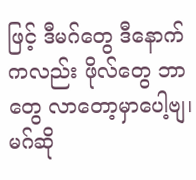ဖြင့် ဒီမဂ်တွေ ဒီနောက်ကလည်း ဖိုလ်တွေ ဘာတွေ လာတော့မှာပေါ့ဗျ၊ မဂ်ဆို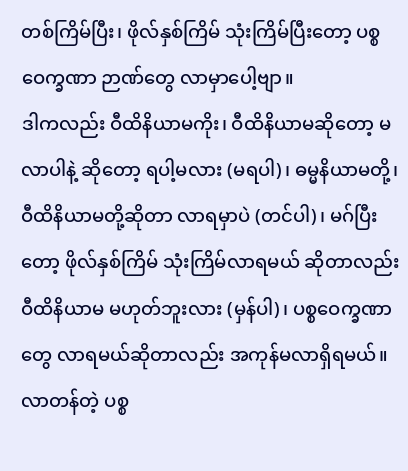တစ်ကြိမ်ပြီး၊ ဖိုလ်နှစ်ကြိမ် သုံးကြိမ်ပြီးတော့ ပစ္စဝေက္ခဏာ ဉာဏ်တွေ လာမှာပေါ့ဗျာ။
ဒါကလည်း ဝီထိနိယာမကိုး၊ ဝီထိနိယာမဆိုတော့ မလာပါနဲ့ ဆိုတော့ ရပါ့မလား (မရပါ)၊ ဓမ္မနိယာမတို့၊ ဝီထိနိယာမတို့ဆိုတာ လာရမှာပဲ (တင်ပါ)၊ မဂ်ပြီးတော့ ဖိုလ်နှစ်ကြိမ် သုံးကြိမ်လာရမယ် ဆိုတာလည်း ဝီထိနိယာမ မဟုတ်ဘူးလား (မှန်ပါ)၊ ပစ္စဝေက္ခဏာတွေ လာရမယ်ဆိုတာလည်း အကုန်မလာရှိရမယ်။ လာတန်တဲ့ ပစ္စ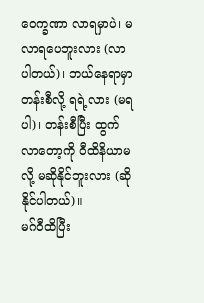ဝေက္ခဏာ လာရမှာပဲ၊ မလာရပေဘူးလား (လာပါတယ်)၊ ဘယ်နေရာမှာ တန်းစီလို့ ရရဲ့လား (မရပါ)၊ တန်းစီပြီး ထွက်လာတော့ကို ဝီထိနိယာမလို့ မဆိုနိုင်ဘူးလား (ဆိုနိုင်ပါတယ်)။
မဂ်ဝီထိပြီး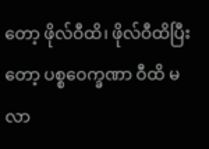တော့ ဖိုလ်ဝီထိ၊ ဖိုလ်ဝီထိပြီးတော့ ပစ္စဝေက္ခဏာ ဝီထိ မလာ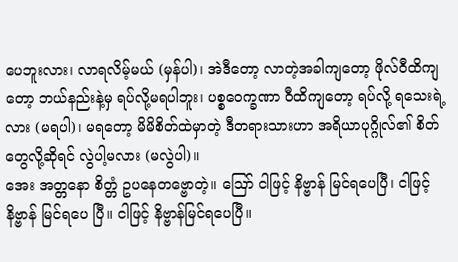ပေဘူးလား၊ လာရလိမ့်မယ် (မှန်ပါ)၊ အဲဒီတော့ လာတဲ့အခါကျတော့ ဖိုလ်ဝီထိကျတော့ ဘယ်နည်းနဲ့မှ ရပ်လို့မရပါဘူး၊ ပစ္စဝေက္ခဏာ ဝီထိကျတော့ ရပ်လို့ ရသေးရဲ့လား (မရပါ)၊ မရတော့ မိမိစိတ်ထဲမှာတဲ့ ဒီတရားသားဟာ အရိယာပုဂ္ဂိုလ်၏ စိတ်တွေလို့ဆိုရင် လွဲပါ့မလား (မလွဲပါ)။
အေး အတ္တနော စိတ္တံ ဥပနေတဗ္ဗောတဲ့။ ဪ ငါဖြင့် နိဗ္ဗာန် မြင်ရပေပြီ၊ ငါဖြင့် နိဗ္ဗာန် မြင်ရပေ ပြီ။ ငါဖြင့် နိဗ္ဗာန်မြင်ရပေပြီ။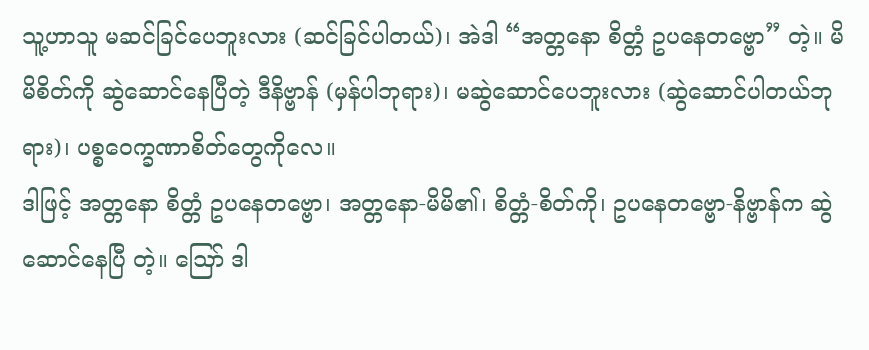သူ့ဟာသူ မဆင်ခြင်ပေဘူးလား (ဆင်ခြင်ပါတယ်)၊ အဲဒါ “အတ္တနော စိတ္တံ ဥပနေတဗ္ဗော” တဲ့။ မိမိစိတ်ကို ဆွဲဆောင်နေပြီတဲ့ ဒီနိဗ္ဗာန် (မှန်ပါဘုရား)၊ မဆွဲဆောင်ပေဘူးလား (ဆွဲဆောင်ပါတယ်ဘုရား)၊ ပစ္စဝေက္ခဏာစိတ်တွေကိုလေ။
ဒါဖြင့် အတ္တနော စိတ္တံ ဥပနေတဗ္ဗော၊ အတ္တနော-မိမိ၏၊ စိတ္တံ-စိတ်ကို၊ ဥပနေတဗ္ဗော-နိဗ္ဗာန်က ဆွဲဆောင်နေပြီ တဲ့။ ဪ ဒါ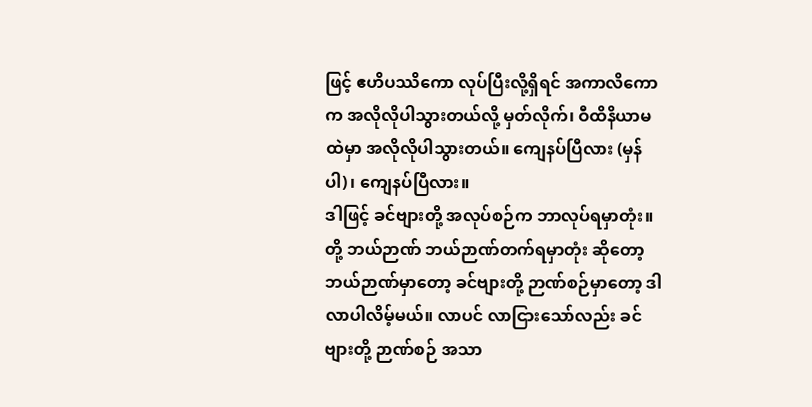ဖြင့် ဧဟိပဿိကော လုပ်ပြီးလို့ရှိရင် အကာလိကောက အလိုလိုပါသွားတယ်လို့ မှတ်လိုက်၊ ဝီထိနိယာမ ထဲမှာ အလိုလိုပါသွားတယ်။ ကျေနပ်ပြီလား (မှန်ပါ)၊ ကျေနပ်ပြီလား။
ဒါဖြင့် ခင်ဗျားတို့ အလုပ်စဉ်က ဘာလုပ်ရမှာတုံး။ တို့ ဘယ်ဉာဏ် ဘယ်ဉာဏ်တက်ရမှာတုံး ဆိုတော့ ဘယ်ဉာဏ်မှာတော့ ခင်ဗျားတို့ ဉာဏ်စဉ်မှာတော့ ဒါလာပါလိမ့်မယ်။ လာပင် လာငြားသော်လည်း ခင်ဗျားတို့ ဉာဏ်စဉ် အသာ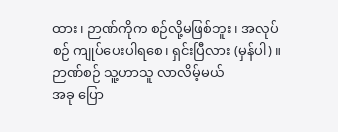ထား၊ ဉာဏ်ကိုက စဉ်လို့မဖြစ်ဘူး၊ အလုပ်စဉ် ကျုပ်ပေးပါရစေ၊ ရှင်းပြီလား (မှန်ပါ)။
ဉာဏ်စဉ် သူ့ဟာသူ လာလိမ့်မယ်
အခု ပြော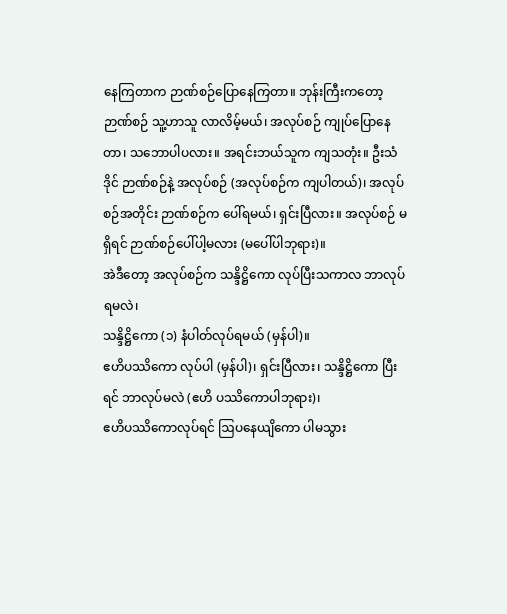နေကြတာက ဉာဏ်စဉ်ပြောနေကြတာ။ ဘုန်းကြီးကတော့ ဉာဏ်စဉ် သူ့ဟာသူ လာလိမ့်မယ်၊ အလုပ်စဉ် ကျုပ်ပြောနေတာ၊ သဘောပါပလား။ အရင်းဘယ်သူက ကျသတုံး။ ဦးသံဒိုင် ဉာဏ်စဉ်နဲ့ အလုပ်စဉ် (အလုပ်စဉ်က ကျပါတယ်)၊ အလုပ်စဉ်အတိုင်း ဉာဏ်စဉ်က ပေါ်ရမယ်၊ ရှင်းပြီလား။ အလုပ်စဉ် မရှိရင် ဉာဏ်စဉ်ပေါ်ပါ့မလား (မပေါ်ပါဘုရား)။
အဲဒီတော့ အလုပ်စဉ်က သန္ဒိဋ္ဌိကော လုပ်ပြီးသကာလ ဘာလုပ်ရမလဲ၊
သန္ဒိဋ္ဌိကော (၁) နံပါတ်လုပ်ရမယ် (မှန်ပါ)။
ဧဟိပဿိကော လုပ်ပါ (မှန်ပါ)၊ ရှင်းပြီလား၊ သန္ဒိဋ္ဌိကော ပြီးရင် ဘာလုပ်မလဲ (ဧဟိ ပဿိကောပါဘုရား)၊
ဧဟိပဿိကောလုပ်ရင် ဩပနေယျိကော ပါမသွား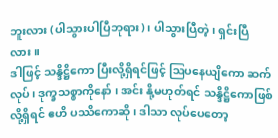ဘူးလား (ပါသွားပါပြီဘုရား)၊ ပါသွားပြီတဲ့၊ ရှင်းပြီလား။
ဒါဖြင့် သန္ဒိဋ္ဌိကော ပြီးလို့ရှိရင်ဖြင့် ဩပနေယျိကော ဆက်လုပ်၊ ဒုက္ခသစ္စာကိုနော် ၊ အင်း နို့မဟုတ်ရင် သန္ဒိဋ္ဌိကောဖြစ်လို့ရှိရင် ဧဟိ ပဿိကောဆို၊ ဒါသာ လုပ်ပေတော့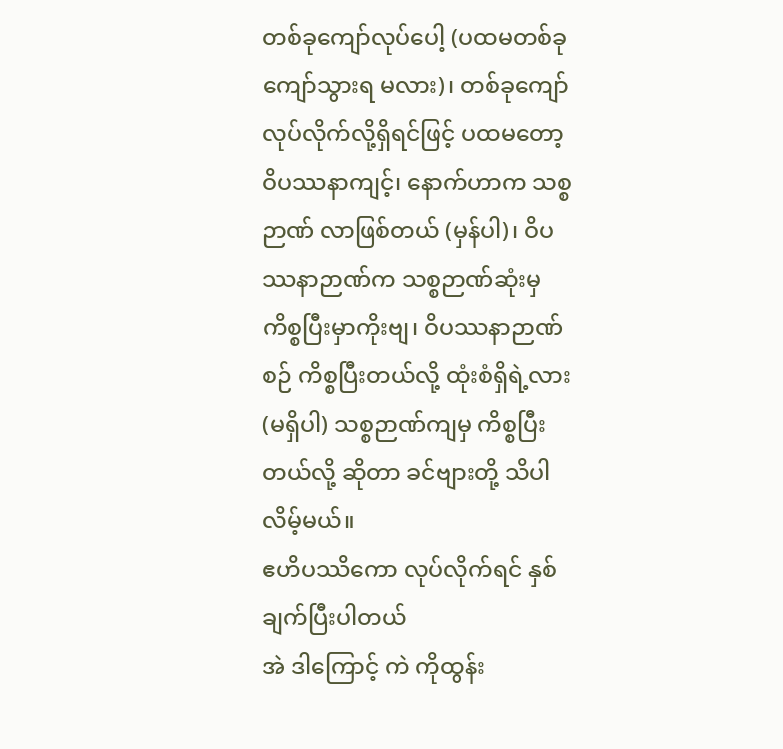တစ်ခုကျော်လုပ်ပေါ့ (ပထမတစ်ခု ကျော်သွားရ မလား)၊ တစ်ခုကျော် လုပ်လိုက်လို့ရှိရင်ဖြင့် ပထမတော့ ဝိပဿနာကျင့်၊ နောက်ဟာက သစ္စဉာဏ် လာဖြစ်တယ် (မှန်ပါ)၊ ဝိပဿနာဉာဏ်က သစ္စဉာဏ်ဆုံးမှ ကိစ္စပြီးမှာကိုးဗျ၊ ဝိပဿနာဉာဏ်စဉ် ကိစ္စပြီးတယ်လို့ ထုံးစံရှိရဲ့လား (မရှိပါ) သစ္စဉာဏ်ကျမှ ကိစ္စပြီးတယ်လို့ ဆိုတာ ခင်ဗျားတို့ သိပါလိမ့်မယ်။
ဧဟိပဿိကော လုပ်လိုက်ရင် နှစ်ချက်ပြီးပါတယ်
အဲ ဒါကြောင့် ကဲ ကိုထွန်း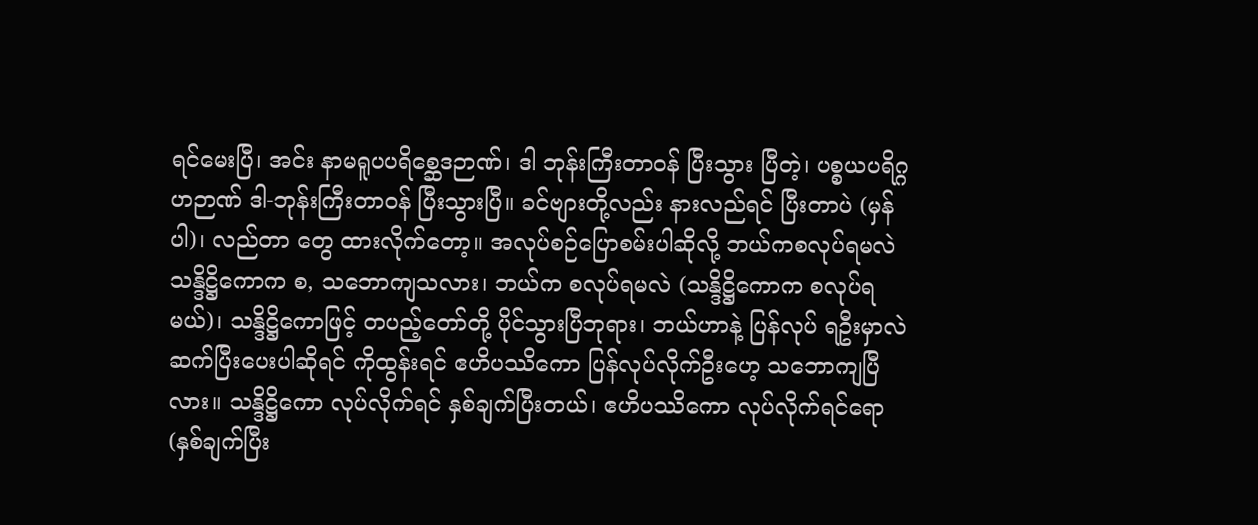ရင်မေးပြီ၊ အင်း နာမရူပပရိစ္ဆေဒဉာဏ်၊ ဒါ ဘုန်းကြီးတာဝန် ပြီးသွား ပြီတဲ့၊ ပစ္စယပရိဂ္ဂဟဉာဏ် ဒါ-ဘုန်းကြီးတာဝန် ပြီးသွားပြီ။ ခင်ဗျားတို့လည်း နားလည်ရင် ပြီးတာပဲ (မှန်ပါ)၊ လည်တာ တွေ ထားလိုက်တော့။ အလုပ်စဉ်ပြောစမ်းပါဆိုလို့ ဘယ်ကစလုပ်ရမလဲ သန္ဒိဋ္ဌိကောက စ, သဘောကျသလား၊ ဘယ်က စလုပ်ရမလဲ (သန္ဒိဋ္ဌိကောက စလုပ်ရမယ်)၊ သန္ဒိဋ္ဌိကောဖြင့် တပည့်တော်တို့ ပိုင်သွားပြီဘုရား၊ ဘယ်ဟာနဲ့ ပြန်လုပ် ရဦးမှာလဲ ဆက်ပြီးပေးပါဆိုရင် ကိုထွန်းရင် ဧဟိပဿိကော ပြန်လုပ်လိုက်ဦးဟေ့ သဘောကျပြီလား။ သန္ဒိဋ္ဌိကော လုပ်လိုက်ရင် နှစ်ချက်ပြီးတယ်၊ ဧဟိပဿိကော လုပ်လိုက်ရင်ရော (နှစ်ချက်ပြီး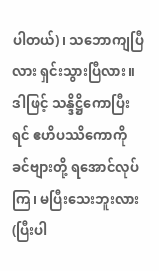ပါတယ်)၊ သဘောကျပြီလား ရှင်းသွားပြီလား။ ဒါဖြင့် သန္ဒိဋ္ဌိကောပြီးရင် ဧဟိပဿိကောကို ခင်ဗျားတို့ ရအောင်လုပ်ကြ၊ မပြီးသေးဘူးလား (ပြီးပါ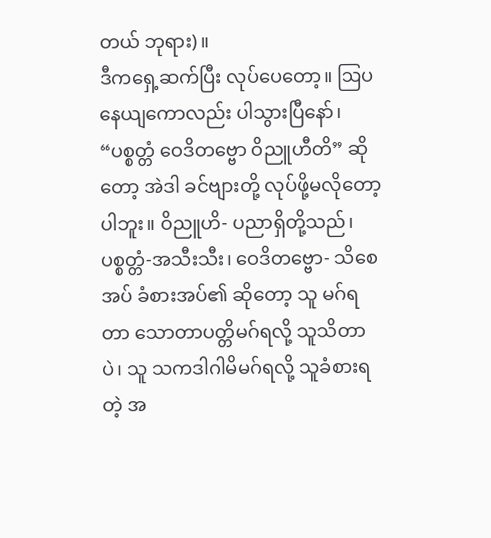တယ် ဘုရား)။
ဒီကရှေ့ဆက်ပြီး လုပ်ပေတော့။ ဩပနေယျကောလည်း ပါသွားပြီနော်၊ “ပစ္စတ္တံ ဝေဒိတဗ္ဗော ဝိညူဟီတိ” ဆိုတော့ အဲဒါ ခင်ဗျားတို့ လုပ်ဖို့မလိုတော့ပါဘူး။ ဝိညူဟိ- ပညာရှိတို့သည်၊ ပစ္စတ္တံ-အသီးသီး၊ ဝေဒိတဗ္ဗော- သိစေအပ် ခံစားအပ်၏ ဆိုတော့ သူ မဂ်ရတာ သောတာပတ္တိမဂ်ရလို့ သူသိတာပဲ၊ သူ သကဒါဂါမိမဂ်ရလို့ သူခံစားရတဲ့ အ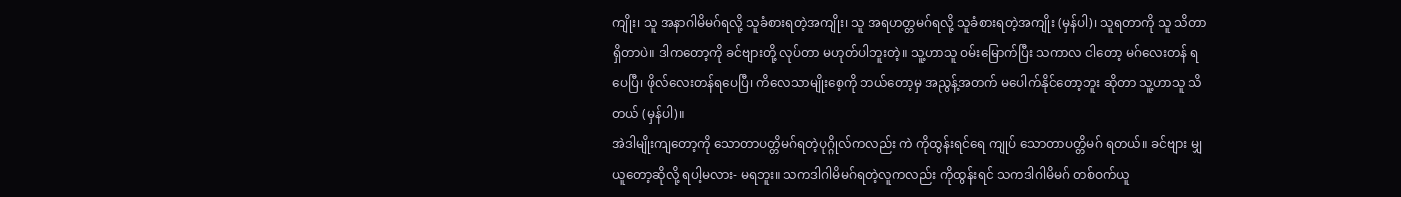ကျိုး၊ သူ အနာဂါမိမဂ်ရလို့ သူခံစားရတဲ့အကျိုး၊ သူ အရဟတ္တမဂ်ရလို့ သူခံစားရတဲ့အကျိုး (မှန်ပါ)၊ သူရတာကို သူ သိတာရှိတာပဲ။ ဒါကတော့ကို ခင်ဗျားတို့ လုပ်တာ မဟုတ်ပါဘူးတဲ့။ သူ့ဟာသူ ဝမ်းမြောက်ပြီး သကာလ ငါတော့ မဂ်လေးတန် ရပေပြီ၊ ဖိုလ်လေးတန်ရပေပြီ၊ ကိလေသာမျိုးစေ့ကို ဘယ်တော့မှ အညွန့်အတက် မပေါက်နိုင်တော့ဘူး ဆိုတာ သူ့ဟာသူ သိတယ် (မှန်ပါ)။
အဲဒါမျိုးကျတော့ကို သောတာပတ္တိမဂ်ရတဲ့ပုဂ္ဂိုလ်ကလည်း ကဲ ကိုထွန်းရင်ရေ ကျုပ် သောတာပတ္တိမဂ် ရတယ်။ ခင်ဗျား မျှယူတော့ဆိုလို့ ရပါ့မလား- မရဘူး။ သကဒါဂါမိမဂ်ရတဲ့လူကလည်း ကိုထွန်းရင် သကဒါဂါမိမဂ် တစ်ဝက်ယူ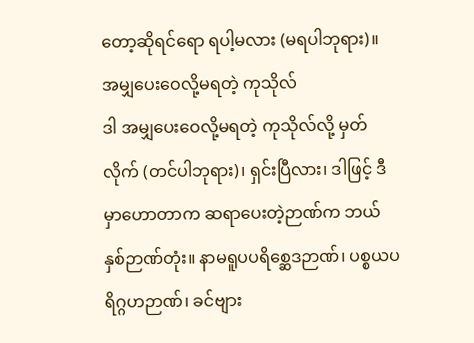တော့ဆိုရင်ရော ရပါ့မလား (မရပါဘုရား)။
အမျှပေးဝေလို့မရတဲ့ ကုသိုလ်
ဒါ အမျှပေးဝေလို့မရတဲ့ ကုသိုလ်လို့ မှတ်လိုက် (တင်ပါဘုရား)၊ ရှင်းပြီလား၊ ဒါဖြင့် ဒီမှာဟောတာက ဆရာပေးတဲ့ဉာဏ်က ဘယ်နှစ်ဉာဏ်တုံး။ နာမရူပပရိစ္ဆေဒဉာဏ်၊ ပစ္စယပရိဂ္ဂဟဉာဏ်၊ ခင်ဗျား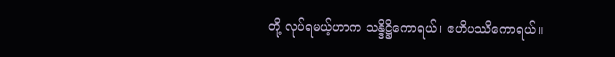တို့ လုပ်ရမယ့်ဟာက သန္ဒိဋ္ဌိကောရယ်၊ ဧဟိပဿိကောရယ်။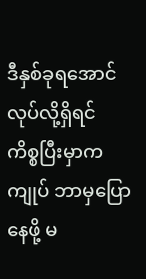ဒီနှစ်ခုရအောင် လုပ်လို့ရှိရင် ကိစ္စပြီးမှာက ကျုပ် ဘာမှပြောနေဖို့ မ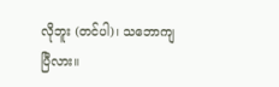လိုဘူး (တင်ပါ)၊ သဘောကျပြီလား။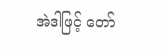အဲဒါဖြင့် တော်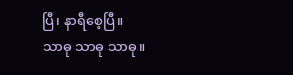ပြီ၊ နာရီစေ့ပြီ။
သာဓု သာဓု သာဓု။